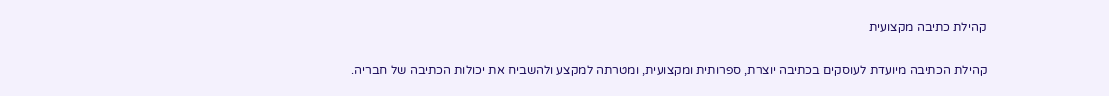קהילת כתיבה מקצועית

קהילת הכתיבה מיועדת לעוסקים בכתיבה יוצרת, ספרותית ומקצועית, ומטרתה למקצע ולהשביח את יכולות הכתיבה של חבריה.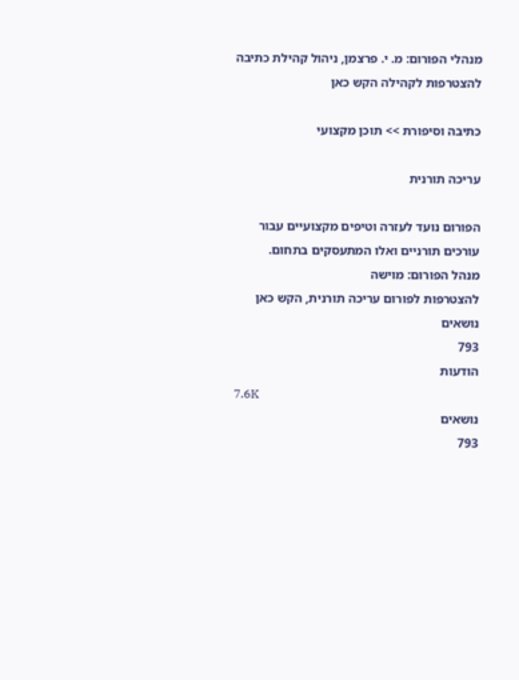מנהלי הפורום: מ. י. פרצמן, ניהול קהילת כתיבה
להצטרפות לקהילה הקש כאן

כתיבה וסיפורת >> תוכן מקצועי

עריכה תורנית

הפורום נועד לעזרה וטיפים מקצועיים עבור עורכים תורניים ואלו המתעסקים בתחום.
מנהל הפורום: מוישה
להצטרפות לפורום עריכה תורנית, הקש כאן
נושאים
793
הודעות
7.6K
נושאים
793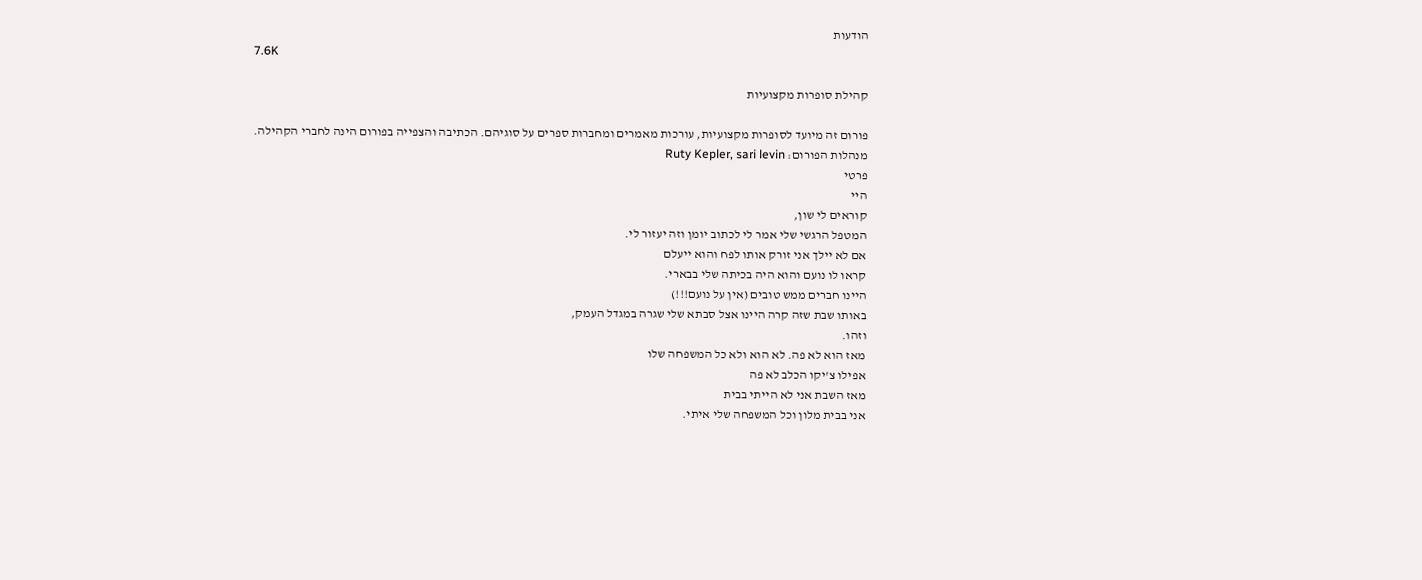הודעות
7.6K

קהילת סופרות מקצועיות

פורום זה מיועד לסופרות מקצועיות, עורכות מאמרים ומחברות ספרים על סוגיהם. הכתיבה והצפייה בפורום הינה לחברי הקהילה.
מנהלות הפורום: Ruty Kepler, sari levin
פרטי
היי
קוראים לי שון,
המטפל הרגשי שלי אמר לי לכתוב יומן וזה יעזור לי.
אם לא יילך אני זורק אותו לפח והוא ייעלם
קראו לו נועם והוא היה בכיתה שלי בבארי.
היינו חברים ממש טובים (אין על נועם!!!)
באותו שבת שזה קרה היינו אצל סבתא שלי שגרה במגדל העמק,
וזהו.
מאז הוא לא פה. לא הוא ולא כל המשפחה שלו
אפילו צ'יקו הכלב לא פה
מאז השבת אני לא הייתי בבית
אני בבית מלון וכל המשפחה שלי איתי.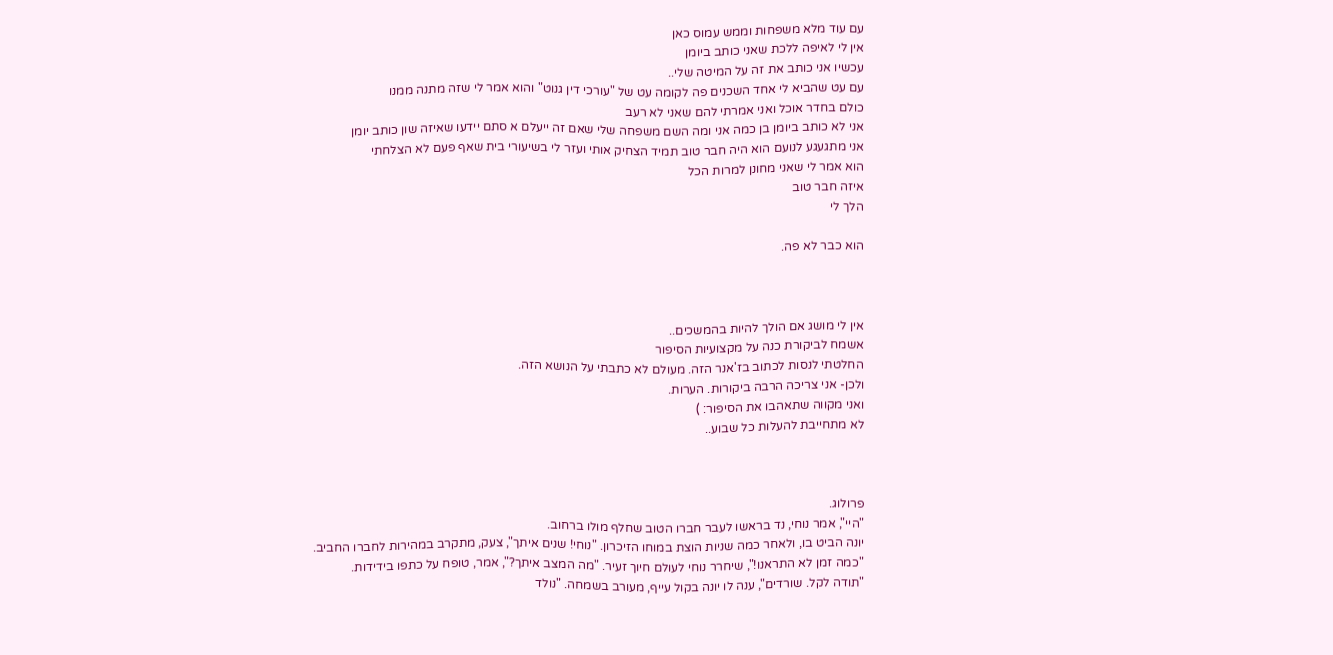עם עוד מלא משפחות וממש עמוס כאן
אין לי לאיפה ללכת שאני כותב ביומן
עכשיו אני כותב את זה על המיטה שלי..
עם עט שהביא לי אחד השכנים פה לקומה עט של "עורכי דין גנוט" והוא אמר לי שזה מתנה ממנו
כולם בחדר אוכל ואני אמרתי להם שאני לא רעב
אני לא כותב ביומן בן כמה אני ומה השם משפחה שלי שאם זה ייעלם א סתם יידעו שאיזה שון כותב יומן
אני מתגעגע לנועם הוא היה חבר טוב תמיד הצחיק אותי ועזר לי בשיעורי בית שאף פעם לא הצלחתי
הוא אמר לי שאני מחונן למרות הכל
איזה חבר טוב
הלך לי

הוא כבר לא פה.



אין לי מושג אם הולך להיות בהמשכים..
אשמח לביקורת כנה על מקצועיות הסיפור
החלטתי לנסות לכתוב בז'אנר הזה. מעולם לא כתבתי על הנושא הזה.
ולכן- אני צריכה הרבה ביקורות. הערות.
ואני מקווה שתאהבו את הסיפור: )
לא מתחייבת להעלות כל שבוע..



פרולוג.
"היי", אמר נוחי, נד בראשו לעבר חברו הטוב שחלף מולו ברחוב.
יונה הביט בו, ולאחר כמה שניות הוצת במוחו הזיכרון. "נוחי! שנים איתך", צעק, מתקרב במהירות לחברו החביב.
"כמה זמן לא התראנו!", שיחרר נוחי לעולם חיוך זעיר. "מה המצב איתך?", אמר, טופח על כתפו בידידות.
"תודה לקל. שורדים", ענה לו יונה בקול עייף, מעורב בשמחה. "נולד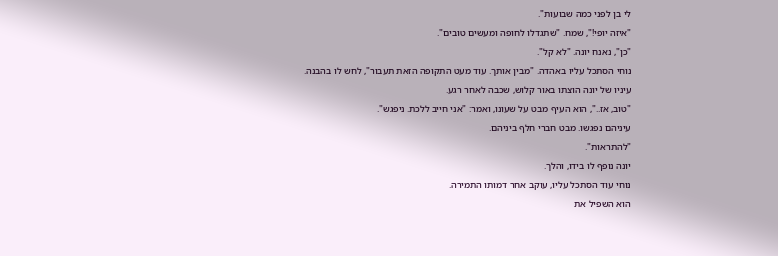לי בן לפני כמה שבועות".
"איזה יופי!", שמח. "שתגדלו לחופה ומעשים טובים".
"כן", נאנח יונה. "לא קל".
נוחי הסתכל עליו באהדה. "מבין אותך. עוד מעט התקופה הזאת תעבור", לחש לו בהבנה.
עיניו של יונה הוצתו באור קלוש, שכבה לאחר רגע.
"טוב, אז..", הוא העיף מבט על שעונו, ואמר: "אני חייב ללכת. ניפגש".
עיניהם נפגשו. מבט חברי חלף ביניהם.
"להתראות".
יונה נופף לו בידו, והלך.
נוחי עוד הסתכל עליו, עוקב אחר דמותו התמירה.
הוא השפיל את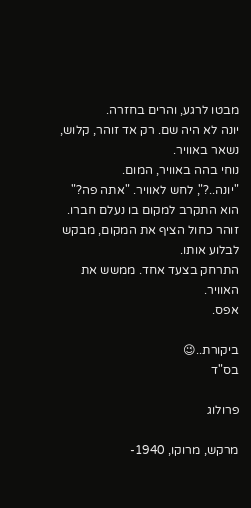מבטו לרגע, והרים בחזרה.
יונה לא היה שם. רק אד זוהר, קלוש, נשאר באוויר.
נוחי בהה באוויר, המום.
"יונה..?", לחש לאוויר. "אתה פה?"
הוא התקרב למקום בו נעלם חברו. זוהר כחול הציף את המקום, מבקש לבלוע אותו.
התרחק בצעד אחד. ממשש את האוויר.
אפס.

ביקורת..😉
בס"ד

פרולוג

מרקש, מרוקו, 1940-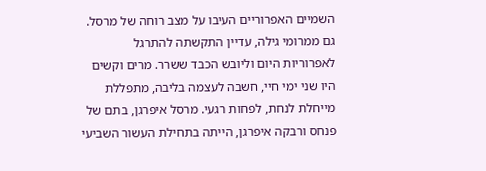השמיים האפרוריים העיבו על מצב רוחה של מרסל. גם ממרומי גילה, עדיין התקשתה להתרגל לאפרוריות היום וליובש הכבד ששרר. מרים וקשים היו שני ימי חיי, חשבה לעצמה בליבה, מתפללת מייחלת לנחת, לפחות רגעי. מרסל איפרגן, בתם של פנחס ורבקה איפרגן, הייתה בתחילת העשור השביעי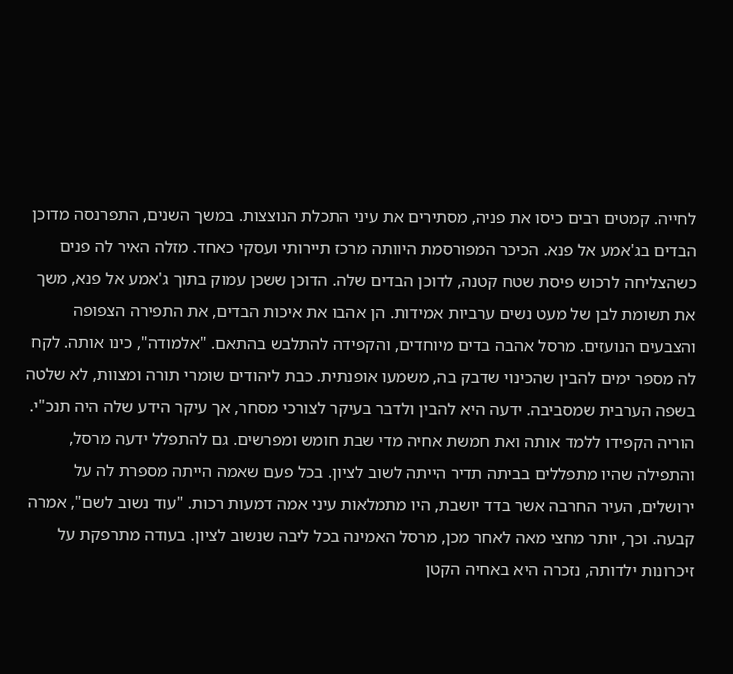לחייה. קמטים רבים כיסו את פניה, מסתירים את עיני התכלת הנוצצות. במשך השנים, התפרנסה מדוכן הבדים בג'אמע אל פנא. הכיכר המפורסמת היוותה מרכז תיירותי ועסקי כאחד. מזלה האיר לה פנים כשהצליחה לרכוש פיסת שטח קטנה, לדוכן הבדים שלה. הדוכן ששכן עמוק בתוך ג'אמע אל פנא, משך את תשומת לבן של מעט נשים ערביות אמידות. הן אהבו את איכות הבדים, את התפירה הצפופה והצבעים הנועזים. מרסל אהבה בדים מיוחדים, והקפידה להתלבש בהתאם. "אלמודה", כינו אותה. לקח לה מספר ימים להבין שהכינוי שדבק בה, משמעו אופנתית. כבת ליהודים שומרי תורה ומצוות, לא שלטה בשפה הערבית שמסביבה. ידעה היא להבין ולדבר בעיקר לצורכי מסחר, אך עיקר הידע שלה היה תנכ"י. הוריה הקפידו ללמד אותה ואת חמשת אחיה מדי שבת חומש ומפרשים. גם להתפלל ידעה מרסל, והתפילה שהיו מתפללים בביתה תדיר הייתה לשוב לציון. בכל פעם שאמה הייתה מספרת לה על ירושלים, העיר החרבה אשר בדד יושבת, היו מתמלאות עיני אמה דמעות רכות. "עוד נשוב לשם", אמרה קבעה. וכך, יותר מחצי מאה לאחר מכן, מרסל האמינה בכל ליבה שנשוב לציון. בעודה מתרפקת על זיכרונות ילדותה, נזכרה היא באחיה הקטן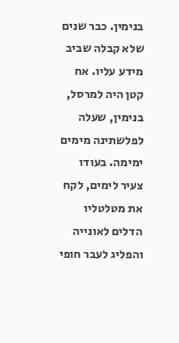בנימין. כבר שנים שלא קבלה שביב מידע עליו. אח קטן היה למרסל, בנימין, שעלה לפלשתינה מימים ימימה. בעודו צעיר לימים, לקח את מטלטליו הדלים לאונייה והפליג לעבר חופי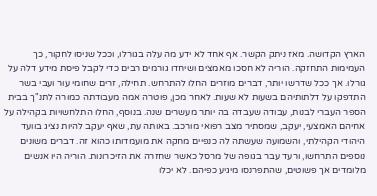הארץ הקדושה. מאז ניתק הקשר. אף אחד לא ידע מה עלה בגורלו, וככל שניסו לחקור, כך העמימות התחזקה. הוריה לא חסכו מאמצים ושיחדו גורמים רבים כדי לקבל פיסת מידע דלה על גורלו. אך ככל שדרשו יותר, דברים מוזרים החלו להתרחש. תחילה, זרים שחומי עור ועבי בשר התדפקו על דלתותיהם בשעות לא שעות. לאחר מכן, פוטרה אמה מעבודתה כמורה לתנ"ך בבית הספר העברי לבנות, עבודה שעבדה בה יותר מעשרים שנה. בנוסף, החלו התלחשויות בקהילה על אחיהם האמצעי, יעקב, שמסתיר מצב רפואי מורכב. באותה עת, שאף יעקב להיות נציג בוועד היהודי הקהילתי, והשמועה שעשתה לה כנפיים מחקה את מועמדותו כהוא זה. דברים משונים נוספים התרחשו, ורעד עבר בגופה של מרסל כאשר שחזרה את הזיכרונות. הוריה היו אנשים מלומדים אך פשוטים, שהתפרנסו מיגיע כפיהם. לא יכלו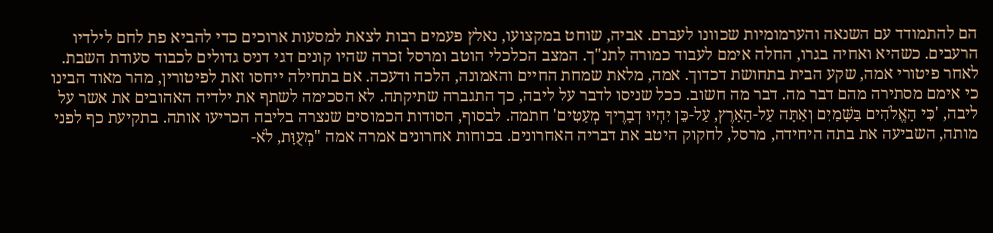הם להתמודד עם השנאה והערמומיות שכוונו לעברם. אביה, שוחט במקצועו, נאלץ פעמים רבות לצאת למסעות ארוכים כדי להביא פת לחם לילדיו הרעבים. כשהיא ואחיה בגרו, החלה אימם לעבוד כמורה לתנ"ך. המצב הכלכלי הוטב ומרסל זכרה שהיו קונים דגי דניס גדולים לכבוד סעודת השבת. לאחר פיטורי אמה, שקע הבית בתחושת דכדוך. אמה, מלאת שמחת החיים והאמונה, הלכה ודעכה. אם בתחילה ייחסו זאת לפיטורין, מהר מאוד הבינו כי אימם מסתירה מהם דבר מה. דבר מה חשוב. ככל שניסו לדבר על ליבה, כך התגברה שתיקתה. לא הסכימה לשתף את ילדיה האהובים את אשר על ליבה, 'כִּי הָאֱלֹהִים בַּשָּׁמַיִם וְאַתָּה עַל-הָאָרֶץ, עַל-כֵּן יִהְיוּ דְבָרֶיךָ מְעַטִּים' חתמה. לבסוף, הסודות הכמוסים שנצרה בליבה הכריעו אותה. בתקיעת כף לפני מותה, השביעה את בתה היחידה, מרסל, לחקוק היטב את דבריה האחרונים. בכוחות אחרונים אמרה אמה "מְעֻוָּת, לֹא-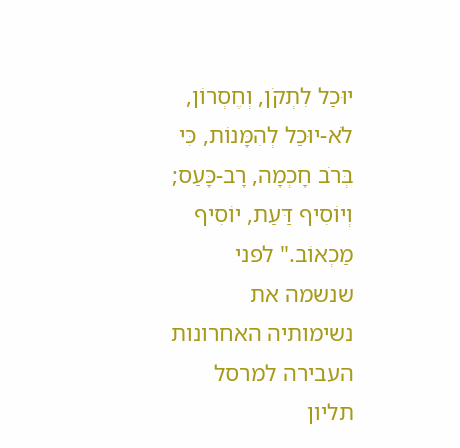יוּכַל לִתְקֹן, וְחֶסְרוֹן, לֹא-יוּכַל לְהִמָּנוֹת, כִּי בְּרֹב חָכְמָה, רָב-כָּעַס; וְיוֹסִיף דַּעַת, יוֹסִיף מַכְאוֹב." לפני שנשמה את נשימותיה האחרונות העבירה למרסל תליון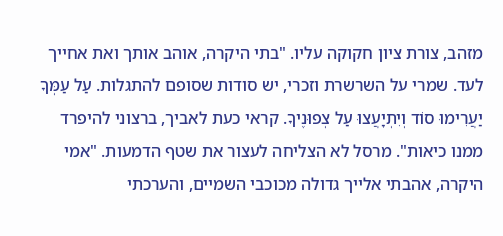מזהב, צורת ציון חקוקה עליו. "בתי היקרה, אוהב אותך ואת אחייך לעד. שמרי על השרשרת וזכרי, יש סודות שסופם להתגלות. עַל עַמְּךָ יַעֲרִימוּ סוֹד וְיִתְיָעֲצוּ עַל צְפוּנֶיךָ. קראי כעת לאביך, ברצוני להיפרד ממנו כיאות". מרסל לא הצליחה לעצור את שטף הדמעות. "אמי היקרה, אהבתי אלייך גדולה מכוכבי השמיים, והערכתי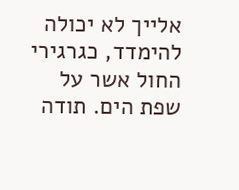אלייך לא יכולה להימדד, כגרגירי החול אשר על שפת הים. תודה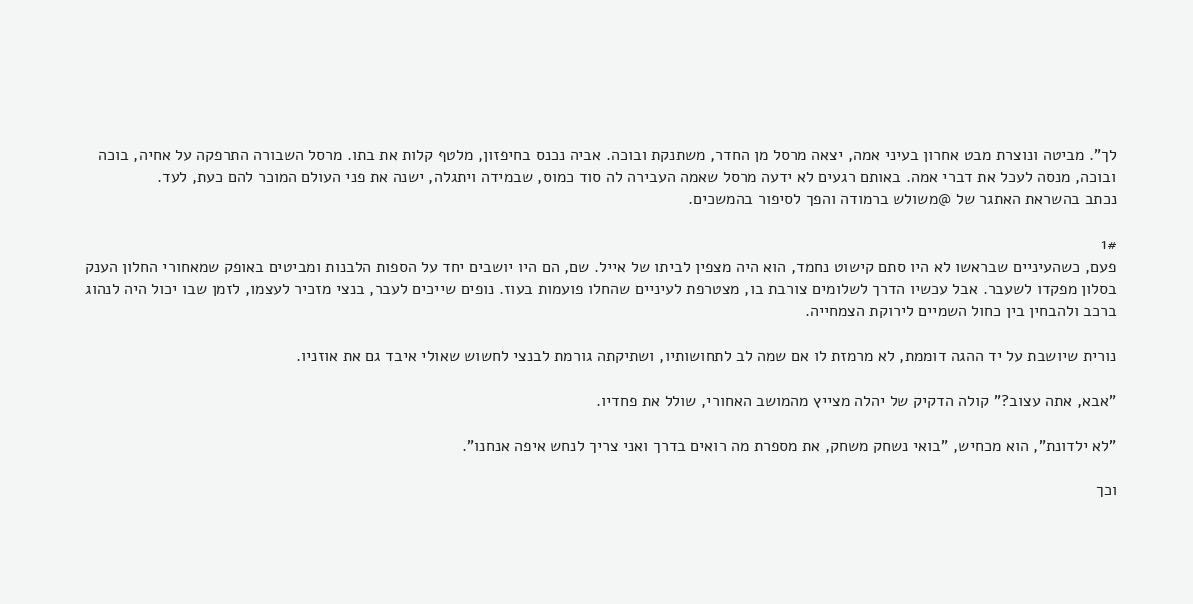לך". מביטה ונוצרת מבט אחרון בעיני אמה, יצאה מרסל מן החדר, משתנקת ובוכה. אביה נכנס בחיפזון, מלטף קלות את בתו. מרסל השבורה התרפקה על אחיה, בוכה ובוכה, מנסה לעכל את דברי אמה. באותם רגעים לא ידעה מרסל שאמה העבירה לה סוד כמוס, שבמידה ויתגלה, ישנה את פני העולם המוכר להם כעת, לעד.
נכתב בהשראת האתגר של @משולש ברמודה והפך לסיפור בהמשכים.

1#
פעם, כשהעיניים שבראשו לא היו סתם קישוט נחמד, הוא היה מצפין לביתו של אייל. שם, הם היו יושבים יחד על הספות הלבנות ומביטים באופק שמאחורי החלון הענק בסלון מפקדו לשעבר. אבל עכשיו הדרך לשלומים צורבת בו, מצטרפת לעיניים שהחלו פועמות בעוז. נופים שייכים לעבר, בנצי מזכיר לעצמו, לזמן שבו יכול היה לנהוג ברכב ולהבחין בין כחול השמיים לירוקת הצמחייה.

נורית שיושבת על יד ההגה דוממת, לא מרמזת לו אם שמה לב לתחושותיו, ושתיקתה גורמת לבנצי לחשוש שאולי איבד גם את אוזניו.

"אבא, אתה עצוב?" קולה הדקיק של יהלה מצייץ מהמושב האחורי, שולל את פחדיו.

"לא ילדונת", הוא מכחיש, "בואי נשחק משחק, את מספרת מה רואים בדרך ואני צריך לנחש איפה אנחנו".

וכך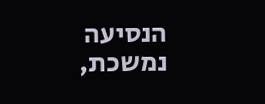הנסיעה נמשכת,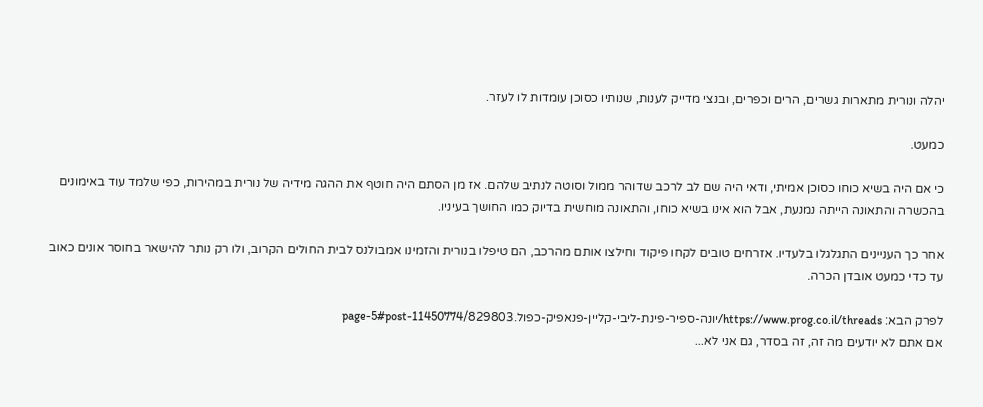יהלה ונורית מתארות גשרים, הרים וכפרים, ובנצי מדייק לענות, שנותיו כסוכן עומדות לו לעזר.

כמעט.

כי אם היה בשיא כוחו כסוכן אמיתי, ודאי היה שם לב לרכב שדוהר ממול וסוטה לנתיב שלהם. אז מן הסתם היה חוטף את ההגה מידיה של נורית במהירות, כפי שלמד עוד באימונים בהכשרה והתאונה הייתה נמנעת, אבל הוא אינו בשיא כוחו, והתאונה מוחשית בדיוק כמו החושך בעיניו.

אחר כך העניינים התגלגלו בלעדיו. אזרחים טובים לקחו פיקוד וחילצו אותם מהרכב, הם טיפלו בנורית והזמינו אמבולנס לבית החולים הקרוב, ולו רק נותר להישאר בחוסר אונים כאוב עד כדי כמעט אובדן הכרה.

לפרק הבא: https://www.prog.co.il/threads/יונה-ספיר-פינת-ליבי-קליין-פנאפיק-כפול.829803/page-5#post-11450774
אם אתם לא יודעים מה זה, זה בסדר, גם אני לא...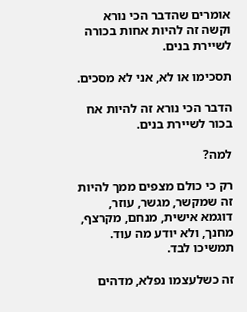אומרים שהדבר הכי נורא וקשה זה להיות אחות בכורה לשיירת בנים.

תסכימו או לא, אני לא מסכים.

הדבר הכי נורא זה להיות אח בכור לשיירת בנים.

למה?

רק כי כולם מצפים ממך להיות זה שמקשר, מגשר, עוזר, דוגמא אישית, מנחם, מקרצף, מחנך, ולא יודע מה עוד. תמשיכו לבד.

זה כשלעצמו נפלא, מדהים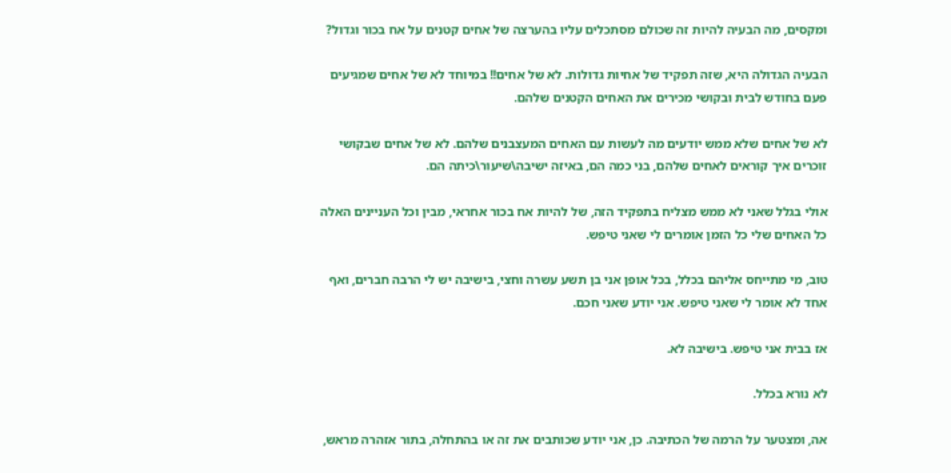ומקסים, מה הבעיה להיות זה שכולם מסתכלים עליו בהערצה של אחים קטנים על אח בכור וגדול?

הבעיה הגדולה היא, שזה תפקיד של אחיות גדולות. לא של אחים!! במיוחד לא של אחים שמגיעים פעם בחודש לבית ובקושי מכירים את האחים הקטנים שלהם.

לא של אחים שלא ממש יודעים מה לעשות עם האחים המעצבנים שלהם. לא של אחים שבקושי זוכרים איך קוראים לאחים שלהם, בני כמה הם, באיזה ישיבה\שיעור\כיתה הם.

אולי בגלל שאני לא ממש מצליח בתפקיד הזה, של להיות אח בכור אחראי, מבין וכל העניינים האלה כל האחים שלי כל הזמן אומרים לי שאני טיפש.

טוב, מי מתייחס אליהם בכלל, בכל אופן אני בן תשע עשרה וחצי, בישיבה יש לי הרבה חברים, ואף אחד לא אומר לי שאני טיפש. אני יודע שאני חכם.

אז בבית אני טיפש. בישיבה לא.

לא נורא בכלל.

אה, ומצטער על הרמה של הכתיבה. כן, אני יודע שכותבים את זה או בהתחלה, בתור אזהרה מראש,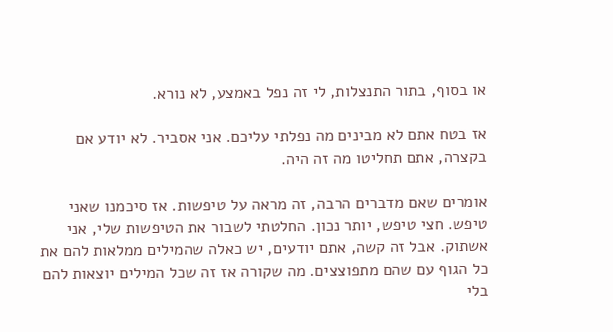או בסוף, בתור התנצלות, לי זה נפל באמצע, לא נורא.

אז בטח אתם לא מבינים מה נפלתי עליכם. אני אסביר. לא יודע אם בקצרה, אתם תחליטו מה זה היה.

אומרים שאם מדברים הרבה, זה מראה על טיפשות. אז סיכמנו שאני טיפש. חצי טיפש, יותר נכון. החלטתי לשבור את הטיפשות שלי, אני אשתוק. אבל זה קשה, אתם יודעים, יש כאלה שהמילים ממלאות להם את כל הגוף עם שהם מתפוצצים. מה שקורה אז זה שכל המילים יוצאות להם בלי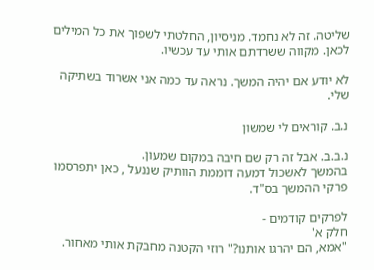שליטה. זה לא נחמד. מניסיון, החלטתי לשפוך את כל המילים לכאן. מקווה ששרדתם אותי עד עכשיו.

לא יודע אם יהיה המשך. נראה עד כמה אני אשרוד בשתיקה שלי.

נ.ב. קוראים לי שמשון

נ.ב.ב. אבל זה רק שם חיבה במקום שמעון.
בהמשך לאשכול דמעה דוממת הוותיק שננעל , כאן יתפרסמו פרקי ההמשך בס"ד.

לפרקים קודמים -
חלק א'
"אמא, הם יהרגו אותנו?" רוזי הקטנה מחבקת אותי מאחור.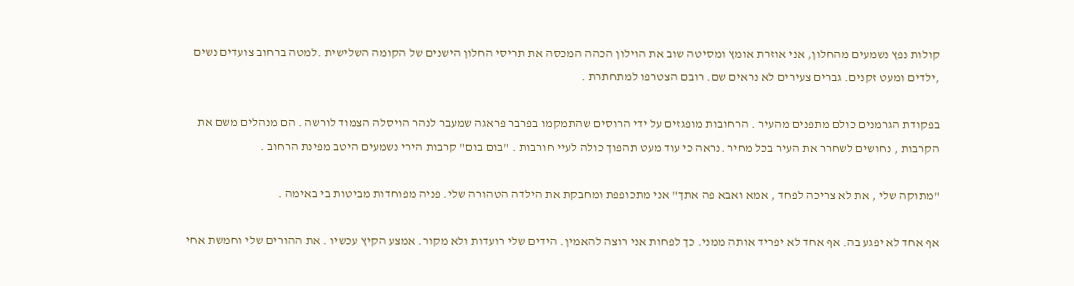קולות נפץ נשמעים מהחלון, אני אוזרת אומץ ומסיטה שוב את הוילון הכהה המכסה את תריסי החלון הישנים של הקומה השלישית .למטה ברחוב צועדים נשים ,ילדים ומעט זקנים. גברים צעירים לא נראים שם. רובם הצטרפו למתחתרת .

בפקודת הגרמנים כולם מתפנים מהעיר . הרחובות מופגזים על ידי הרוסים שהתמקמו בפרבר פראגה שמעבר לנהר הויסלה הצמוד לורשה . הם מנהלים משם את הקרבות , נחושים לשחרר את העיר בכל מחיר .נראה כי עוד מעט תהפוך כולה לעיי חורבות . "בום בום" קרבות הירי נשמעים היטב מפינת הרחוב .

"מתוקה שלי , את לא צריכה לפחד , אמא ואבא פה אתך" אני מתכופפת ומחבקת את הילדה הטהורה שלי. פניה מפוחדות מביטות בי באימה .

אף אחד לא יפגע בה. אף אחד לא יפריד אותה ממני. כך לפחות אני רוצה להאמין. הידים שלי רועדות ולא מקור. אמצע הקיץ עכשיו . את ההורים שלי וחמשת אחי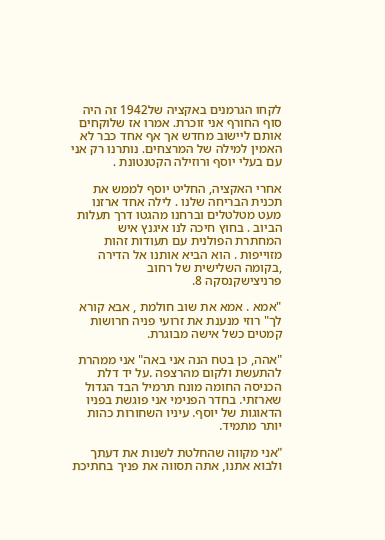לקחו הגרמנים באקציה של1942 זה היה סוף החורף אני זוכרת. אמרו אז שלוקחים אותם ליישוב מחדש אך אף אחד כבר לא האמין למילה של המרצחים. נותרנו רק אני עם בעלי יוסף ורוזילה הקטנטונת .

אחרי האקציה, החליט יוסף לממש את תכנית הבריחה שלנו . לילה אחד ארזנו מעט מטלטלים וברחנו מהגטו דרך תעלות הביוב . בחוץ חיכה לנו איגנץ איש המחתרת הפולנית עם תעודות זהות מזוייפות . הוא הביא אותנו אל הדירה ,בקומה השלישית של רחוב פרניצישקנסקה 8.

"אמא . אמא את שוב חולמת , אבא קורא לך" רוזי מנענת את זרועי פניה חרושות קמטים כשל אישה מבוגרת.

"אהה, כן בטח הנה אני באה" אני ממהרת להתעשת ולקום מהרצפה .על יד דלת הכניסה החומה מונח תרמיל הבד הגדול שארזתי. בחדר הפנימי אני פוגשת בפניו הדאוגות של יוסף. עיניו השחורות כהות יותר מתמיד.

"אני מקווה שהחלטת לשנות את דעתך ולבוא אתנו, אתה תסווה את פניך בחתיכת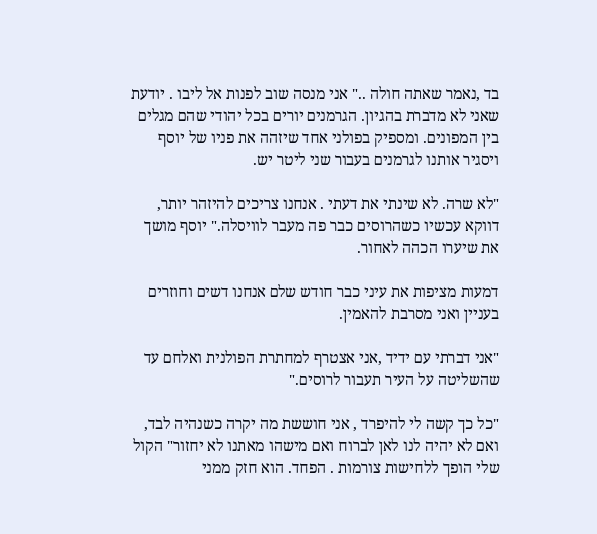בד ,נאמר שאתה חולה .." אני מנסה שוב לפנות אל ליבו . יודעת שאני לא מדברת בהגיון. הגרמנים יורים בכל יהודי שהם מגלים בין המפונים. ומספיק בפולני אחד שיזהה את פניו של יוסף ויסגיר אותנו לגרמנים בעבור שני ליטר יש.

"לא שרה. לא שינתי את דעתי . אנחנו צריכים להיזהר יותר, דווקא עכשיו כשהרוסים כבר פה מעבר לוויסלה." יוסף מושך את שיערו הכהה לאחור.

דמעות מציפות את עיני כבר חודש שלם אנחנו דשים וחוזרים בעניין ואני מסרבת להאמין.

"אני דברתי עם ידיד ,אני אצטרף למחתרת הפולנית ואלחם עד שהשליטה על העיר תעבור לרוסים."

"כל כך קשה לי להיפרד , אני חוששת מה יקרה כשנהיה לבד, ואם לא יהיה לנו לאן לברוח ואם מישהו מאתנו לא יחזור" הקול שלי הופך ללחישות צורמות . הפחד. הוא חזק ממני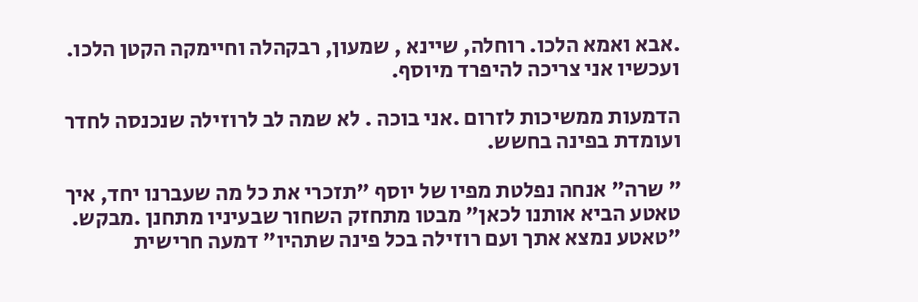.אבא ואמא הלכו. רוחלה, שיינא , שמעון, רבקהלה וחיימקה הקטן הלכו. ועכשיו אני צריכה להיפרד מיוסף.

הדמעות ממשיכות לזרום .אני בוכה . לא שמה לב לרוזילה שנכנסה לחדר ועומדת בפינה בחשש.

" שרה" אנחה נפלטת מפיו של יוסף "תזכרי את כל מה שעברנו יחד, איך טאטע הביא אותנו לכאן" מבטו מתחזק השחור שבעיניו מתחנן .מבקש. "טאטע נמצא אתך ועם רוזילה בכל פינה שתהיו" דמעה חרישית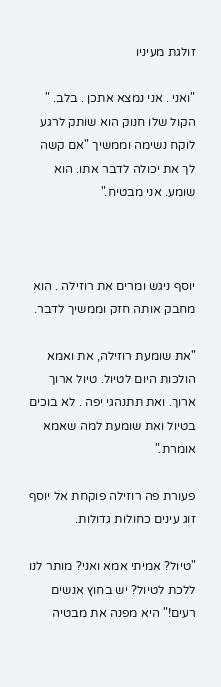זולגת מעיניו

"ואני . אני נמצא אתכן . בלב. " הקול שלו חנוק הוא שותק לרגע לוקח נשימה וממשיך "אם קשה לך את יכולה לדבר אתו. הוא שומע. אני מבטיח."



יוסף ניגש ומרים את רוזילה . הוא מחבק אותה חזק וממשיך לדבר.

"את שומעת רוזילה, את ואמא הולכות היום לטיול. טיול ארוך ארוך. ואת תתנהגי יפה . לא בוכים בטיול ואת שומעת למה שאמא אומרת."

פעורת פה רוזילה פוקחת אל יוסף זוג עינים כחולות גדולות.

"טיול? אמיתי אמא ואני? מותר לנו ללכת לטיול? יש בחוץ אנשים רעים!" היא מפנה את מבטיה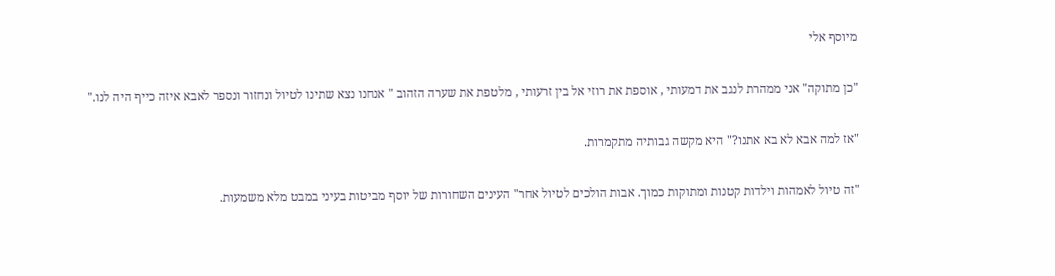מיוסף אלי

"כן מתוקה" אני ממהרת לנגב את דמעותי , אוספת את רוזי אל בין זרעותי , מלטפת את שערה הזהוב " אנחנו נצא שתינו לטיול ונחזור ונספר לאבא איזה כייף היה לנו."

"אז למה אבא לא בא אתנו?" היא מקשה גבותיה מתקמרות.

"זה טיול לאמהות וילדות קטנות ומתוקות כמוך. אבות הולכים לטיול אחר" העינים השחורות של יוסף מביטות בעיני במבט מלא משמעות.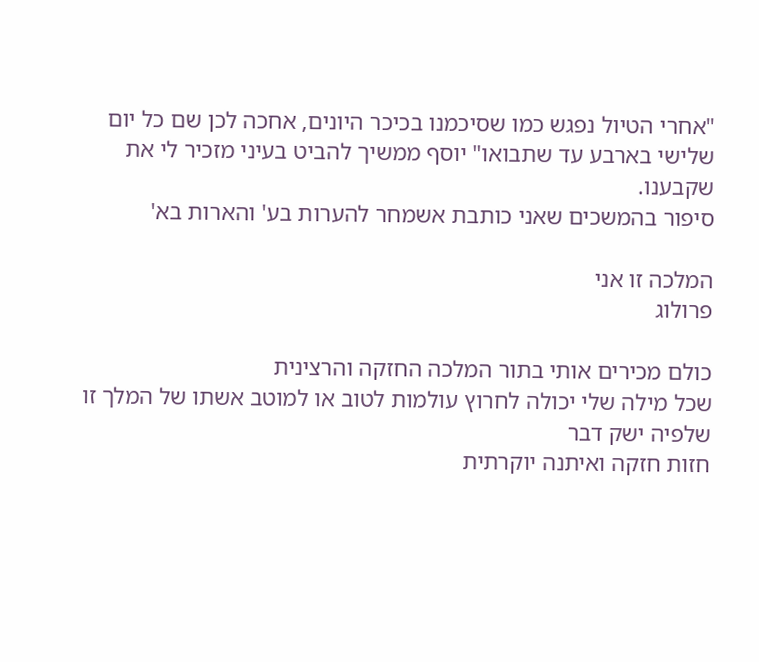"אחרי הטיול נפגש כמו שסיכמנו בכיכר היונים, אחכה לכן שם כל יום שלישי בארבע עד שתבואו" יוסף ממשיך להביט בעיני מזכיר לי את שקבענו.
סיפור בהמשכים שאני כותבת אשמחר להערות בע' והארות בא'

המלכה זו אני
פרולוג

כולם מכירים אותי בתור המלכה החזקה והרצינית
שכל מילה שלי יכולה לחרוץ עולמות לטוב או למוטב אשתו של המלך זו שלפיה ישק דבר
חזות חזקה ואיתנה יוקרתית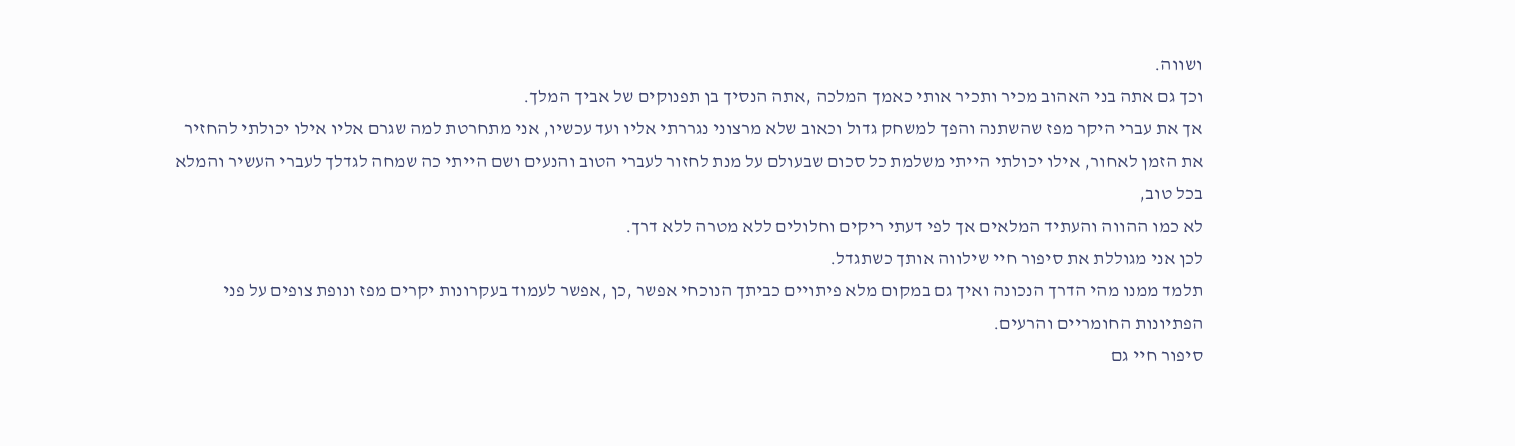ושווה.
וכך גם אתה בני האהוב מכיר ותכיר אותי כאמך המלכה ,אתה הנסיך בן תפנוקים של אביך המלך.
אך את עברי היקר מפז שהשתנה והפך למשחק גדול וכאוב שלא מרצוני נגררתי אליו ועד עכשיו, אני מתחרטת למה שגרם אליו אילו יכולתי להחזיר את הזמן לאחור, אילו יכולתי הייתי משלמת כל סכום שבעולם על מנת לחזור לעברי הטוב והנעים ושם הייתי כה שמחה לגדלך לעברי העשיר והמלא בכל טוב,
לא כמו ההווה והעתיד המלאים אך לפי דעתי ריקים וחלולים ללא מטרה ללא דרך.
לכן אני מגוללת את סיפור חיי שילווה אותך כשתגדל.
תלמד ממנו מהי הדרך הנכונה ואיך גם במקום מלא פיתויים כביתך הנוכחי אפשר ,כן ,אפשר לעמוד בעקרונות יקרים מפז ונופת צופים על פני הפתיונות החומריים והרעים.
סיפור חיי גם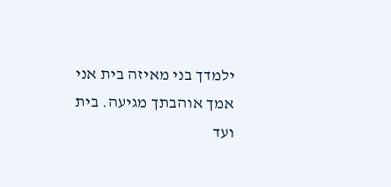ילמדך בני מאיזה בית אני אמך אוהבתך מגיעה. בית ועד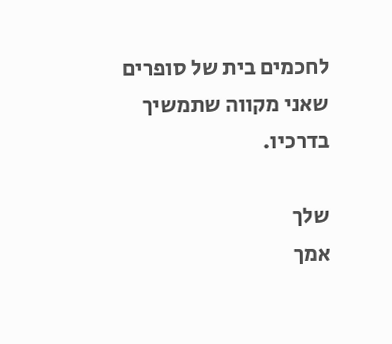לחכמים בית של סופרים שאני מקווה שתמשיך בדרכיו.

שלך
אמך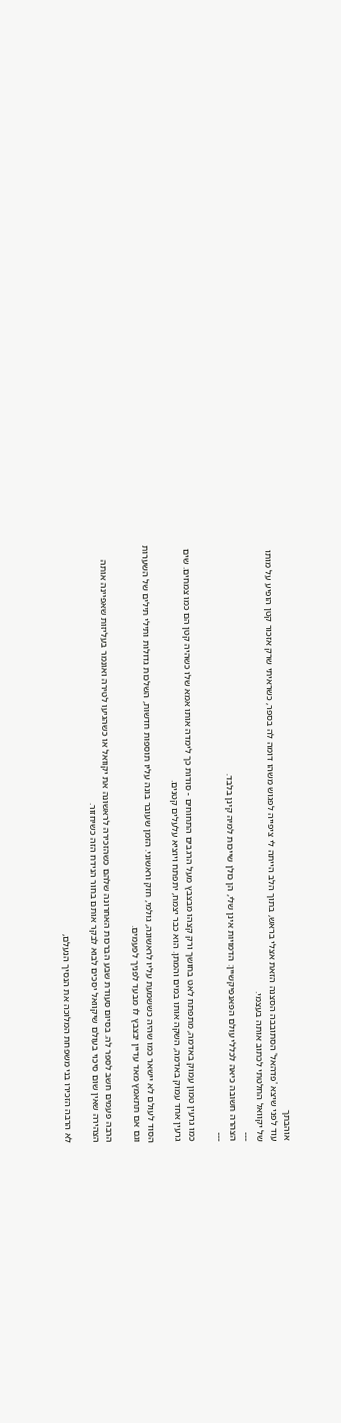אוהבתך
עוד לפני שיצא 'פדהאל' הסתובבה הסצנה הזאת אצלי בראש, בתוך הלב הייתה לי ציפייה לפגוש משהו דומה לה בספר, כשראיתי שרק אזכור קטן הופיע על מותו של יקוואל החלטתי לכתוב אותה בעצמי.
---
הצהרה חשובה כיאה לכללי עולם הפאנפיקשיין: הדמויות אינן שלי, הן כולן שייכות למיה קינן בלבד.
---

כמו גרעין טמון עמוק באדמה, מתפתח לאט בחושך ורק קצהו מבצבץ מעל הרגבים התחוחים - סודות כך לימדה אותו אמא שלו כשהיה קטן הם כמו צמחים. שים גרעין אחד עמוק באדמה, השקה אותו במים והמתן. הוא כבר יצמח, יתפתח ויוציא עלעלים קטנים.

הסוד לעולם לא יישאר כמו שהיה כששמעת עליו לראשונה, גולמי, חזק וראשוני. הזמן שעובר בונה עליו תוספות חדשות, השלכות גדולות ותילי תילים של השערות וגם אם תתאמץ מאד עדיין יבצבץ לו מבעד לפניך לפעמים.

הרבה פעמים חשב לספר לה. בסיום סעודת שבע הברכות האחרונה שלהם כשהזכירה לראשונה את יקוואל או כשהגיעו לטירה ואונמר בעליזות שאפיינה אותה הצהירה שאין שום סיכוי בעולם שיקוואל יסכים לבוא לבקר אותם בחור הנידח הזה כשיחזור.

לא הרבה הזכירו בני משפחת המלוכה את הנסיך הנעלם,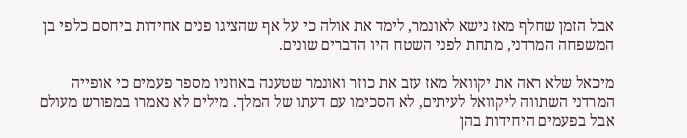אבל הזמן שחלף מאז נישא לאונמר, לימד את אולה כי על אף שהציגו פנים אחידות ביחסם כלפי בן המשפחה המרדני, מתחת לפני השטח היו הדברים שונים.

מיכאל שלא ראה את יקוואל מאז עזב את כוזר ואונמר שטענה באוזניו מספר פעמים כי אופייה המרדני השתווה ליקוואל לעיתים, לא הסכימו עם דעתו של המלך. מילים לא נאמרו במפורש מעולם אבל בפעמים היחידות בהן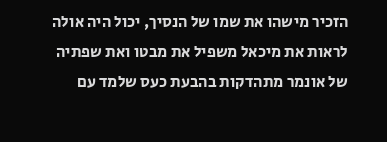הזכיר מישהו את שמו של הנסיך, יכול היה אולה לראות את מיכאל משפיל את מבטו ואת שפתיה של אונמר מתהדקות בהבעת כעס שלמד עם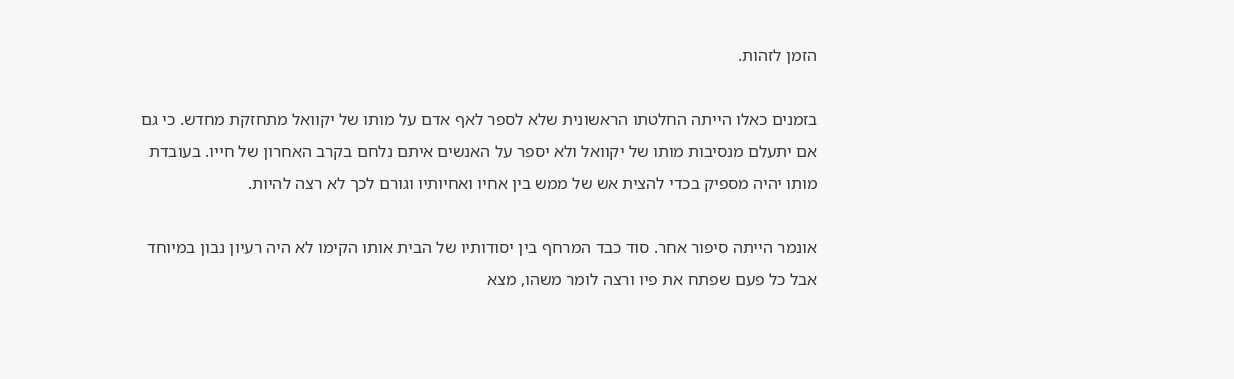הזמן לזהות.

בזמנים כאלו הייתה החלטתו הראשונית שלא לספר לאף אדם על מותו של יקוואל מתחזקת מחדש. כי גם אם יתעלם מנסיבות מותו של יקוואל ולא יספר על האנשים איתם נלחם בקרב האחרון של חייו. בעובדת מותו יהיה מספיק בכדי להצית אש של ממש בין אחיו ואחיותיו וגורם לכך לא רצה להיות.

אונמר הייתה סיפור אחר. סוד כבד המרחף בין יסודותיו של הבית אותו הקימו לא היה רעיון נבון במיוחד אבל כל פעם שפתח את פיו ורצה לומר משהו, מצא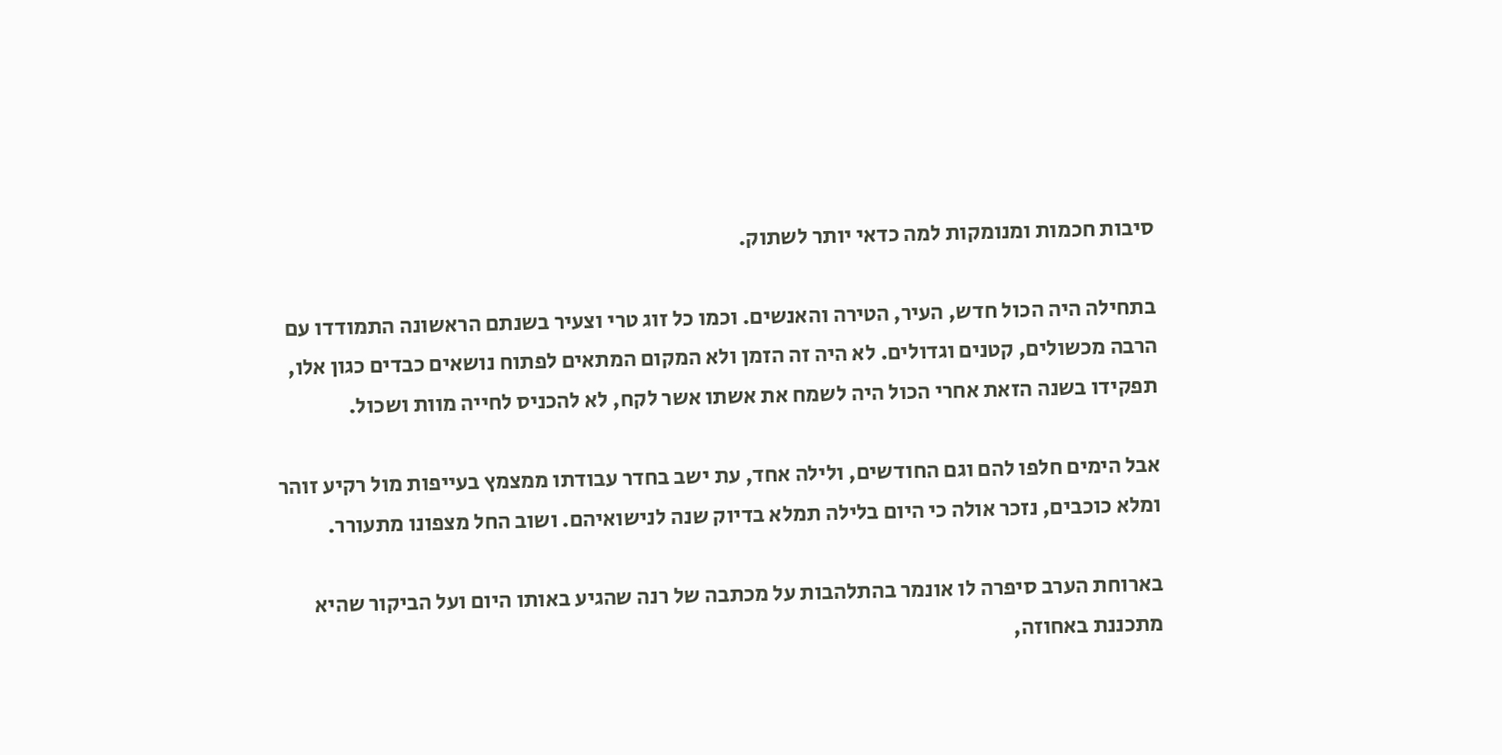סיבות חכמות ומנומקות למה כדאי יותר לשתוק.

בתחילה היה הכול חדש, העיר, הטירה והאנשים. וכמו כל זוג טרי וצעיר בשנתם הראשונה התמודדו עם הרבה מכשולים, קטנים וגדולים. לא היה זה הזמן ולא המקום המתאים לפתוח נושאים כבדים כגון אלו, תפקידו בשנה הזאת אחרי הכול היה לשמח את אשתו אשר לקח, לא להכניס לחייה מוות ושכול.

אבל הימים חלפו להם וגם החודשים, ולילה אחד, עת ישב בחדר עבודתו ממצמץ בעייפות מול רקיע זוהר ומלא כוכבים, נזכר אולה כי היום בלילה תמלא בדיוק שנה לנישואיהם. ושוב החל מצפונו מתעורר.

בארוחת הערב סיפרה לו אונמר בהתלהבות על מכתבה של רנה שהגיע באותו היום ועל הביקור שהיא מתכננת באחוזה,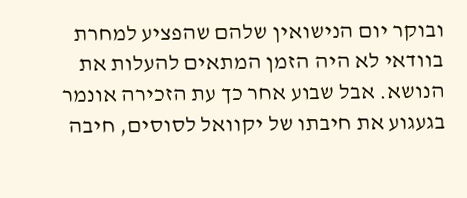ובוקר יום הנישואין שלהם שהפציע למחרת בוודאי לא היה הזמן המתאים להעלות את הנושא. אבל שבוע אחר כך עת הזכירה אונמר בגעגוע את חיבתו של יקוואל לסוסים, חיבה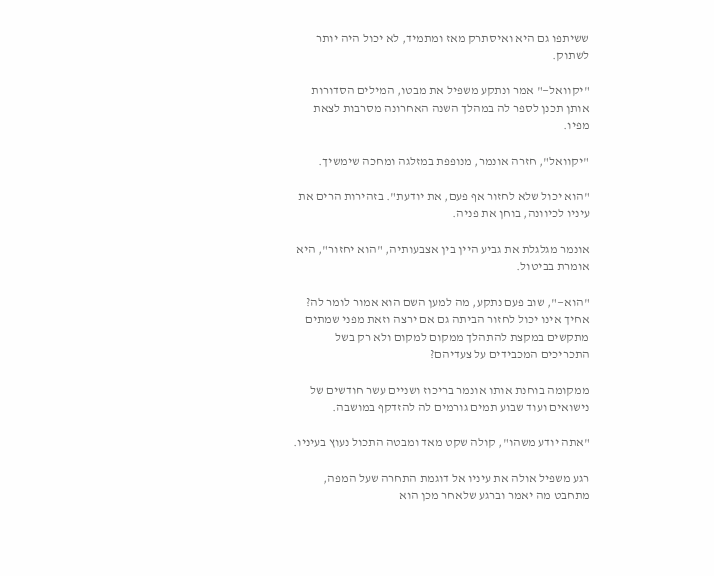ששיתפו גם היא ואיסתרק מאז ומתמיד, לא יכול היה יותר לשתוק.

"יקוואל—" אמר ונתקע משפיל את מבטו, המילים הסדורות אותן תכנן לספר לה במהלך השנה האחרונה מסרבות לצאת מפיו.

"יקוואל", חזרה אונמר, מנופפת במזלגה ומחכה שימשיך.

"הוא יכול שלא לחזור אף פעם, את יודעת". בזהירות הרים את עיניו לכיוונה, בוחן את פניה.

אונמר מגלגלת את גביע היין בין אצבעותיה, "הוא יחזור", היא אומרת בביטול.

"הוא—", שוב פעם נתקע, מה למען השם הוא אמור לומר לה? אחיך אינו יכול לחזור הביתה גם אם ירצה וזאת מפני שמתים מתקשים במקצת להתהלך ממקום למקום ולא רק בשל התכריכים המכבידים על צעדיהם?

ממקומה בוחנת אותו אונמר בריכוז ושניים עשר חודשים של נישואים ועוד שבוע תמים גורמים לה להזדקף במושבה.

"אתה יודע משהו", קולה שקט מאד ומבטה התכול נעוץ בעיניו.

רגע משפיל אולה את עיניו אל דוגמת התחרה שעל המפה, מתחבט מה יאמר וברגע שלאחר מכן הוא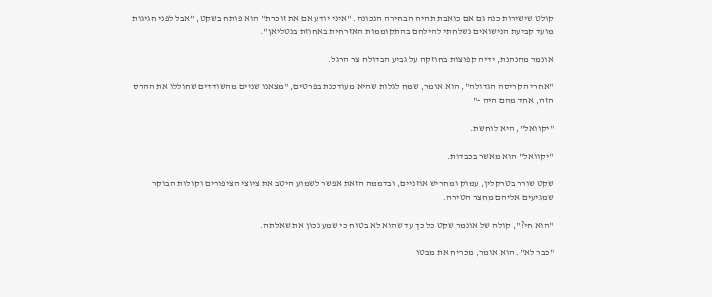קולט שישירות כנה גם אם כואבת תהיה הבחירה הנכונה. "איני יודע אם את זוכרת" הוא פותח בשקט, "אבל לפני חגיגות מועד קביעת הנישואים נשלחתי להילחם בהתקוממות האזרחית באחוזת בנטליאן".

אונמר מהנהנת, ידיה קפוצות בחוזקה על גביע הבדולח צר הרגל.

"אחרי הקריסה הגדולה", הוא אומר, שמח לגלות שהיא מעודכנת בפרטים, "מצאנו שניים מהשודדים שחוללו את ההרס הזה, אחד מהם היה -"

"יקוואל", היא לוחשת.

"יקוואל" הוא מאשר בכבדות.

שקט שורר בטרקלין, עמוק ומחריש אוזניים, ובדממה הזאת אפשר לשמוע היטב את ציוצי הציפורים וקולות הבוקר שמגיעים אליהם מחצר הטירה.

"הוא חי?", קולה של אונמר שקט כל כך עד שהוא לא בטוח כי שמע נכון את שאלתה.

"כבר לא". הוא אומר, מכריח את מבטו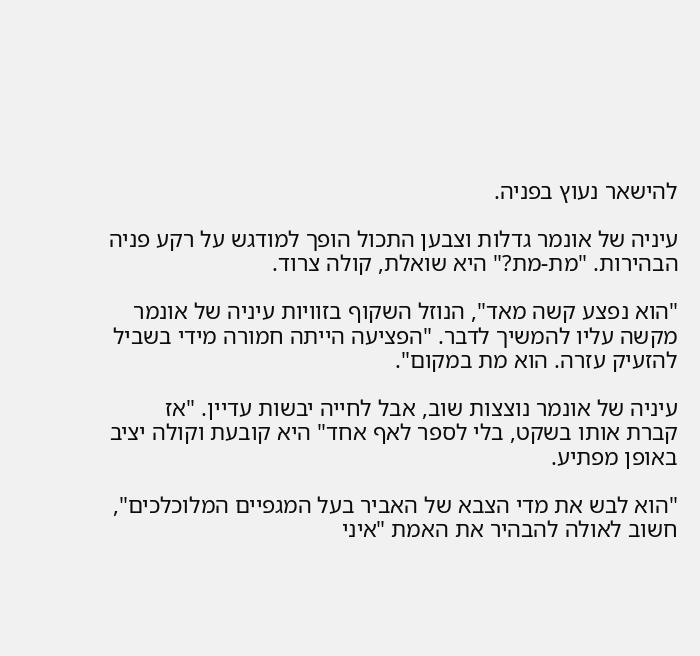להישאר נעוץ בפניה.

עיניה של אונמר גדלות וצבען התכול הופך למודגש על רקע פניה הבהירות. "מת-מת?" היא שואלת, קולה צרוד.

"הוא נפצע קשה מאד", הנוזל השקוף בזוויות עיניה של אונמר מקשה עליו להמשיך לדבר. "הפציעה הייתה חמורה מידי בשביל להזעיק עזרה. הוא מת במקום".

עיניה של אונמר נוצצות שוב, אבל לחייה יבשות עדיין. "אז קברת אותו בשקט, בלי לספר לאף אחד" היא קובעת וקולה יציב באופן מפתיע.

"הוא לבש את מדי הצבא של האביר בעל המגפיים המלוכלכים", חשוב לאולה להבהיר את האמת "איני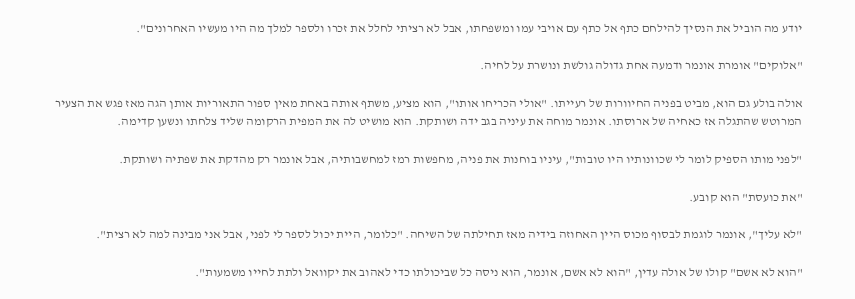יודע מה הוביל את הנסיך להילחם כתף אל כתף עם אויבי עמו ומשפחתו, אבל לא רציתי לחלל את זכרו ולספר למלך מה היו מעשיו האחרונים".

"אלוקים" אומרת אונמר ודמעה אחת גדולה גולשת ונושרת על לחיה.

אולה בולע גם הוא, מביט בפניה החיוורות של רעייתו. "אולי הכריחו אותו", הוא מציע, משתף אותה באחת מאין ספור התאוריות אותן הגה מאז פגש את הצעיר המרוטש שהתגלה אז כאחיה של ארוסתו. אונמר מוחה את עיניה בגב ידה ושותקת. הוא מושיט לה את המפית הרקומה שליד צלחתו ונשען קדימה.

"לפני מותו הספיק לומר לי שכוונותיו היו טובות", עיניו בוחנות את פניה, מחפשות רמז למחשבותיה, אבל אונמר רק מהדקת את שפתיה ושותקת.

"את כועסת" הוא קובע.

"לא עליך", אונמר לוגמת לבסוף מכוס היין האחוזה בידיה מאז תחילתה של השיחה. "כלומר, היית יכול לספר לי לפני, אבל אני מבינה למה לא רצית".

"הוא לא אשם" קולו של אולה עדין, "הוא לא אשם, אונמר, הוא ניסה כל שביכולתו כדי לאהוב את יקוואל ולתת לחייו משמעות".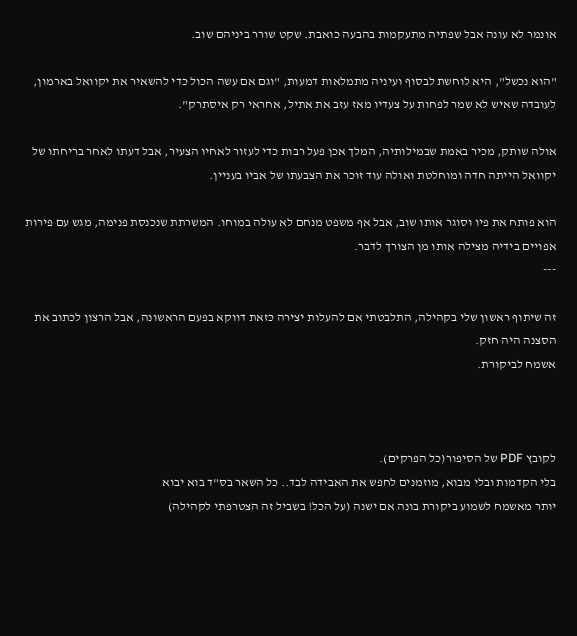אונמר לא עונה אבל שפתיה מתעקמות בהבעה כואבת. שקט שורר ביניהם שוב.

"הוא נכשל", היא לוחשת לבסוף ועיניה מתמלאות דמעות, "וגם אם עשה הכול כדי להשאיר את יקוואל בארמון, לעובדה שאיש לא שמר לפחות על צעדיו מאז עזב את אתיל, אחראי רק איסתרק".

אולה שותק, מכיר באמת שבמילותיה, המלך אכן פעל רבות כדי לעזור לאחיו הצעיר, אבל דעתו לאחר בריחתו של יקוואל הייתה חדה ומוחלטת ואולה עוד זוכר את הצבעתו של אביו בעניין.

הוא פותח את פיו וסוגר אותו שוב, אבל אף משפט מנחם לא עולה במוחו. המשרתת שנכנסת פנימה, מגש עם פירות אפויים בידיה מצילה אותו מן הצורך לדבר.
---

זה שיתוף ראשון שלי בקהילה, התלבטתי אם להעלות יצירה כזאת דווקא בפעם הראשונה, אבל הרצון לכתוב את הסצנה היה חזק.
אשמח לביקורת.



לקובץ PDF של הסיפור(כל הפרקים).
בלי הקדמות ובלי מבוא, מוזמנים לחפש את האבידה לבד.. כל השאר בס"ד בוא יבוא
יותר מאשמח לשמוע ביקורת בונה אם ישנה (על הכל! בשביל זה הצטרפתי לקהילה)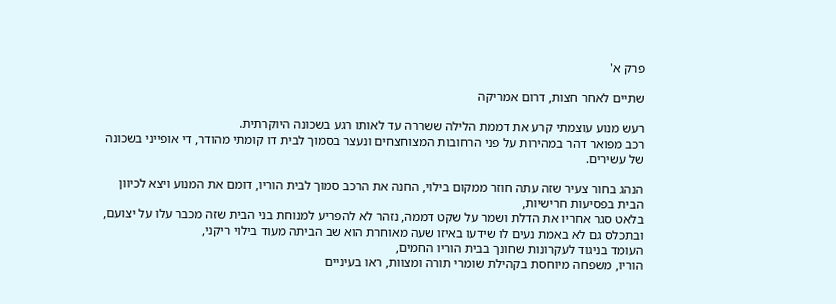פרק א'

שתיים לאחר חצות, דרום אמריקה

רעש מנוע עוצמתי קרע את דממת הלילה ששררה עד לאותו רגע בשכונה היוקרתית.
רכב מפואר דהר במהירות על פני הרחובות המצוחצחים ונעצר בסמוך לבית דו קומתי מהודר, די אופייני בשכונה של עשירים.

הנהג בחור צעיר שזה עתה חוזר ממקום בילוי, החנה את הרכב סמוך לבית הוריו, דומם את המנוע ויצא לכיוון הבית בפסיעות חרישיות,
בלאט סגר אחריו את הדלת ושמר על שקט דממה, נזהר לא להפריע למנוחת בני הבית שזה מכבר עלו על יצועם,
ובתכלס גם לא באמת נעים לו שידעו באיזו שעה מאוחרת הוא שב הביתה מעוד בילוי ריקני,
העומד בניגוד לעקרונות שחונך בבית הוריו החמים,
הוריו, משפחה מיוחסת בקהילת שומרי תורה ומצוות, ראו בעיניים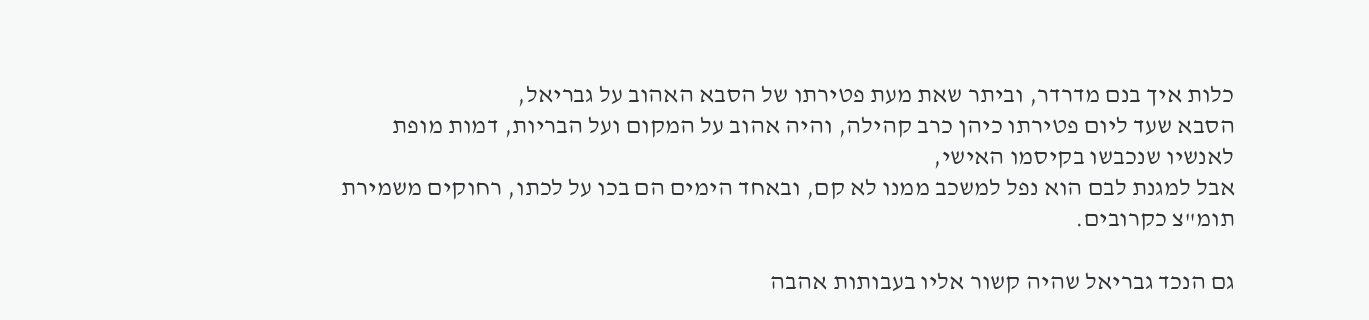כלות איך בנם מדרדר, וביתר שאת מעת פטירתו של הסבא האהוב על גבריאל,
הסבא שעד ליום פטירתו כיהן כרב קהילה, והיה אהוב על המקום ועל הבריות, דמות מופת לאנשיו שנכבשו בקיסמו האישי,
אבל למגנת לבם הוא נפל למשכב ממנו לא קם, ובאחד הימים הם בכו על לכתו, רחוקים משמירת תומ"צ כקרובים.

גם הנכד גבריאל שהיה קשור אליו בעבותות אהבה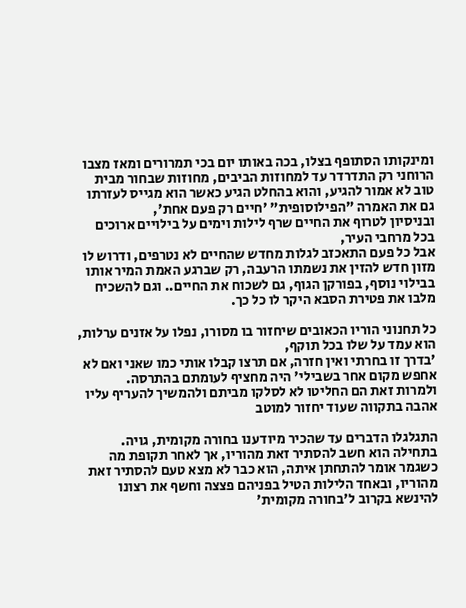ומינקותו הסתופף בצלו, בכה באותו יום בכי תמרורים ומאז מצבו הרוחני רק התדרדר עד למחוזות הביבים, מחוזות שבחור מבית טוב לא אמור להגיע, והוא בהחלט הגיע כאשר הוא מגייס לעזרתו גם את האמרה "הפילוסופית" 'חיים רק פעם אחת',
ובניסיון לטרוף את החיים שרף לילות וימים על בילויים ארוכים בכל מרחבי העיר,
אבל כל פעם התאכזב לגלות מחדש שהחיים לא נטרפים, ודרוש לו מזון חדש להזין את נשמתו הרעבה, רק שברגע האמת המיר אותו בבילוי נוסף, בפורקן הגוף, גם לשכוח את החיים.. וגם להשכיח מלבו את פטירת הסבא היקר לו כל כך.

כל תחנוני הוריו הכאובים שיחזור בו מסורו, נפלו על אזנים ערלות, הוא עמד על שלו בכל תוקף,
'בדרך זו בחרתי ואין חזרה, אם תרצו קבלו אותי כמו שאני ואם לא אחפש מקום אחר בשבילי' היה מחציף לעומתם בהתרסה.
ולמרות זאת הם החליטו לא לסלקו מביתם ולהמשיך להעריף עליו אהבה בתקווה שעוד יחזור למוטב

התגלגלו הדברים עד שהכיר מיודענו בחורה מקומית, גויה.
בתחילה הוא חשב להסתיר זאת מהוריו, אך לאחר תקופת מה כשגמר אומר להתחתן איתה, הוא כבר לא מצא טעם להסתיר זאת מהוריו, ובאחד הלילות הטיל בפניהם פצצה וחשף את רצונו להינשא בקרוב ל'בחורה מקומית'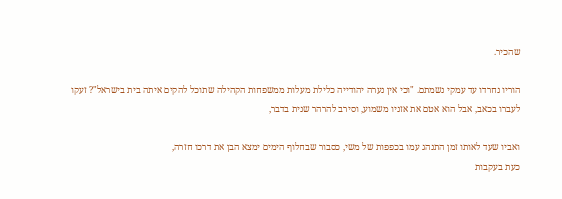שהכיר.

הוריו נחרדו עד עמקי נשמתם. "וכי אין נערה יהודייה כלילת מעלות ממשפחות הקהילה שתוכל להקים איתה בית בישראל"? זעקו לעברו בכאב, אבל הוא אטם את אזניו משמוע, וסירב להרהר שנית בדבר,

ואביו שעד לאותו זמן התנהג עמו בכפפות של משי, כסבור שבחלוף הימים ימצא הבן את דרכו חזרה,
כעת בעקבות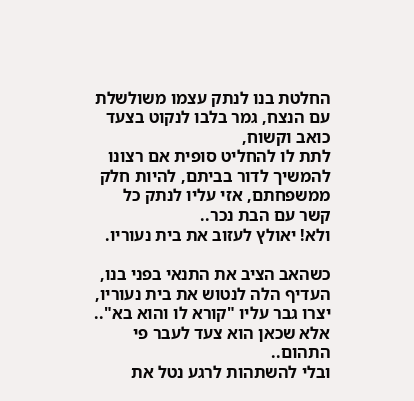החלטת בנו לנתק עצמו משולשלת עם הנצח, גמר בלבו לנקוט בצעד כואב וקשוח,
לתת לו להחליט סופית אם רצונו להמשיך לדור בביתם, להיות חלק ממשפחתם, אזי עליו לנתק כל קשר עם הבת נכר..
ולא! יאולץ לעזוב את בית נעוריו.

כשהאב הציב את התנאי בפני בנו, העדיף הלה לנטוש את בית נעוריו, יצרו גבר עליו "קורא לו והוא בא".. אלא שכאן הוא צעד לעבר פי התהום..
ובלי להשתהות לרגע נטל את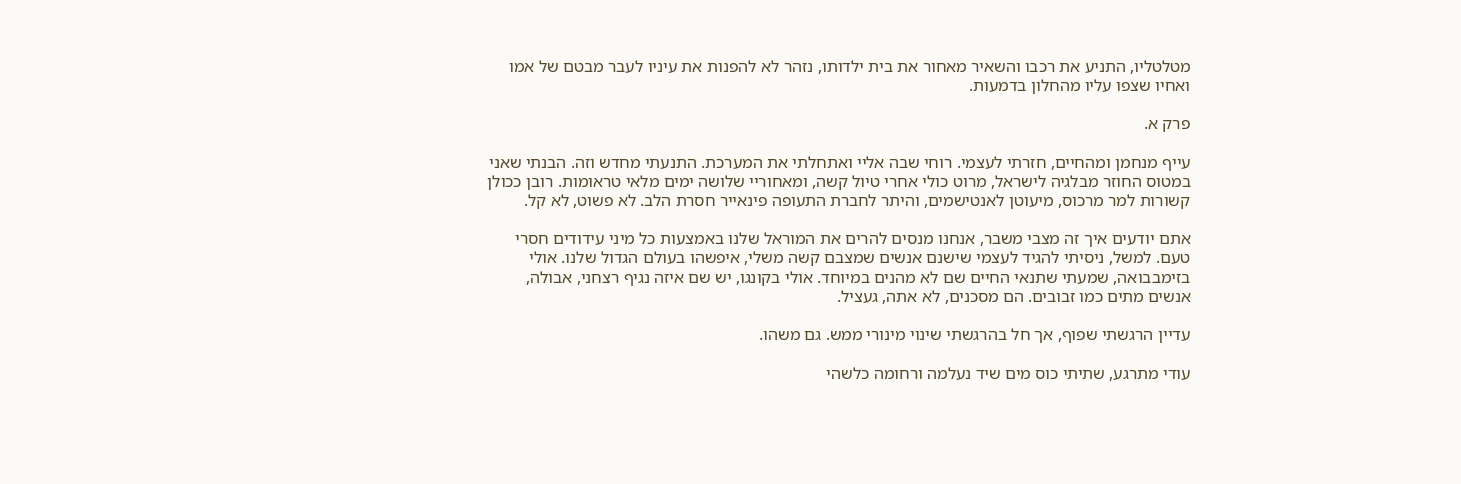מטלטליו, התניע את רכבו והשאיר מאחור את בית ילדותו, נזהר לא להפנות את עיניו לעבר מבטם של אמו ואחיו שצפו עליו מהחלון בדמעות.

פרק א.

עייף מנחמן ומהחיים, חזרתי לעצמי. רוחי שבה אליי ואתחלתי את המערכת. התנעתי מחדש וזה. הבנתי שאני במטוס החוזר מבלגיה לישראל, מרוט כולי אחרי טיול קשה, ומאחוריי שלושה ימים מלאי טראומות. רובן ככולן קשורות למר מרכוס, מיעוטן לאנטישמים, והיתר לחברת התעופה פינאייר חסרת הלב. לא פשוט, לא קל.

אתם יודעים איך זה מצבי משבר, אנחנו מנסים להרים את המוראל שלנו באמצעות כל מיני עידודים חסרי טעם. למשל, ניסיתי להגיד לעצמי שישנם אנשים שמצבם קשה משלי, איפשהו בעולם הגדול שלנו. אולי בזימבבואה, שמעתי שתנאי החיים שם לא מהנים במיוחד. אולי בקונגו, יש שם איזה נגיף רצחני, אבולה, אנשים מתים כמו זבובים. הם מסכנים, לא אתה, געציל.

עדיין הרגשתי שפוף, אך חל בהרגשתי שינוי מינורי ממש. גם משהו.

עודי מתרגע, שתיתי כוס מים שיד נעלמה ורחומה כלשהי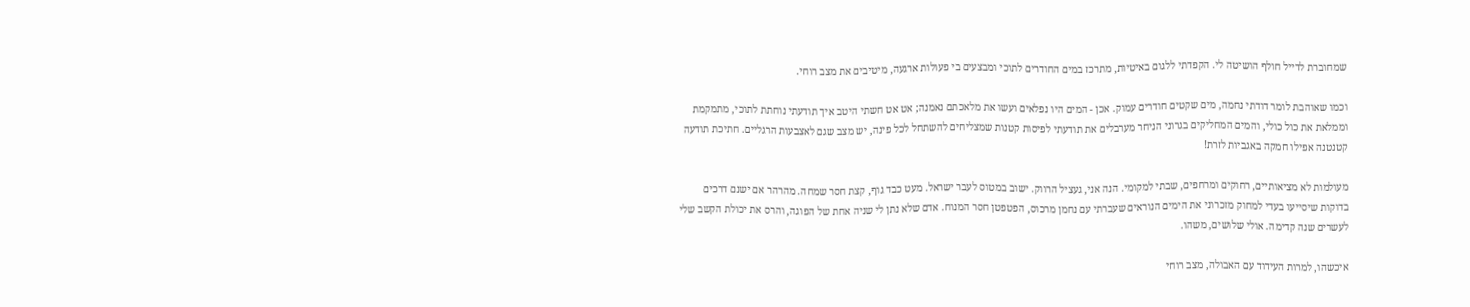שמחוברת לדייל חולף הושיטה לי. הקפדתי ללגום באיטיות, מתרכז במים החודרים לתוכי ומבצעים בי פעולות ארגעה, מיטיבים את מצב רוחי.

וכמו שאוהבת לומר דודתי נחמה, מים שקטים חודרים עמוק. אכן - המים היו נפלאים ועשו את מלאכתם נאמנה; אט אט חשתי היטב איך תודעתי נוחתת לתוכי, מתמקמת וממלאת את כול כולי, והמים המחליקים בגרוני הניחר מערבלים את תודעתי לפיסות קטנות שמצליחים להשתחל לכל פינה, יש מצב שגם לאצבעות הרגליים. חתיכת תודעה קטנטנה אפילו חמקה באגביות לזרת!

מעולמות לא מציאותיים, רחוקים ומרחפים, שבתי למקומי. הנה אני, געציל הרווק. ישוב במטוס לעבר ישראל. מעט כבד גוף, קצת חסר שמחה. מהרהר אם ישנם דרכים בדוקות שיסייעו בעדי למחוק מזכרוני את הימים הנוראים שעברתי עם נחמן מרכוס, הפטפטן חסר המנוח. אדם שלא נתן לי שניה אחת של הפוגה, והרס את יכולת הקשב שלי לעשרים שנה קדימה. אולי שלושים, משהו.

איכשהו, למרות העידוד עם האבולה, מצב רוחי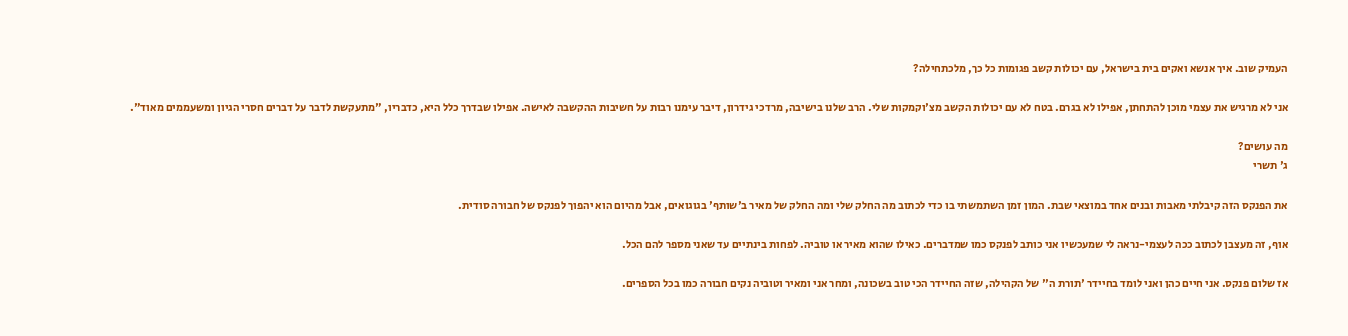העמיק שוב. איך אנשא ואקים בית בישראל, עם יכולות קשב פגומות כל כך, מלכתחילה?

אני לא מרגיש את עצמי מוכן להתחתן, אפילו לא בגרם. בטח לא עם יכולות הקשב מצ'וקמקות שלי. הרב שלנו בישיבה, מרדכי גידרון, דיבר עימנו רבות על חשיבות ההקשבה לאישה. אפילו שבדרך כלל היא, כדבריו, "מתעקשת לדבר על דברים חסרי הגיון ומשעממים מאוד".

מה עושים?
ג' תשרי

את הפנקס הזה קיבלתי מאבות ובנים אחד במוצאי שבת. המון זמן השתמשתי בו כדי לכתוב מה החלק שלי ומה החלק של מאיר ב'שותף' בגוגואים, אבל מהיום הוא יהפוך לפנקס של חבורה סודית.

אוף, זה מעצבן לכתוב ככה לעצמי-נראה לי שמעכשיו אני כותב לפנקס כמו שמדברים. כאילו שהוא מאיר או טוביה. לפחות בינתיים עד שאני מספר להם הכל.

אז שלום פנקס. אני חיים כהן ואני לומד בחיידר 'תורת ה'' של הקהילה, שזה החיידר הכי טוב בשכונה, ומחר אני ומאיר וטוביה נקים חבורה כמו בכל הספרים.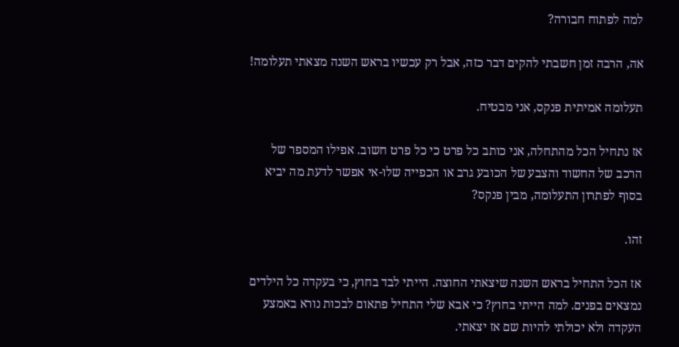למה לפתוח חבורה?

אה, הרבה זמן חשבתי להקים דבר כזה, אבל רק עכשיו בראש השנה מצאתי תעלומה!

תעלומה אמיתית פנקס, אני מבטיח.

אז נתחיל הכל מהתחלה, אני כותב כל פרט כי כל פרט חשוב. אפילו המספר של הרכב של החשוד והצבע של הכובע גרב או הכפייה שלו-אי אפשר לדעת מה יביא בסוף לפתרון התעלומה, מבין פנקס?

זהו.

אז הכל התחיל בראש השנה שיצאתי החוצה. הייתי לבד בחוץ, כי בעקדה כל הילדים נמצאים בפנים. למה הייתי בחוץ? כי אבא שלי התחיל פתאום לבכות נורא באמצע העקדה ולא יכולתי להיות שם אז יצאתי.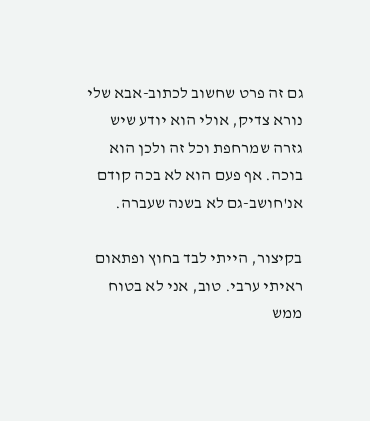גם זה פרט שחשוב לכתוב-אבא שלי נורא צדיק, אולי הוא יודע שיש גזרה שמרחפת וכל זה ולכן הוא בוכה. אף פעם הוא לא בכה קודם אנ'חושב-גם לא בשנה שעברה.

בקיצור, הייתי לבד בחוץ ופתאום ראיתי ערבי. טוב, אני לא בטוח ממש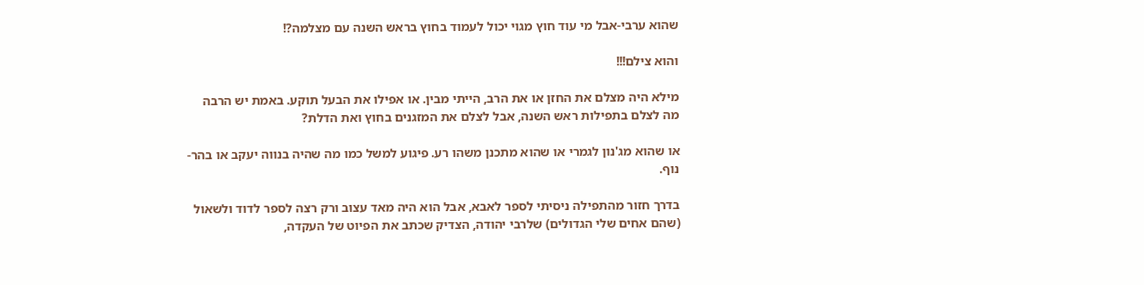שהוא ערבי-אבל מי עוד חוץ מגוי יכול לעמוד בחוץ בראש השנה עם מצלמה?!

והוא צילם!!!

מילא היה מצלם את החזן או את הרב, הייתי מבין. או אפילו את הבעל תוקע. באמת יש הרבה מה לצלם בתפילות ראש השנה, אבל לצלם את המזגנים בחוץ ואת הדלת?

או שהוא מג'נון לגמרי או שהוא מתכנן משהו רע. פיגוע למשל כמו מה שהיה בנווה יעקב או בהר-נוף.

בדרך חזור מהתפילה ניסיתי לספר לאבא, אבל הוא היה מאד עצוב ורק רצה לספר לדוד ולשאול (שהם אחים שלי הגדולים) שלרבי יהודה, הצדיק שכתב את הפיוט של העקדה,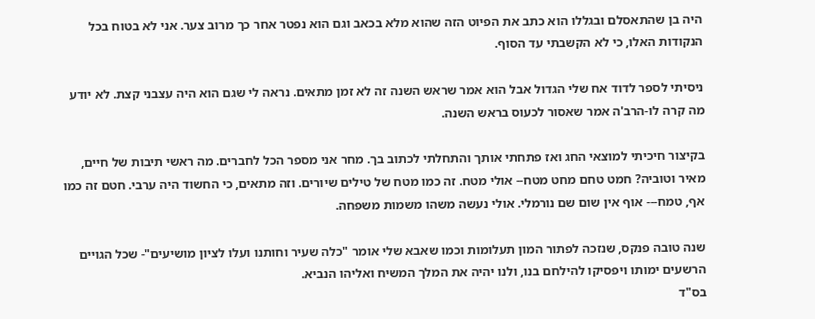היה בן שהתאסלם ובגללו הוא כתב את הפיוט הזה שהוא מלא בכאב וגם הוא נפטר אחר כך מרוב צער. אני לא בטוח בכל הנקודות האלו, כי לא הקשבתי עד הסוף.

ניסיתי לספר לדוד אח שלי הגדול אבל הוא אמר שראש השנה זה לא זמן מתאים. נראה לי שגם הוא היה עצבני קצת. לא יודע מה קרה לו-הרב'ה אמר שאסור לכעוס בראש השנה.

בקיצור חיכיתי למוצאי החג ואז פתחתי אותך והתחלתי לכתוב בך. מחר אני מספר הכל לחברים. מה ראשי תיבות של חיים, מאיר וטוביה? חמט טחם מחט מטח-- אולי מטח. זה כמו מטח של טילים שיורים. וזה מתאים, כי החשוד היה ערבי. חטם זה כמו אף, טמח--- אוף אין שום שם נורמלי. אולי נעשה משהו משמות משפחה.

שנה טובה פנקס, שנזכה לפתור המון תעלומות וכמו שאבא שלי אומר "כלה שעיר וחותנו ועלו לציון מושיעים"- שכל הגויים הרשעים ימותו ויפסיקו להילחם בנו, ולנו יהיה את המלך המשיח ואליהו הנביא.
בס"ד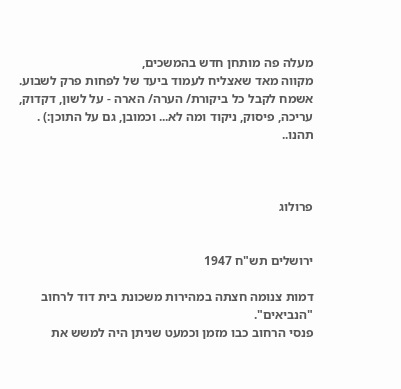מעלה פה מותחן חדש בהמשכים,
מקווה מאד שאצליח לעמוד ביעד של לפחות פרק לשבוע.
אשמח לקבל כל ביקורת/ הערה/ הארה - על לשון, דקדוק, עריכה, פיסוק, ניקוד ומה לא... וכמובן, גם על התוכן:) . תהנו..



פרולוג


ירושלים תש"ח 1947

דמות צנומה חצתה במהירות משכונת בית דוד לרחוב "הנביאים".
פנסי הרחוב כבו מזמן וכמעט שניתן היה למשש את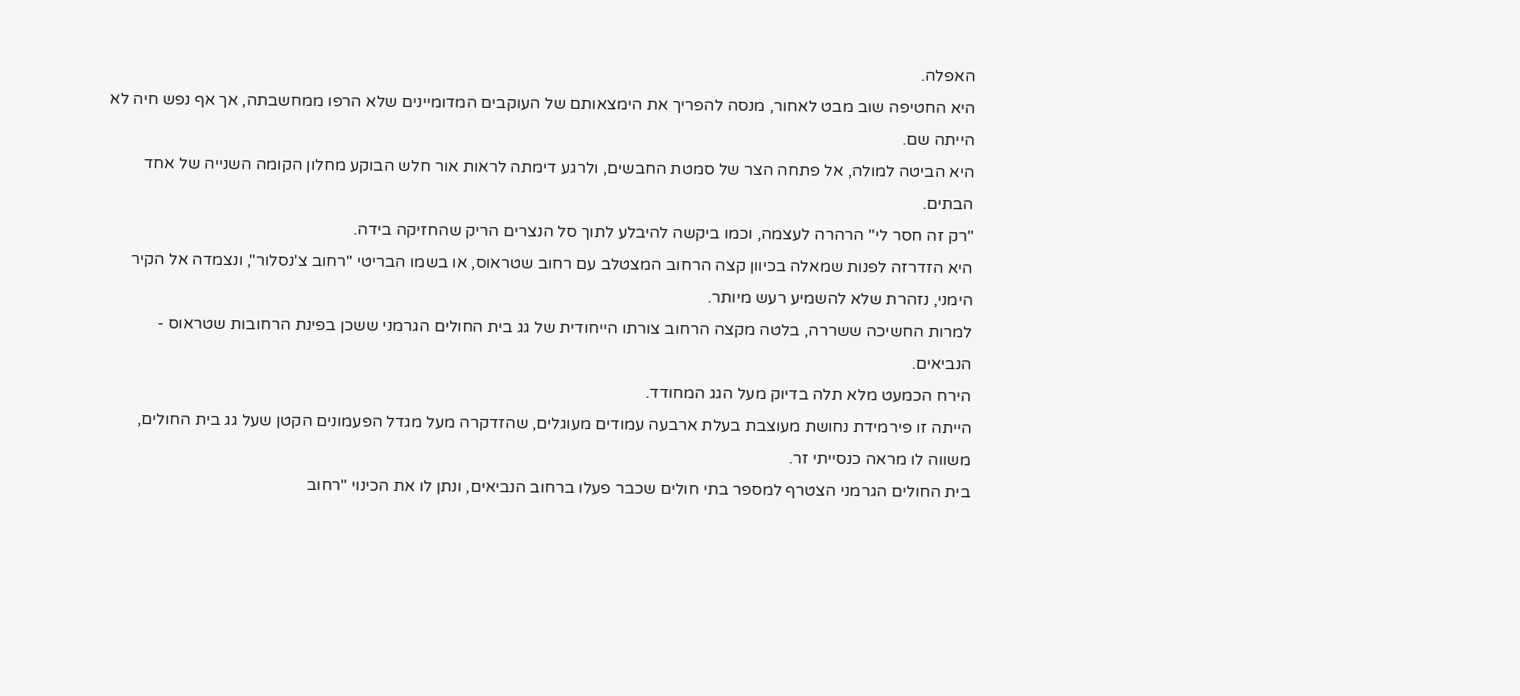האפלה.
היא החטיפה שוב מבט לאחור, מנסה להפריך את הימצאותם של העוקבים המדומיינים שלא הרפו ממחשבתה, אך אף נפש חיה לא הייתה שם.
היא הביטה למולה, אל פתחה הצר של סמטת החבשים, ולרגע דימתה לראות אור חלש הבוקע מחלון הקומה השנייה של אחד הבתים.
"רק זה חסר לי" הרהרה לעצמה, וכמו ביקשה להיבלע לתוך סל הנצרים הריק שהחזיקה בידה.
היא הזדרזה לפנות שמאלה בכיוון קצה הרחוב המצטלב עם רחוב שטראוס, או בשמו הבריטי "רחוב צ'נסלור", ונצמדה אל הקיר הימני, נזהרת שלא להשמיע רעש מיותר.
למרות החשיכה ששררה, בלטה מקצה הרחוב צורתו הייחודית של גג בית החולים הגרמני ששכן בפינת הרחובות שטראוס - הנביאים.
הירח הכמעט מלא תלה בדיוק מעל הגג המחודד.
הייתה זו פירמידת נחושת מעוצבת בעלת ארבעה עמודים מעוגלים, שהזדקרה מעל מגדל הפעמונים הקטן שעל גג בית החולים, משווה לו מראה כנסייתי זר.
בית החולים הגרמני הצטרף למספר בתי חולים שכבר פעלו ברחוב הנביאים, ונתן לו את הכינוי "רחוב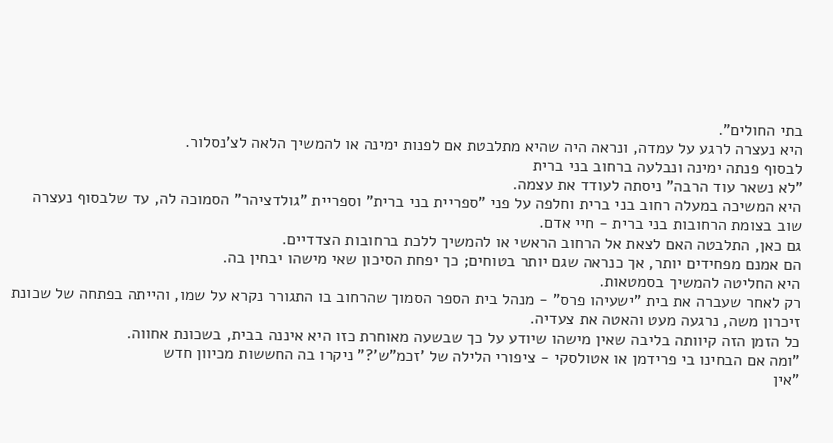בתי החולים".
היא נעצרה לרגע על עמדה, ונראה היה שהיא מתלבטת אם לפנות ימינה או להמשיך הלאה לצ'נסלור.
לבסוף פנתה ימינה ונבלעה ברחוב בני ברית
"לא נשאר עוד הרבה" ניסתה לעודד את עצמה.
היא המשיכה במעלה רחוב בני ברית וחלפה על פני "ספריית בני ברית" וספריית "גולדציהר" הסמוכה לה, עד שלבסוף נעצרה שוב בצומת הרחובות בני ברית - חיי אדם.
גם כאן, התלבטה האם לצאת אל הרחוב הראשי או להמשיך ללכת ברחובות הצדדיים.
הם אמנם מפחידים יותר, אך כנראה שגם יותר בטוחים; כך יפחת הסיכון שאי מישהו יבחין בה.
היא החליטה להמשיך בסמטאות.
רק לאחר שעברה את בית "ישעיהו פרס" - מנהל בית הספר הסמוך שהרחוב בו התגורר נקרא על שמו, והייתה בפתחה של שכונת זיכרון משה, נרגעה מעט והאטה את צעדיה.
כל הזמן הזה קיוותה בליבה שאין מישהו שיודע על כך שבשעה מאוחרת כזו היא איננה בבית, בשכונת אחווה.
"ומה אם הבחינו בי פרידמן או אטולסקי - ציפורי הלילה של 'זכמ"ש'?" ניקרו בה החששות מכיוון חדש
"אין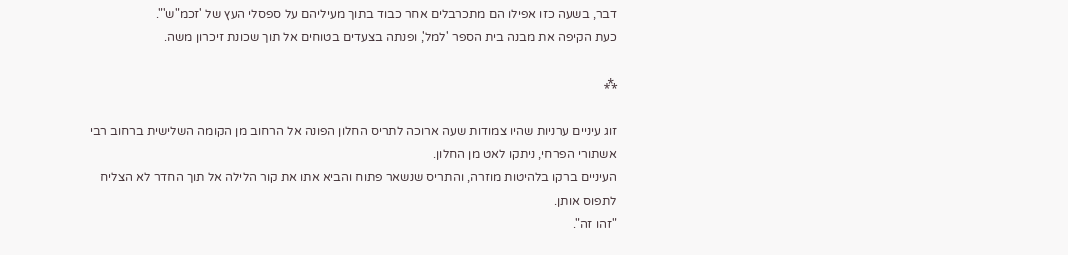דבר, בשעה כזו אפילו הם מתכרבלים אחר כבוד בתוך מעיליהם על ספסלי העץ של 'זכמ"ש'".
כעת הקיפה את מבנה בית הספר 'למל', ופנתה בצעדים בטוחים אל תוך שכונת זיכרון משה.

⁂

זוג עיניים ערניות שהיו צמודות שעה ארוכה לתריס החלון הפונה אל הרחוב מן הקומה השלישית ברחוב רבי אשתורי הפרחי, ניתקו לאט מן החלון.
העיניים ברקו בלהיטות מוזרה, והתריס שנשאר פתוח והביא אתו את קור הלילה אל תוך החדר לא הצליח לתפוס אותן.
"זהו זה".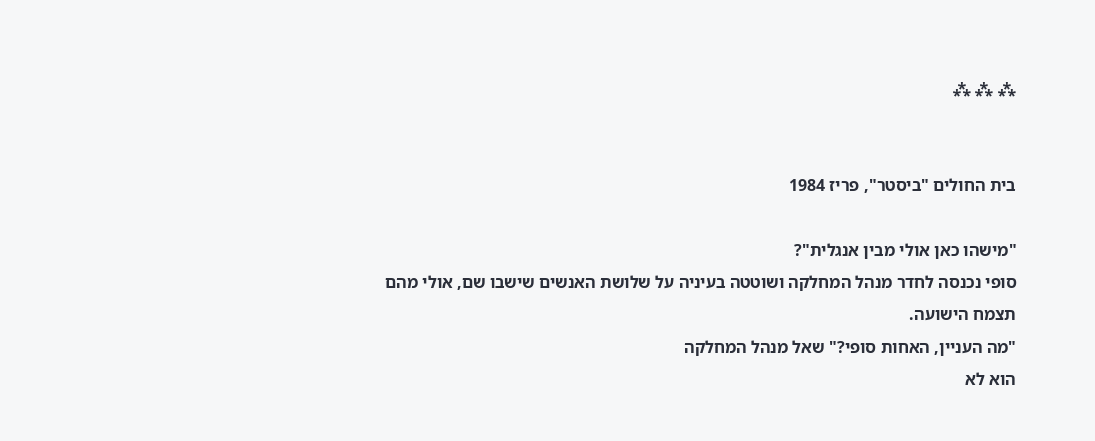⁂ ⁂ ⁂


בית החולים "ביסטר", פריז 1984

"מישהו כאן אולי מבין אנגלית"?
סופי נכנסה לחדר מנהל המחלקה ושוטטה בעיניה על שלושת האנשים שישבו שם, אולי מהם תצמח הישועה.
"מה העניין, האחות סופי?" שאל מנהל המחלקה
הוא לא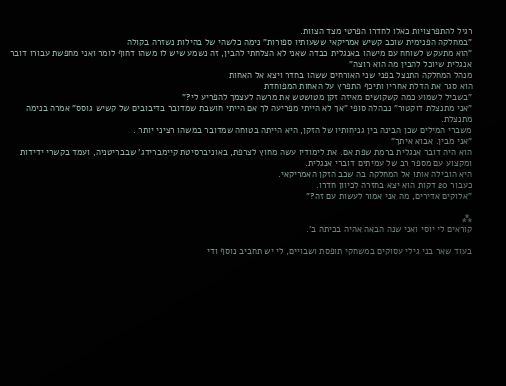רגיל להתפרצויות כאלו לחדרו הפרטי מצד הצוות.
"במחלקה הפנימית שוכב קשיש אמריקאי ששעותיו ספורות" נימה כלשהי של בהילות נשזרה בקולה
"הוא מתעקש לשוחח עם מישהו באנגלית כבדה שאני לא הצלחתי להבין, זה נשמע שיש לו משהו דחוף לומר ואני מחפשת עבורו דובר אנגלית שיוכל להבין מה הוא רוצה"
מנהל המחלקה התנצל בפני שני האורחים ששהו בחדר ויצא אל האחות
הוא סגר את הדלת אחריו ותיכף התפרץ על האחות המפוחדת
"בשביל לשמוע כמה קשקושים מאיזה זקן מטושטש את מרשה לעצמך להפריע לי?"
"אני מתנצלת דוקטור" נבהלה סופי "אך לא הייתי מפריעה לך אם הייתי חושבת שמדובר בדיבובים של קשיש גוסס" אמרה בנימה מתנצלת.
משברי המילים שכן הבינה בין גניחותיו של הזקן, היא הייתה בטוחה שמדובר במשהו רציני יותר .
"אני מבין. אבוא איתך"
הוא היה דובר אנגלית ברמת שפת אם. את לימודיו עשה מחוץ לצרפת, באוניברסיטת קיימברידג' שבבריטניה, ועמד בקשרי ידידות ומקצוע עם מספר רב של עמיתים דוברי אנגלית.
היא הובילה אותו אל המחלקה בה שכב הזקן האמריקאי.
כעבור 20 דקות הוא יצא בחזרה לכיוון חדרו.
"אלוקים אדירים, מה אני אמור לעשות עם זה?"

⁂
קוראים לי יוסי ואני שנה הבאה אהיה בכיתה ב'.

בעוד שאר בני גילי עסוקים במשחקי תופסת ושבויים, לי יש תחביב נוסף ודי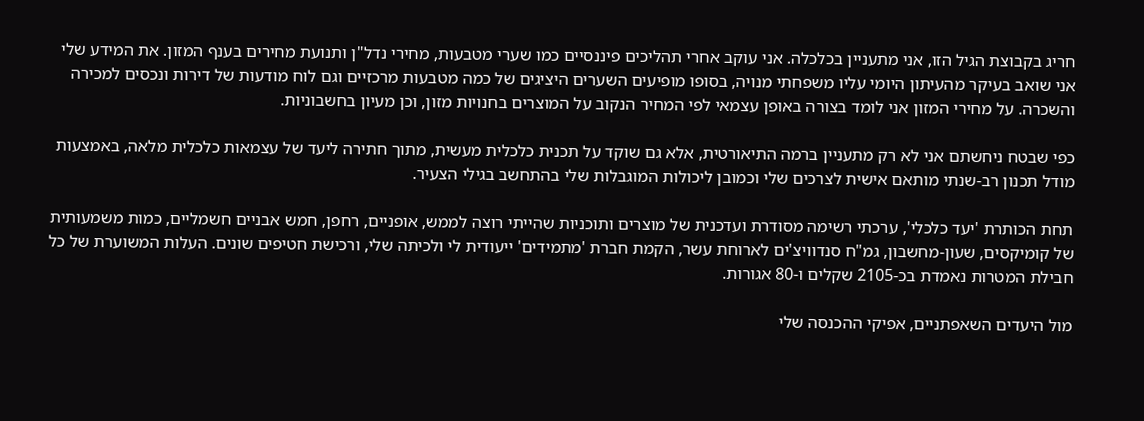חריג בקבוצת הגיל הזו, אני מתעניין בכלכלה. אני עוקב אחרי תהליכים פיננסיים כמו שערי מטבעות, מחירי נדל"ן ותנועת מחירים בענף המזון. את המידע שלי אני שואב בעיקר מהעיתון היומי עליו משפחתי מנויה, בסופו מופיעים השערים היציגים של כמה מטבעות מרכזיים וגם לוח מודעות של דירות ונכסים למכירה והשכרה. על מחירי המזון אני לומד בצורה באופן עצמאי לפי המחיר הנקוב על המוצרים בחנויות מזון, וכן מעיון בחשבוניות.

כפי שבטח ניחשתם אני לא רק מתעניין ברמה התיאורטית, אלא גם שוקד על תכנית כלכלית מעשית, מתוך חתירה ליעד של עצמאות כלכלית מלאה, באמצעות מודל תכנון רב-שנתי מותאם אישית לצרכים שלי וכמובן ליכולות המוגבלות שלי בהתחשב בגילי הצעיר.

תחת הכותרת 'יעד כלכלי', ערכתי רשימה מסודרת ועדכנית של מוצרים ותוכניות שהייתי רוצה לממש, אופניים, רחפן, חמש אבניים חשמליים, כמות משמעותית של קומיקסים, שעון-מחשבון, גמ"ח סנדוויצ'ים לארוחת עשר, הקמת חברת 'מתמידים' ייעודית לי ולכיתה שלי, ורכישת חטיפים שונים. העלות המשוערת של כל חבילת המטרות נאמדת בכ-2105 שקלים ו-80 אגורות.

מול היעדים השאפתניים, אפיקי ההכנסה שלי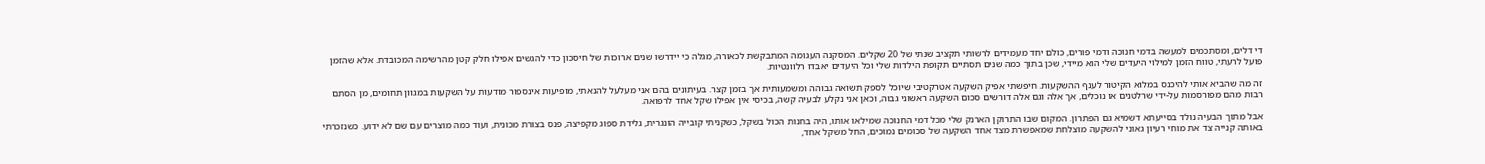די דלים, ומסתכמים למעשה בדמי חנוכה ודמי פורים, כולם יחד מעמידים לרשותי תקציב שנתי של 20 שקלים. המסקנה העגומה המתבקשת לכאורה, מגלה כי יידרשו שנים ארוכות של חיסכון כדי להגשים אפילו חלק קטן מהרשימה המכובדת. אלא שהזמן פועל לרעתי, טווח הזמן למילוי היעדים שלי הוא מיידי, שכן בתוך כמה שנים תסתיים תקופת הילדות שלי וכל היעדים יאבדו רלוונטיות.

זה מה שהביא אותי להיכנס במלוא הקיטור לענף ההשקעות. חיפשתי אפיק השקעה אטרקטיבי שיוכל לספק תשואה גבוהה ומשמעותית אך בזמן קצר. בעיתונים בהם אני מעלעל להנאתי, מופיעות אינספור מודעות על השקעות במגוון תחומים, מן הסתם רבות מהם מפורסמות על-ידי שרלטנים או נוכלים, אך אלה וגם אלה דורשים סכום השקעה ראשוני גבוה, וכאן אני נקלע לבעיה קשה, בכיסי אין אפילו שקל אחד לרפואה.

אבל מתוך הבעיה נולד בסייעתא דשמיא גם הפתרון. המקום שבו התרוקן הארנק שלי מכל דמי החנוכה שמילאו אותו, היה בחנות הכול בשקל, כשקניתי קובייה הונגרית, גלידת ספוג מקפיצה, פנס בצורת מכונית, ועוד כמה מוצרים עם שם לא ידוע. כשנזכרתי באותה קנייה צד את מוחי רעיון גאוני להשקעה מוצלחת שמאפשרת מצד אחד השקעה של סכומים נמוכים, החל משקל אחד,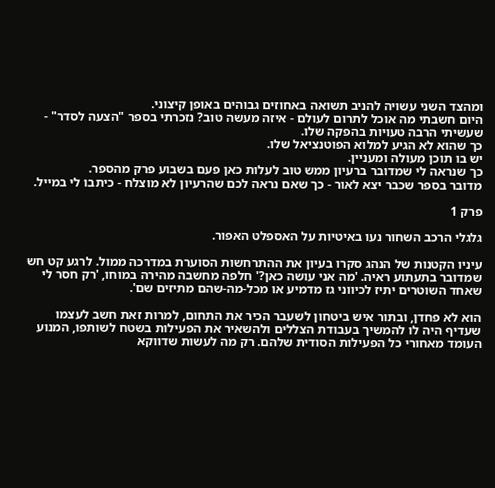ומהצד השני עשויה להניב תשואה באחוזים גבוהים באופן קיצוני.
היום חשבתי מה אוכל לתרום לעולם - איזה מעשה טוב? נזכרתי בספר "הצעה לסדר" - שעשיתי הרבה טעויות בהפקה שלו.
כך שהוא לא הגיע למלוא הפוטנציאל שלו.
יש בו תוכן מעולה ומעניין.
כך שנראה לי שמדובר ברעיון ממש טוב לעלות כאן פעם בשבוע פרק מהספר.
מדובר בספר שכבר יצא לאור - כך שאם נראה לכם שהרעיון לא מוצלח - כיתבו לי במייל.

פרק 1

גלגלי הרכב השחור נעו באיטיות על האספלט האפור.

עיניו הקטנות של הנהג סקרו בעיון את ההתרחשות הסוערת במדרכה ממול. לרגע קט חש שמדובר בתעתוע ראיה. 'מה אני עושה כאן?' חלפה מחשבה מהירה במוחו, 'רק חסר לי שאחד השוטרים יתיז לכיווני גז מדמיע או מכל-מה-שהם מתיזים שם'.

הוא לא פחדן, ובתור איש ביטחון לשעבר הכיר את התחום, למרות זאת חשב לעצמו שעדיף היה לו להמשיך בעבודת הצללים ולהשאיר את הפעילות בשטח לשותפו, המנוע העומד מאחורי כל הפעילות הסודית שלהם. רק מה לעשות שדווקא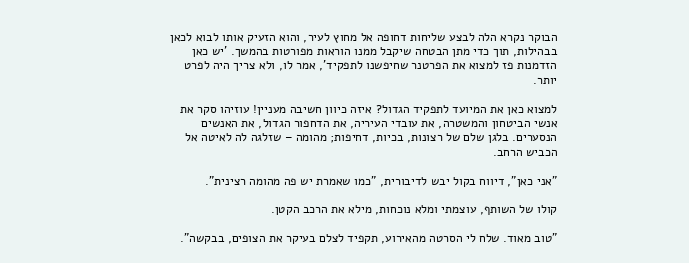הבוקר נקרא הלה לבצע שליחות דחופה אל מחוץ לעיר, והוא הזעיק אותו לבוא לכאן בבהילות, תוך כדי מתן הבטחה שיקבל ממנו הוראות מפורטות בהמשך. 'יש כאן הזדמנות פז למצוא את הפרטנר שחיפשנו לתפקיד', אמר לו, ולא צריך היה לפרט יותר.

למצוא כאן את המיועד לתפקיד הגדול? איזה כיוון חשיבה מעניין! עוזיהו סקר את אנשי הביטחון והמשטרה, את עובדי העיריה, את הדחפור הגדול, את האנשים הנסערים. בלגן שלם של רצונות, בכיות, דחיפות; מהומה – שזלגה לה לאיטה אל הכביש הרחב.

"אני כאן", דיווח בקול יבש לדיבורית, "כמו שאמרת יש פה מהומה רצינית".

קולו של השותף, עוצמתי ומלא נוכחות, מילא את הרכב הקטן.

"טוב מאוד. שלח לי הסרטה מהאירוע, תקפיד לצלם בעיקר את הצופים, בבקשה".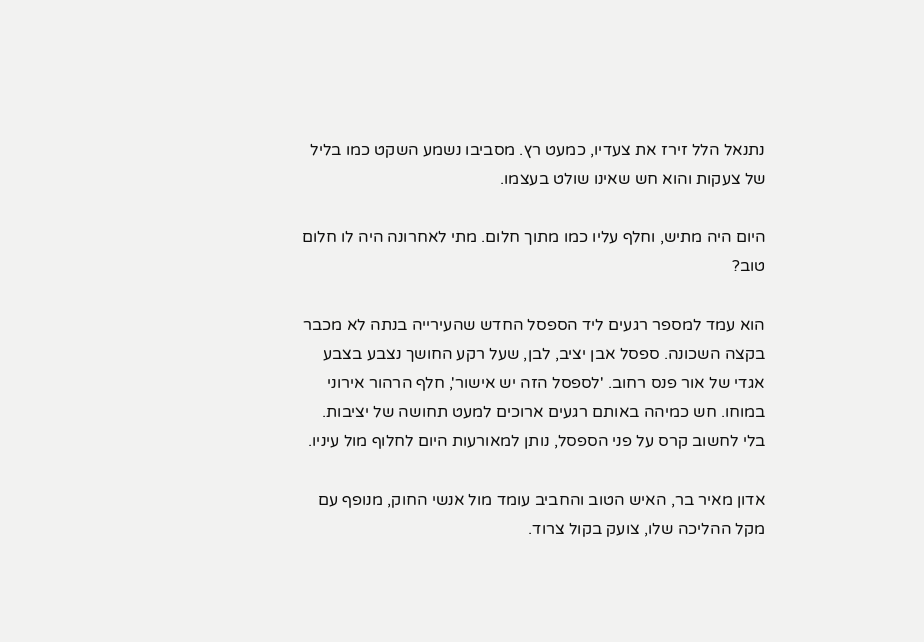נתנאל הלל זירז את צעדיו, כמעט רץ. מסביבו נשמע השקט כמו בליל של צעקות והוא חש שאינו שולט בעצמו.

היום היה מתיש, וחלף עליו כמו מתוך חלום. מתי לאחרונה היה לו חלום טוב?

הוא עמד למספר רגעים ליד הספסל החדש שהעירייה בנתה לא מכבר בקצה השכונה. ספסל אבן יציב, לבן, שעל רקע החושך נצבע בצבע אגדי של אור פנס רחוב. 'לספסל הזה יש אישור', חלף הרהור אירוני במוחו. חש כמיהה באותם רגעים ארוכים למעט תחושה של יציבות. בלי לחשוב קרס על פני הספסל, נותן למאורעות היום לחלוף מול עיניו.

אדון מאיר בר, האיש הטוב והחביב עומד מול אנשי החוק, מנופף עם מקל ההליכה שלו, צועק בקול צרוד.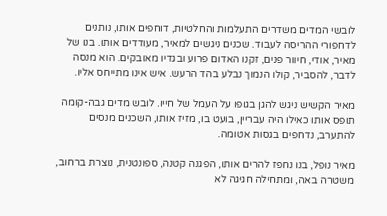לובשי המדים משדרים התעלמות והחלטיות, דוחפים אותו, נותנים לדחפורי ההריסה לעבוד. שכנים ניגשים למאיר, מעודדים אותו. בנו של מאיר, אודי, חיוור פנים, זקנו האדום פרוע ובגדיו מאובקים. הוא מנסה לדבר, להסביר, קולו הנמוך נבלע בהד הרעש. איש אינו מתייחס אליו.

מאיר הקשיש ניגש להגן בגופו על העמל של חייו. לובש מדים גבה-קומה תופס אותו כאילו היה עבריין, בועט בו, מזיז אותו, השכנים מנסים להתערב, נדחפים בגסות אטומה.

מאיר נופל, בנו נחפז להרים אותו, הפגנה קטנה, ספונטנית, נוצרת ברחוב, משטרה באה, ומתחילה חגיגה לא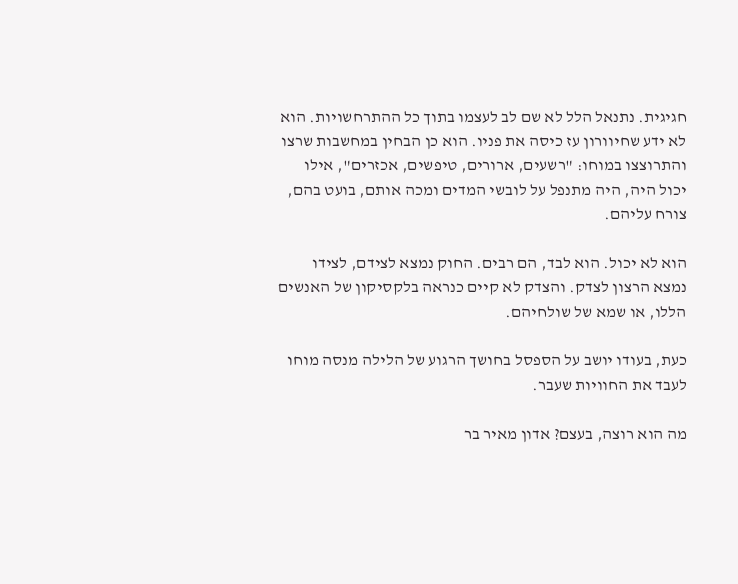חגיגית. נתנאל הלל לא שם לב לעצמו בתוך כל ההתרחשויות. הוא לא ידע שחיוורון עז כיסה את פניו. הוא כן הבחין במחשבות שרצו והתרוצצו במוחו: "רשעים, ארורים, טיפשים, אכזרים", אילו יכול היה, היה מתנפל על לובשי המדים ומכה אותם, בועט בהם, צורח עליהם.

הוא לא יכול. הוא לבד, הם רבים. החוק נמצא לצידם, לצידו נמצא הרצון לצדק. והצדק לא קיים כנראה בלקסיקון של האנשים הללו, או שמא של שולחיהם.

כעת, בעודו יושב על הספסל בחושך הרגוע של הלילה מנסה מוחו לעבד את החוויות שעבר.

מה הוא רוצה, בעצם? אדון מאיר בר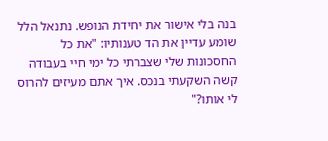בנה בלי אישור את יחידת הנופש. נתנאל הלל שומע עדיין את הד טענותיו: "את כל החסכונות שלי שצברתי כל ימי חיי בעבודה קשה השקעתי בנכס. איך אתם מעיזים להרוס לי אותו?"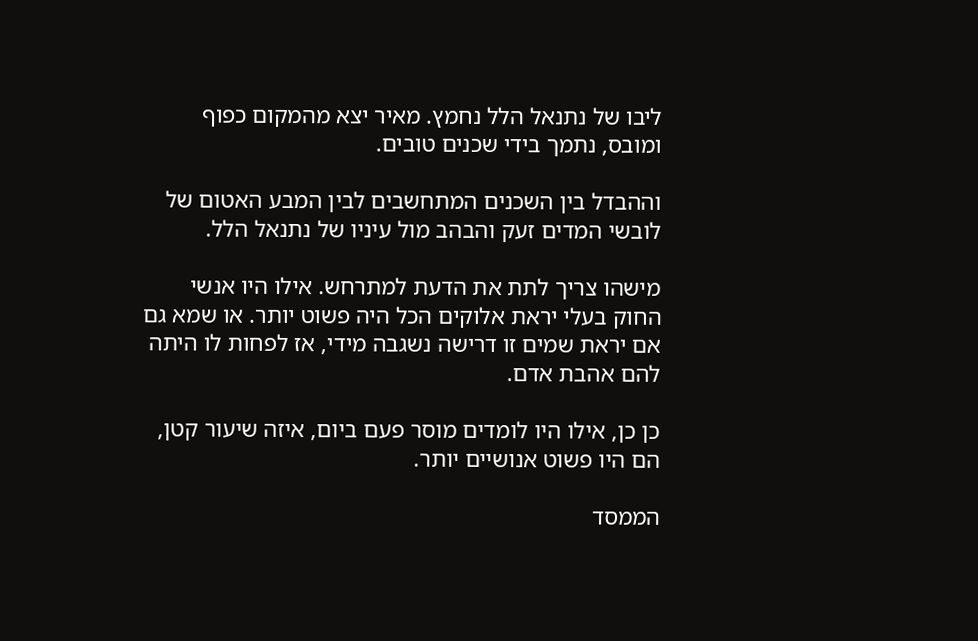ליבו של נתנאל הלל נחמץ. מאיר יצא מהמקום כפוף ומובס, נתמך בידי שכנים טובים.

וההבדל בין השכנים המתחשבים לבין המבע האטום של לובשי המדים זעק והבהב מול עיניו של נתנאל הלל.

מישהו צריך לתת את הדעת למתרחש. אילו היו אנשי החוק בעלי יראת אלוקים הכל היה פשוט יותר. או שמא גם אם יראת שמים זו דרישה נשגבה מידי, אז לפחות לו היתה להם אהבת אדם.

כן כן, אילו היו לומדים מוסר פעם ביום, איזה שיעור קטן, הם היו פשוט אנושיים יותר.

הממסד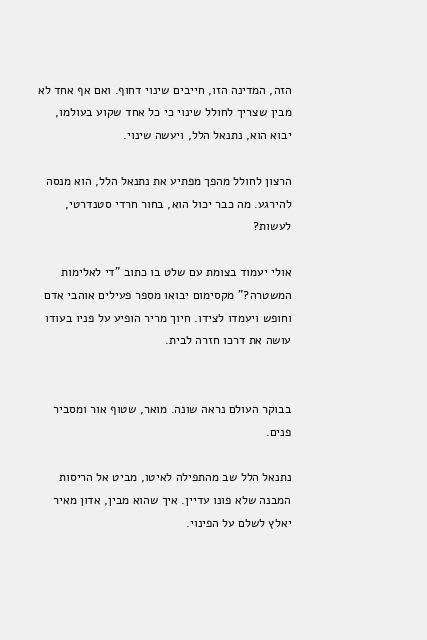הזה, המדינה הזו, חייבים שינוי דחוף. ואם אף אחד לא מבין שצריך לחולל שינוי כי כל אחד שקוע בעולמו, יבוא הוא, נתנאל הלל, ויעשה שינוי.

הרצון לחולל מהפך מפתיע את נתנאל הלל, הוא מנסה להירגע. מה כבר יכול הוא, בחור חרדי סטנדרטי, לעשות?

אולי יעמוד בצומת עם שלט בו כתוב "די לאלימות המשטרה?" מקסימום יבואו מספר פעילים אוהבי אדם וחופש ויעמדו לצידו. חיוך מריר הופיע על פניו בעודו עושה את דרכו חזרה לבית.


בבוקר העולם נראה שונה. מואר, שטוף אור ומסביר פנים.

נתנאל הלל שב מהתפילה לאיטו, מביט אל הריסות המבנה שלא פונו עדיין. איך שהוא מבין, אדון מאיר יאלץ לשלם על הפינוי.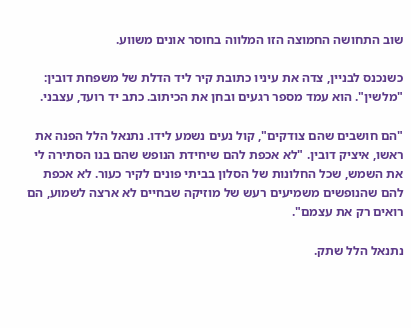שוב התחושה החמוצה הזו המלווה בחוסר אונים משווע.

כשנכנס לבניין, צדה את עיניו כתובת קיר ליד הדלת של משפחת דובין: "מלשין". הוא עמד מספר רגעים ובחן את הכיתוב. כתב יד רועד, עצבני.

"הם חושבים שהם צודקים", קול נעים נשמע לידו. נתנאל הלל הפנה את ראשו, איציק דובין. "לא אכפת להם שיחידת הנופש שהם בנו הסתירה לי את השמש, שכל החלונות של הסלון בביתי פונים לקיר כעור. לא אכפת להם שהנופשים משמיעים רעש של מוזיקה שבחיים לא ארצה לשמוע, הם רואים רק את עצמם".

נתנאל הלל שתק.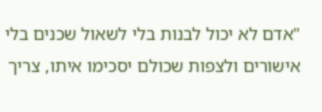"אדם לא יכול לבנות בלי לשאול שכנים בלי אישורים ולצפות שכולם יסכימו איתו, צריך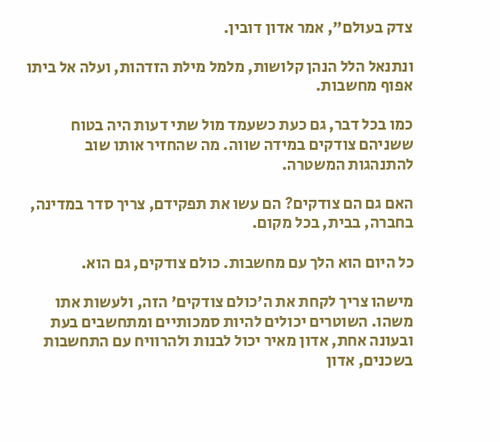צדק בעולם", אמר אדון דובין.

ונתנאל הלל הנהן קלושות, מלמל מילת הזדהות, ועלה אל ביתו אפוף מחשבות.

כמו בכל דבר, גם כעת כשעמד מול שתי דעות היה בטוח ששניהם צודקים במידה שווה. מה שהחזיר אותו שוב להתנהגות המשטרה.

האם גם הם צודקים? הם עשו את תפקידם, צריך סדר במדינה, בחברה, בבית, בכל מקום.

כל היום הוא הלך עם מחשבות. כולם צודקים, גם הוא.

מישהו צריך לקחת את ה'כולם צודקים' הזה, ולעשות אתו משהו. השוטרים יכולים להיות סמכותיים ומתחשבים בעת ובעונה אחת, אדון מאיר יכול לבנות ולהרוויח עם התחשבות בשכנים, אדון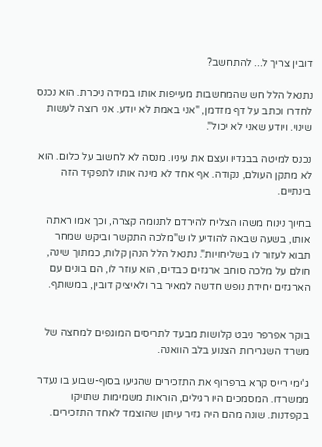דובין צריך ל... להתחשב?

נתנאל הלל חש שהמחשבות מעייפות אותו במידה ניכרת. הוא נכנס לחדרו וכתב על דף מזדמן, "אני באמת לא יודע. אני רוצה לעשות שינוי. ויודע שאני לא יכול".

נכנס למיטה בבגדיו ועצם את עיניו. מנסה לא לחשוב על כלום. הוא לא מתקן העולם, נקודה. אף אחד לא מינה אותו לתפקיד הזה בינתיים.

בחיוך נינוח משהו הצליח להירדם לתנומה קצרה, וכך אמו ראתה אותו, בשעה שבאה להודיע לו ש"מלכה התקשר וביקש שמחר תבוא לעזור לו בשליחויות". נתנאל הלל הנהן קלות, כמתוך שינה, חולם על מלכה סוחב ארגזים כבדים, הוא עוזר לו, הם בונים עם הארגזים יחידת נופש חדשה למאיר בר ולאיציק דובין, במשותף.


בוקר אפרפר ניבט קלושות מבעד לתריסים המוגפים למחצה של משרד השגרירות הצנוע בלב הוואנה.

ג'ימי רייס קרא ברפרוף את התזכירים שהגיעו בסוף-שבוע בו נעדר ממשרדו. המסמכים היו רגילים, הוראות משמימות שתויקו בקפדנות. שונה מהם היה גזיר עיתון שהוצמד לאחד התזכירים.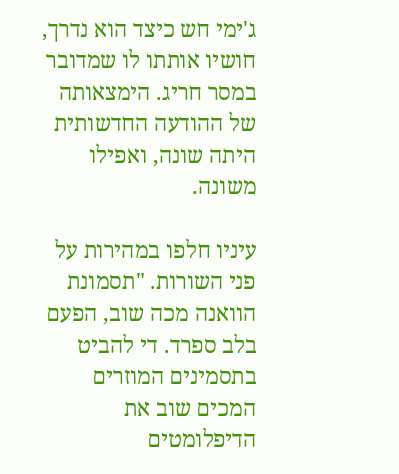ג'ימי חש כיצד הוא נדרך, חושיו אותתו לו שמדובר במסר חריג. הימצאותה של ההודעה החדשותית היתה שונה, ואפילו משונה.

עיניו חלפו במהירות על פני השורות. "תסמונת הוואנה מכה שוב, הפעם בלב ספרד. די להביט בתסמינים המוזרים המכים שוב את הדיפלומטים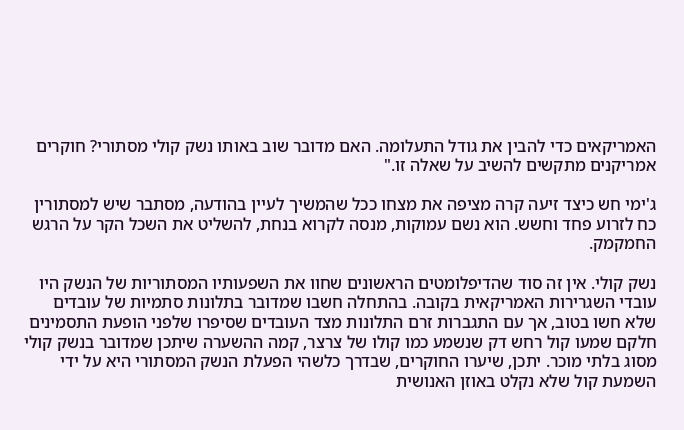האמריקאים כדי להבין את גודל התעלומה. האם מדובר שוב באותו נשק קולי מסתורי? חוקרים אמריקנים מתקשים להשיב על שאלה זו."

ג'ימי חש כיצד זיעה קרה מציפה את מצחו ככל שהמשיך לעיין בהודעה, מסתבר שיש למסתורין כח לזרוע פחד וחשש. הוא נשם עמוקות, מנסה לקרוא בנחת, להשליט את השכל הקר על הרגש החמקמק.

נשק קולי. אין זה סוד שהדיפלומטים הראשונים שחוו את השפעותיו המסתוריות של הנשק היו עובדי השגרירות האמריקאית בקובה. בהתחלה חשבו שמדובר בתלונות סתמיות של עובדים שלא חשו בטוב, אך עם התגברות זרם התלונות מצד העובדים שסיפרו שלפני הופעת התסמינים חלקם שמעו קול רחש דק שנשמע כמו קולו של צרצר, קמה ההשערה שיתכן שמדובר בנשק קולי מסוג בלתי מוכר. יתכן, שיערו החוקרים, שבדרך כלשהי הפעלת הנשק המסתורי היא על ידי השמעת קול שלא נקלט באוזן האנושית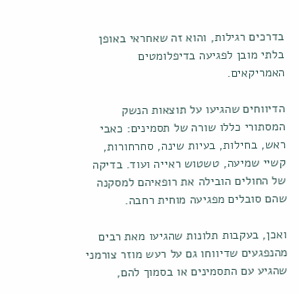בדרכים רגילות, והוא זה שאחראי באופן בלתי מובן לפגיעה בדיפלומטים האמריקאים.

הדיווחים שהגיעו על תוצאות הנשק המסתורי כללו שורה של תסמינים: כאבי ראש, בחילות, בעיות שינה, סחרחורות, קשיי שמיעה, טשטוש ראייה ועוד. בדיקה של החולים הובילה את רופאיהם למסקנה שהם סובלים מפגיעה מוחית רחבה.

ואכן, בעקבות תלונות שהגיעו מאת רבים מהנפגעים שדיווחו גם על רעש מוזר צורמני שהגיע עם התסמינים או בסמוך להם,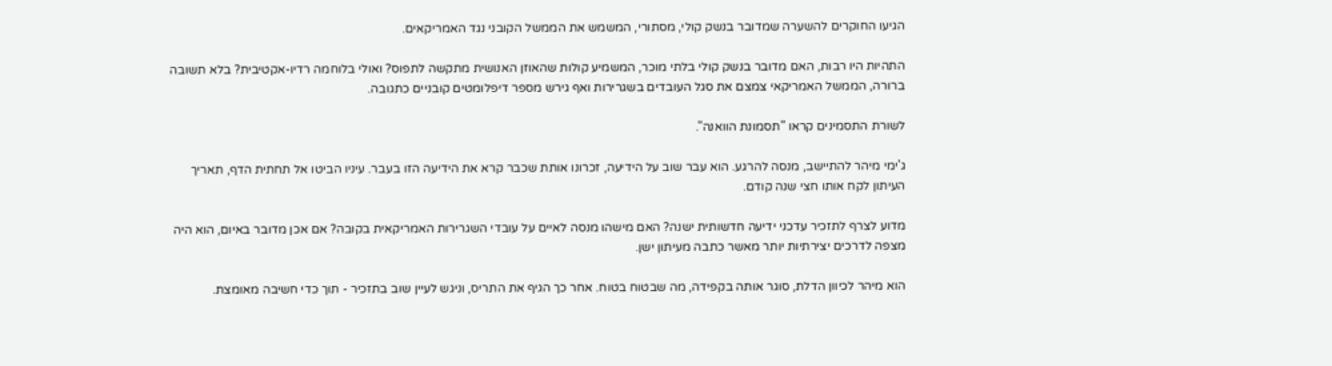הגיעו החוקרים להשערה שמדובר בנשק קולי, מסתורי, המשמש את הממשל הקובני נגד האמריקאים.

התהיות היו רבות, האם מדובר בנשק קולי בלתי מוכר, המשמיע קולות שהאוזן האנושית מתקשה לתפוס? ואולי בלוחמה רדיו-אקטיבית? בלא תשובה ברורה, הממשל האמריקאי צמצם את סגל העובדים בשגרירות ואף גירש מספר דיפלומטים קובניים כתגובה.

לשורת התסמינים קראו "תסמונת הוואנה".

ג'ימי מיהר להתיישב, מנסה להרגע. הוא עבר שוב על הידיעה, זכרונו אותת שכבר קרא את הידיעה הזו בעבר. עיניו הביטו אל תחתית הדף, תאריך העיתון לקח אותו חצי שנה קודם.

מדוע לצרף לתזכיר עדכני ידיעה חדשותית ישנה? האם מישהו מנסה לאיים על עובדי השגרירות האמריקאית בקובה? אם אכן מדובר באיום, הוא היה מצפה לדרכים יצירתיות יותר מאשר כתבה מעיתון ישן.

הוא מיהר לכיוון הדלת, סוגר אותה בקפידה, מה שבטוח בטוח. אחר כך הגיף את התריס, וניגש לעיין שוב בתזכיר - תוך כדי חשיבה מאומצת.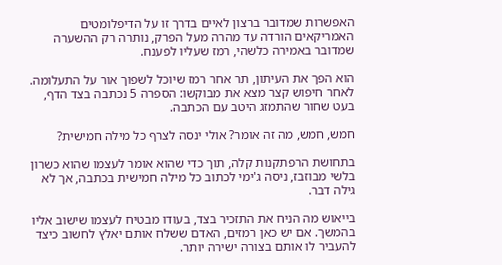האפשרות שמדובר ברצון לאיים בדרך זו על הדיפלומטים האמריקאים הורדה עד מהרה מעל הפרק, נותרה רק ההשערה שמדובר באמירה כלשהי, רמז שעליו לפענח.

הוא הפך את העיתון, תר אחר רמז שיוכל לשפוך אור על התעלומה. לאחר חיפוש קצר מצא את מבוקשו: הספרה 5 נכתבה בצד הדף, בעט שחור שהתמזג היטב עם הכתבה.

חמש, חמש, מה זה אומר? אולי ינסה לצרף כל מילה חמישית?

בתחושת הרפתקנות קלה, תוך כדי שהוא אומר לעצמו שהוא כשרון בלשי מבוזבז, ניסה ג'ימי לכתוב כל מילה חמישית בכתבה, אך לא גילה דבר.

בייאוש מה הניח את התזכיר בצד, בעודו מבטיח לעצמו שישוב אליו בהמשך. אם יש כאן רמזים, האדם ששלח אותם יאלץ לחשוב כיצד להעביר לו אותם בצורה ישירה יותר.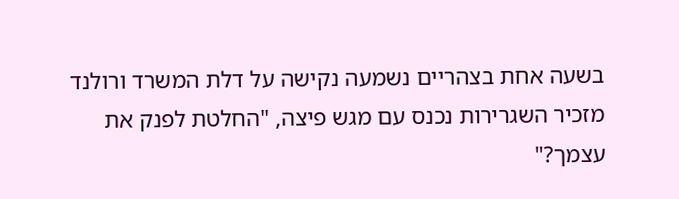בשעה אחת בצהריים נשמעה נקישה על דלת המשרד ורולנד מזכיר השגרירות נכנס עם מגש פיצה, "החלטת לפנק את עצמך?"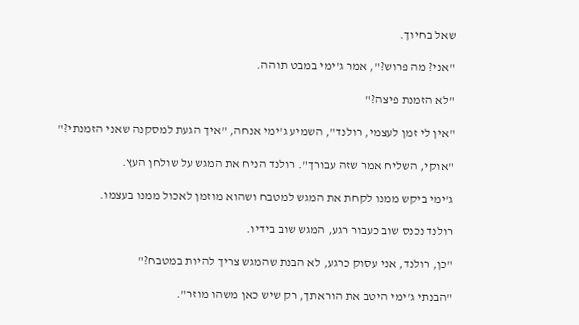שאל בחיוך.

"אני? מה פרוש?", אמר ג'ימי במבט תוהה.

"לא הזמנת פיצה?"

"אין לי זמן לעצמי, רולנד", השמיע ג'ימי אנחה, "איך הגעת למסקנה שאני הזמנתי?"

"אוקי, השליח אמר שזה עבורך". רולנד הניח את המגש על שולחן העץ.

ג'ימי ביקש ממנו לקחת את המגש למטבח ושהוא מוזמן לאכול ממנו בעצמו.

רולנד נכנס שוב כעבור רגע, המגש שוב בידיו.

"כן, רולנד, אני עסוק כרגע, לא הבנת שהמגש צריך להיות במטבח?"

"הבנתי ג'ימי היטב את הוראתך, רק שיש כאן משהו מוזר".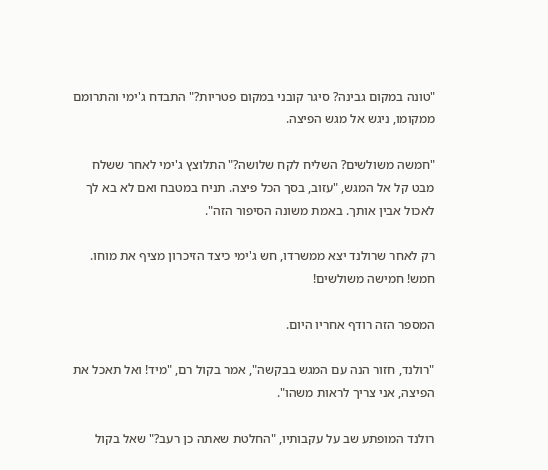"טונה במקום גבינה? סיגר קובני במקום פטריות?" התבדח ג'ימי והתרומם ממקומו, ניגש אל מגש הפיצה.

"חמשה משולשים? השליח לקח שלושה?" התלוצץ ג'ימי לאחר ששלח מבט קל אל המגש, "עזוב, בסך הכל פיצה. תניח במטבח ואם לא בא לך לאכול אבין אותך. באמת משונה הסיפור הזה".

רק לאחר שרולנד יצא ממשרדו, חש ג'ימי כיצד הזיכרון מציף את מוחו. חמש! חמישה משולשים!

המספר הזה רודף אחריו היום.

"רולנד, חזור הנה עם המגש בבקשה", אמר בקול רם, "מיד! ואל תאכל את הפיצה, אני צריך לראות משהו".

רולנד המופתע שב על עקבותיו, "החלטת שאתה כן רעב?" שאל בקול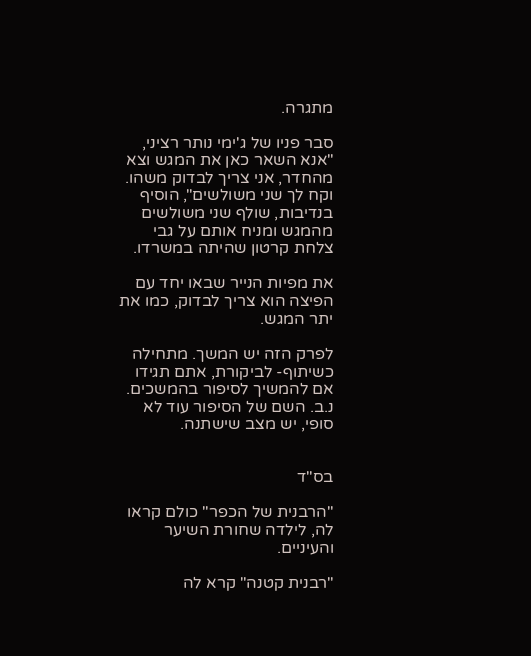מתגרה.

סבר פניו של ג'ימי נותר רציני, "אנא השאר כאן את המגש וצא מהחדר, אני צריך לבדוק משהו. וקח לך שני משולשים", הוסיף בנדיבות, שולף שני משולשים מהמגש ומניח אותם על גבי צלחת קרטון שהיתה במשרדו.

את מפיות הנייר שבאו יחד עם הפיצה הוא צריך לבדוק, כמו את יתר המגש.

לפרק הזה יש המשך. מתחילה כשיתוף- לביקורת, אתם תגידו אם להמשיך לסיפור בהמשכים.
נ.ב. השם של הסיפור עוד לא סופי, יש מצב שישתנה.


בס"ד

"הרבנית של הכפר" כולם קראו לה, לילדה שחורת השיער והעיניים.

"רבנית קטנה" קרא לה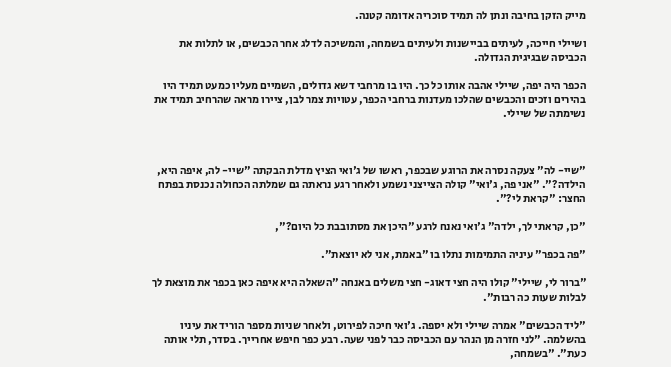מייק הזקן בחיבה ונתן לה תמיד סוכריה אדומה קטנה.

ושיילי חייכה, לעיתים בביישנות ולעיתים בשמחה, והמשיכה לדלג אחר הכבשים, או לתלות את הכביסה שבגיגית הגדולה.

הכפר היה יפה, שיילי אהבה אותו כל כך. היו בו מרחבי דשא גדולים, השמיים מעליו כמעט תמיד היו בהירים וזכים והכבשים שהלכו מעדנות ברחבי הכפר, עטויות צמר לבן, ציירו מראה שהרחיב תמיד את נשימתה של שיילי.



"שיי- לה" צעקה נסרה את הרוגע שבכפר, ראשו של ג'ואי הציץ מדלת הבקתה "שיי- לה, איפה היא, הילדה?". "אני פה, ג'ואי" קולה הצייצני נשמע ולאחר רגע נראתה גם שמלתה הכחולה נכנסת בפתח החצר: "קראת לי?".

"כן, קראתי לך, ילדה" ג'ואי נאנח לרגע "היכן את מסתובבת כל היום?",

"פה בכפר" עיניה התמימות נתלו בו "באמת, אני לא יוצאת".

"ברור לי, שיילי" קולו היה חצי דאוג- חצי משלים באנחה "השאלה היא איפה כאן בכפר את מוצאת לך לבלות שעות כה רבות".

"ליד הכבשים" אמרה שיילי ולא יספה. ג'ואי חיכה לפירוט, ולאחר שניות מספר הוריד את עיניו בהשלמה. "לני חזרה מן הנהר עם הכביסה כבר לפני שעה. רבע כפר חיפש אחרייך. בסדר, תלי אותה כעת". "בשמחה,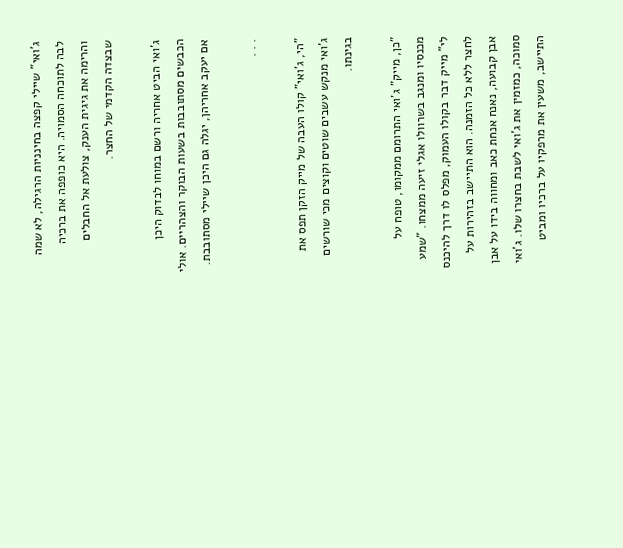ג'ואי" שיילי קפצה בחינניות הרגילה, לא שמה לבה לתוכחה הסמויה. היא כופפה את ברכיה והרימה את גיגית הענק, צולעת אל החבלים שבצדה הקדמי של החצר.

ג'ואי הביט אחריה ורשם במוחו לבדוק היכן הכבשים מסתובבות בשעות הבוקר והצהריים. אולי אם יעקב אחריהן, יגלה גם היכן שיילי מסתובבת.

. . .

"הי, ג'ואי" קולו העבה של מייק הזקן תפס את ג'ואי מנקש עשבים שוטים וקוצים מכי שורשים בגינתו.

"כן, מייק" ג'ואי התרומם ממקומו, טופח על מכנסיו ומנגב בשרוולו אגלי זיעה ממצחו. "שמע לי" מייק דבר בקולו העמוק, מפלס לו דרך להיכנס לחצר ללא כל הזמנה. הוא התיישב בזהירות על אבן קבועה, נאנח אנחת כאב ומחווה בידו על אבן סמוכה, כמזמין את ג'ואי לשבת בחצרו שלו. ג'ואי התיישב, משעין את מרפקיו על ברכיו ומביט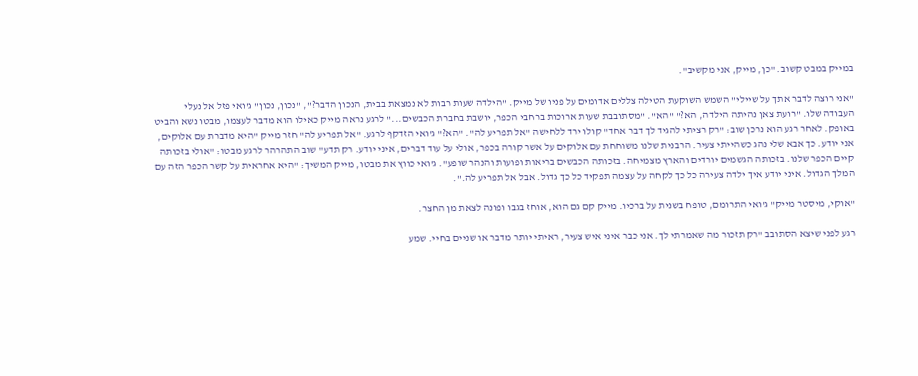במייק במבט קשוב. "כן, מייק, אני מקשיב".

"אני רוצה לדבר אתך על שיילי" השמש השוקעת הטילה צללים אדומים על פניו של מייק. "הילדה שעות רבות לא נמצאת בבית, הנכון הדבר?", "נכון, נכון" ג'ואי פזל אל נעלי העבודה שלו. "רועת צאן נהיתה הילדה, הא?" "הא". "מסתובבת שעות ארוכות ברחבי הכפר, יושבת בחברת הכבשים..." לרגע נראה מייק כאילו הוא מדבר לעצמו, מבטו נשא והביט באופק. לאחר רגע הוא נרכן שוב: "רק רציתי להגיד לך דבר אחד" קולו ירד ללחישה "אל תפריע לה". "הא?" ג'ואי הזדקף לרגע. "אל תפריע לה" חזר מייק "היא מדברת עם אלוקים, אני יודע. כך אבא שלי נהג כשהייתי צעיר. הרבנית שלנו משוחחת עם אלוקים על אשר קורה בכפר, אולי על עוד דברים, איני יודע. רק תדע" שוב התהרהר לרגע מבטו: "אולי בזכותה קיים הכפר שלנו. בזכותה הגשמים יורדים והארץ מצמיחה. בזכותה הכבשים בריאות ופועות והנהר שופע". ג'ואי כווץ את מבטו, מייק המשיך: "היא אחראית על קשר הכפר הזה עם המלך הגדול. איני יודע איך ילדה צעירה כל כך לקחה על עצמה תפקיד כל כך גדול. אבל אל תפריע לה.".

"אוקי, מיסטר מייק" ג'ואי התרומם, טופח בשנית על ברכיו. מייק קם גם הוא, אוחז בגבו ופונה לצאת מן החצר.

רגע לפני שיצא הסתובב "רק תזכור מה שאמרתי לך. אני כבר איני איש צעיר, ראיתי יותר מדבר או שניים בחיי. שמע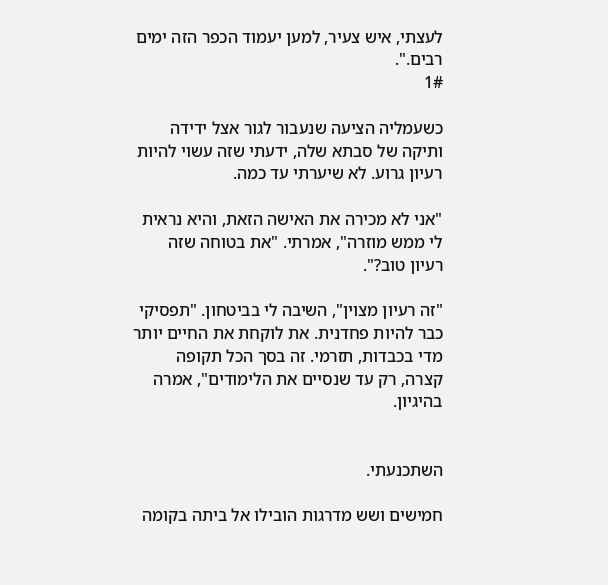לעצתי, איש צעיר, למען יעמוד הכפר הזה ימים רבים.".
1#

כשעמליה הציעה שנעבור לגור אצל ידידה ותיקה של סבתא שלה, ידעתי שזה עשוי להיות רעיון גרוע. לא שיערתי עד כמה.

"אני לא מכירה את האישה הזאת, והיא נראית לי ממש מוזרה", אמרתי. "את בטוחה שזה רעיון טוב?".

"זה רעיון מצוין", השיבה לי בביטחון. "תפסיקי כבר להיות פחדנית. את לוקחת את החיים יותר מדי בכבדות, תזרמי. זה בסך הכל תקופה קצרה, רק עד שנסיים את הלימודים", אמרה בהיגיון.


השתכנעתי.

חמישים ושש מדרגות הובילו אל ביתה בקומה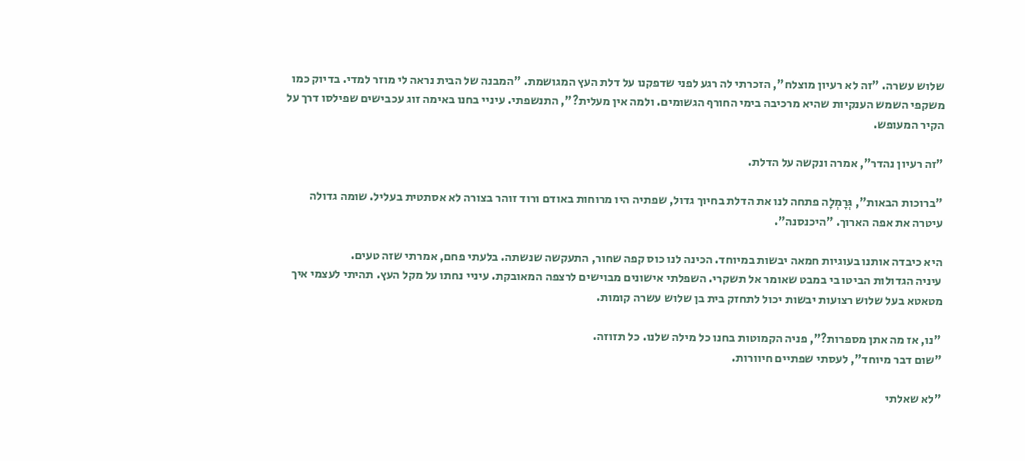שלוש עשרה. "זה לא רעיון מוצלח", הזכרתי לה רגע לפני שדפקנו על דלת העץ המגושמת. "המבנה של הבית נראה לי מוזר למדי. בדיוק כמו משקפי השמש הענקיות שהיא מרכיבה בימי החורף הגשומים. ולמה אין מעלית?", התנשפתי. עיניי בחנו באימה זוג עכבישים שפילסו דרך על הקיר המעופש.

"זה רעיון נהדר", אמרה ונקשה על הדלת.

"ברוכות הבאות", גְּרָמְלָה פתחה לנו את הדלת בחיוך גדול, שפתיה היו מרוחות באודם ורוד זוהר בצורה לא אסתטית בעליל. שומה גדולה עיטרה את אפה הארוך. "היכנסנה".

היא כיבדה אותנו בעוגיות חמאה יבשות במיוחד. הכינה לנו כוס קפה שחור, התעקשה שנשתה. בלעתי פחם, אמרתי שזה טעים.
עיניה הגדולות הביטו בי במבט שאומר אל תשקרי. השפלתי אישונים מבוישים לרצפה המאובקת. עיניי נחתו על מקל העץ. תהיתי לעצמי איך מטאטא בעל שלוש רצועות יבשות יכול לתחזק בית בן שלוש עשרה קומות.

"נו, אז מה אתן מספרות?", פניה הקמוטות בחנו כל מילה שלנו. כל תזוזה.
"שום דבר מיוחד", לעסתי שפתיים חיוורות.

"לא שאלתי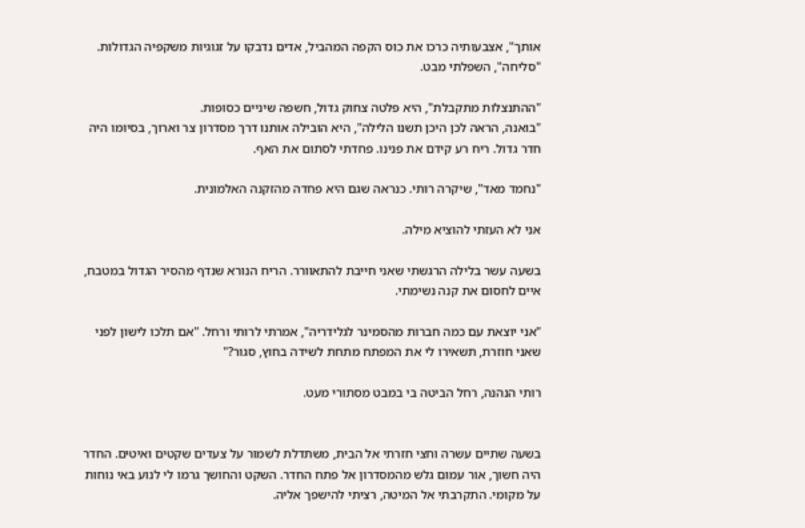אותך", אצבעותיה כרכו את כוס הקפה המהביל, אדים נדבקו על זגוגיות משקפיה הגדולות.
"סליחה", השפלתי מבט.

"ההתנצלות מתקבלת", היא פלטה צחוק גדול, חשפה שיניים כסופות.
"בואנה, הראה לכן היכן תשנו הלילה", היא הובילה אותנו דרך מסדרון צר וארוך, בסיומו היה חדר גדול. ריח רע קידם את פנינו. פחדתי לסתום את האף.

"נחמד מאד", שיקרה רותי. כנראה שגם היא פחדה מהזקנה האלמונית.

אני לא העזתי להוציא מילה.

בשעה עשר בלילה הרגשתי שאני חייבת להתאוורר. הריח הנורא שנדף מהסיר הגדול במטבח, איים לחסום את קנה נשימתי.

"אני יוצאת עם כמה חברות מהסמינר לגלידריה", אמרתי לרותי ורחל. "אם תלכו לישון לפני שאני חוזרת, תשאירו לי את המפתח מתחת לשידה בחוץ, סגור?"

רותי הנהנה, רחל הביטה בי במבט מסתורי מעט.


בשעה שתיים עשרה וחצי חזרתי אל הבית, משתדלת לשמור על צעדים שקטים ואיטים. החדר היה חשוך, אור עמום גלש מהמסדרון אל פתח החדר. השקט והחושך גרמו לי לנוע באי נוחות על מקומי. התקרבתי אל המיטה, רציתי להישפך אליה.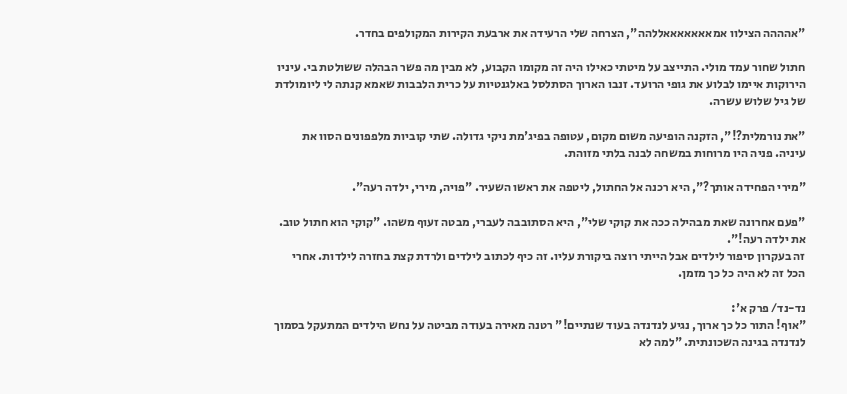"אהההה הצילוו אמאאאאאאאללהה", הצרחה שלי הרעידה את ארבעת הקירות המקולפים בחדר.

חתול שחור עמד מולי. התייצב על מיטתי כאילו היה זה מקומו הקבוע, לא מבין מה פשר הבהלה ששולטת בי. עיניו הירוקות איימו לבלוע את גופי הרועד. זנבו הארוך הסתלסל באלגנטיות על כרית הלבבות שאמא קנתה לי ליומולדת של גיל שלוש עשרה.

"את נורמלית?!", הזקנה הופיעה משום מקום, עטופה בפיג'מת ניקי גדולה. שתי קוביות מלפפונים הסוו את עיניה. פניה היו מרוחות במשחה לבנה בלתי מזוהת.

"מירי הפחידה אותך?", היא רכנה אל החתול, ליטפה את ראשו השעיר. "פויה, מירי, ילדה רעה".

"פעם אחרונה שאת מבהילה ככה את קוקי שלי", היא הסתובבה לעברי, מבטה זעוף משהו. "קוקי הוא חתול טוב. את ילדה רעה!".
זה בעקרון סיפור לילדים אבל הייתי רוצה ביקורת עליו. זה כיף לכתוב לילדים ולרדת קצת בחזרה לילדות. אחרי הכל זה לא היה כל כך מזמן.

נד-נד/ פרק א':
"אוף! התור כל כך ארוך, נגיע לנדנדה בעוד שנתיים!" רטנה מאירה בעודה מביטה על נחש הילדים המתעקל בסמוך לנדנדה בגינה השכונתית. "למה לא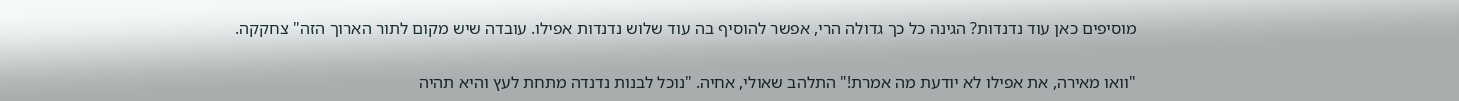מוסיפים כאן עוד נדנדות? הגינה כל כך גדולה הרי, אפשר להוסיף בה עוד שלוש נדנדות אפילו. עובדה שיש מקום לתור הארוך הזה" צחקקה.

"וואו מאירה, את אפילו לא יודעת מה אמרת!" התלהב שאולי, אחיה. "נוכל לבנות נדנדה מתחת לעץ והיא תהיה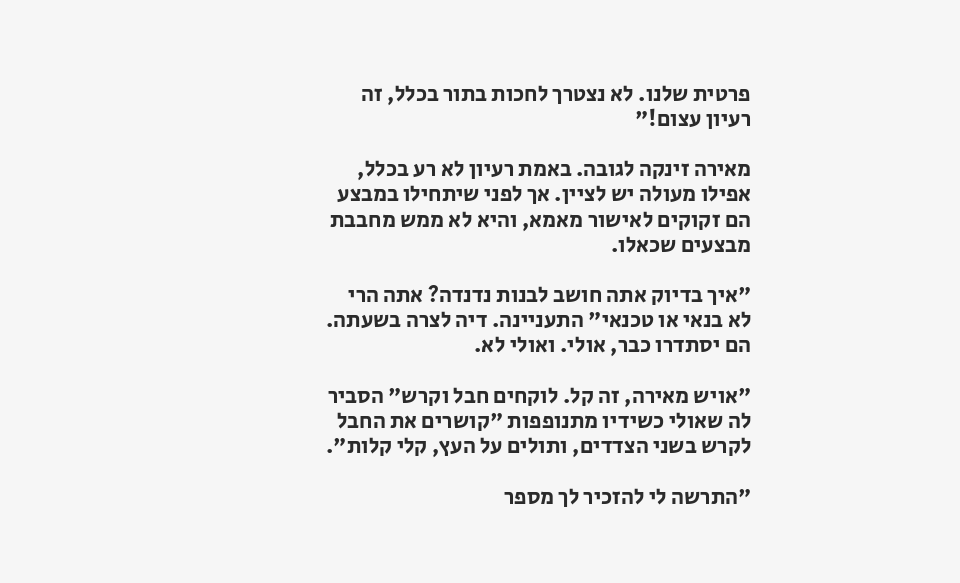פרטית שלנו. לא נצטרך לחכות בתור בכלל, זה רעיון עצום!"

מאירה זינקה לגובה. באמת רעיון לא רע בכלל, אפילו מעולה יש לציין. אך לפני שיתחילו במבצע הם זקוקים לאישור מאמא, והיא לא ממש מחבבת מבצעים שכאלו.

"איך בדיוק אתה חושב לבנות נדנדה? אתה הרי לא בנאי או טכנאי" התעניינה. דיה לצרה בשעתה. הם יסתדרו כבר, אולי. ואולי לא.

"אויש מאירה, זה קל. לוקחים חבל וקרש" הסביר לה שאולי כשידיו מתנופפות "קושרים את החבל לקרש בשני הצדדים, ותולים על העץ, קלי קלות".

"התרשה לי להזכיר לך מספר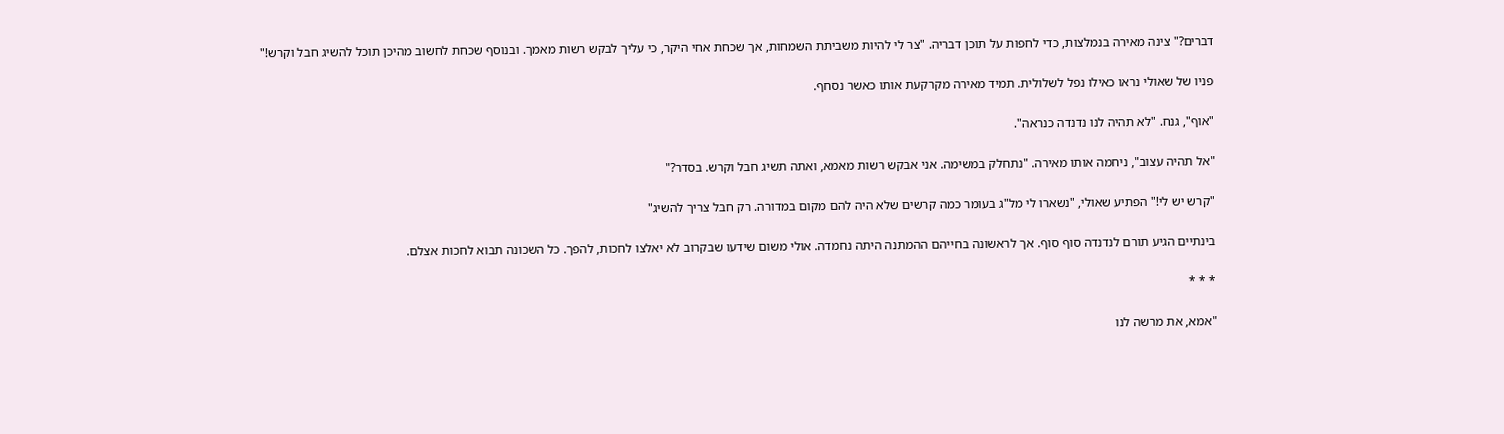דברים?" צינה מאירה בנמלצות, כדי לחפות על תוכן דבריה. "צר לי להיות משביתת השמחות, אך שכחת אחי היקר, כי עליך לבקש רשות מאמך. ובנוסף שכחת לחשוב מהיכן תוכל להשיג חבל וקרש!"

פניו של שאולי נראו כאילו נפל לשלולית. תמיד מאירה מקרקעת אותו כאשר נסחף.

"אוף", גנח. "לא תהיה לנו נדנדה כנראה".

"אל תהיה עצוב", ניחמה אותו מאירה. "נתחלק במשימה. אני אבקש רשות מאמא, ואתה תשיג חבל וקרש. בסדר?"

"קרש יש לי!" הפתיע שאולי, "נשארו לי מל"ג בעומר כמה קרשים שלא היה להם מקום במדורה. רק חבל צריך להשיג"

בינתיים הגיע תורם לנדנדה סוף סוף. אך לראשונה בחייהם ההמתנה היתה נחמדה. אולי משום שידעו שבקרוב לא יאלצו לחכות, להפך. כל השכונה תבוא לחכות אצלם.

* * *

"אמא, את מרשה לנו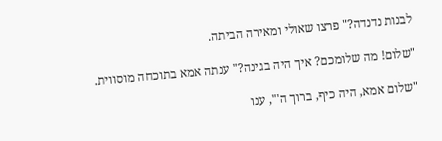לבנות נדנדה?" פרצו שאולי ומאירה הביתה.

"שלום! מה שלומכם? איך היה בגינה?" ענתה אמא בתוכחה מוסווית.

"שלום אמא, היה כיף, ברוך ה'", ענו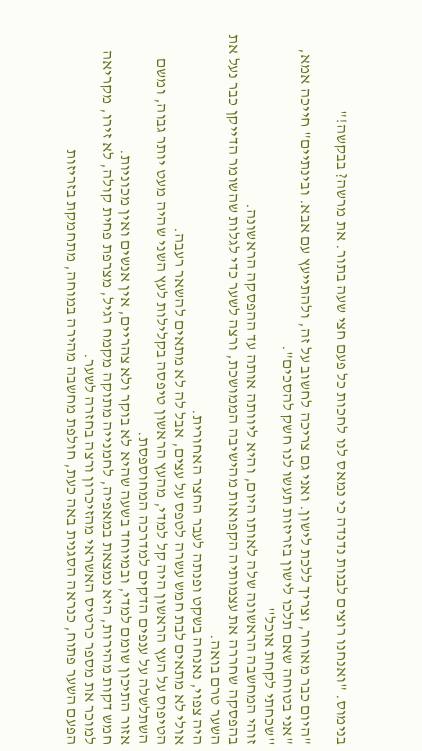בנימוס. "ואנחנו רוצים לבנות נדנדה כי נמאס לנו לחכות כל פעם חצי שעה בתור. את מרשה? בבקשה!"

"היום כבר מאוחר, וצריך ללכת לישון. ואני גם צריכה לחשוב על זה, ולהתייעץ עם אבא. ובינתיים" חייכה אמא, "אני בטוחה שאם תלכו לישון בזריזות תעשו לנו חשק להסכים".
''שכחתי לקחת אוכל''
זוהי המחשבה הראשונה שלה לאותו היום, והיא ליוותה אותה עד ההפסקה הראשונה.
בהפסקה שחררה את עצמותיה הקפואות מהישיבה הממושכת, ורצה לשער כדי לגלות שהשומר הדייקן כבר נעל את השער טרם בואה.
היה צפוי, נאנחה בשקט ופנתה לעבר החצר האחורית.
אולי לא מתאים לבת חמש עשרה לטפס על עצים, אבל לה לא מתאים להשאר רעבה.
הטיפוס על העץ הראשון היה קל למדי, מהעץ הראשון טיפסה בקלילות לעץ השני שהיה מעט יותר גבוה, ומשם השתלשלה על ענפים הדקים למדרכה המחוספסת.
אזור התיכון שומם למדי, ובמיוחד בשעה שהיא לא בוקר ולא צהריים, אין אנשים ואין מכוניות.
חמש דקות מהירות, היא נמצאת במאפיה, לחמנייה מתוקה מקמח רגיל, מצרפת פחית קולה, לא זירו, מקריאה למוכר את מספר כרטיס האשראי מהזיכרון ורצה בחזרה לשער.
הפעם השער פתוח, כנראה הסגנית באה כעת, חולפת מחשבה מהירה במוחה, מתחמקת בזריזות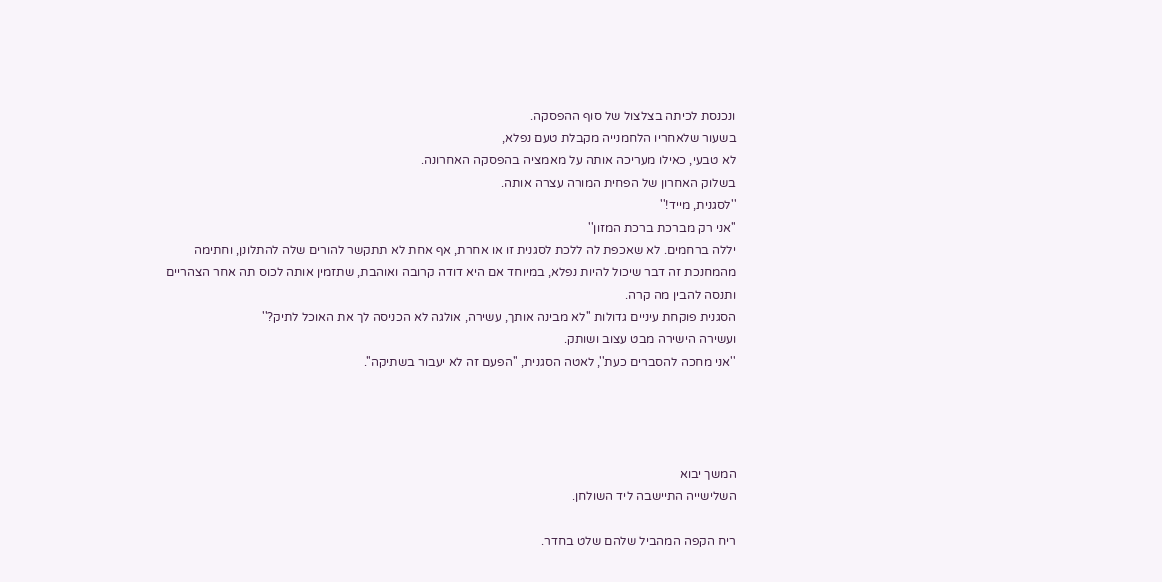ונכנסת לכיתה בצלצול של סוף ההפסקה.
בשעור שלאחריו הלחמנייה מקבלת טעם נפלא,
לא טבעי, כאילו מעריכה אותה על מאמציה בהפסקה האחרונה.
בשלוק האחרון של הפחית המורה עצרה אותה.
''לסגנית, מייד!''
''אני רק מברכת ברכת המזון''
יללה ברחמים. לא שאכפת לה ללכת לסגנית זו או אחרת, אף אחת לא תתקשר להורים שלה להתלונן, וחתימה מהמחנכת זה דבר שיכול להיות נפלא, במיוחד אם היא דודה קרובה ואוהבת, שתזמין אותה לכוס תה אחר הצהריים ותנסה להבין מה קרה.
הסגנית פוקחת עיניים גדולות ''לא מבינה אותך, עשירה, אולגה לא הכניסה לך את האוכל לתיק?''
ועשירה הישירה מבט עצוב ושותק.
''אני מחכה להסברים כעת'', לאטה הסגנית, ''הפעם זה לא יעבור בשתיקה''.




המשך יבוא
השלישייה התיישבה ליד השולחן.

ריח הקפה המהביל שלהם שלט בחדר.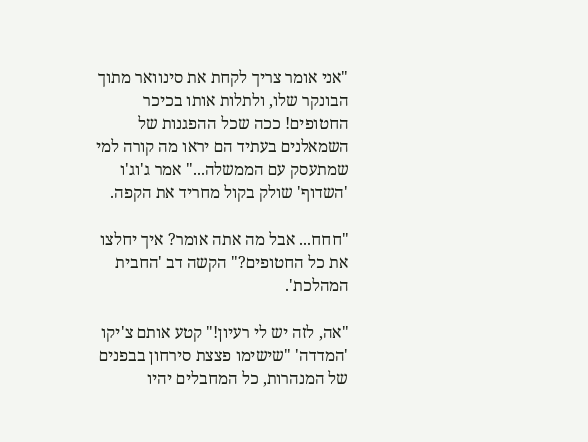"אני אומר צריך לקחת את סינוואר מתוך הבונקר שלו, ולתלות אותו בכיכר החטופים! ככה שכל ההפגנות של השמאלנים בעתיד הם יראו מה קורה למי שמתעסק עם הממשלה..." אמר ג'וג'ו 'השדוף' שולק בקול מחריד את הקפה.

"חחח... אבל מה אתה אומר? איך יחלצו את כל החטופים?" הקשה דב 'החבית המהלכת'.

"אה, לזה יש לי רעיון!" קטע אותם צ'יקו 'המדדה' "שישימו פצצת סירחון בבפנים של המנהרות, כל המחבלים יהיו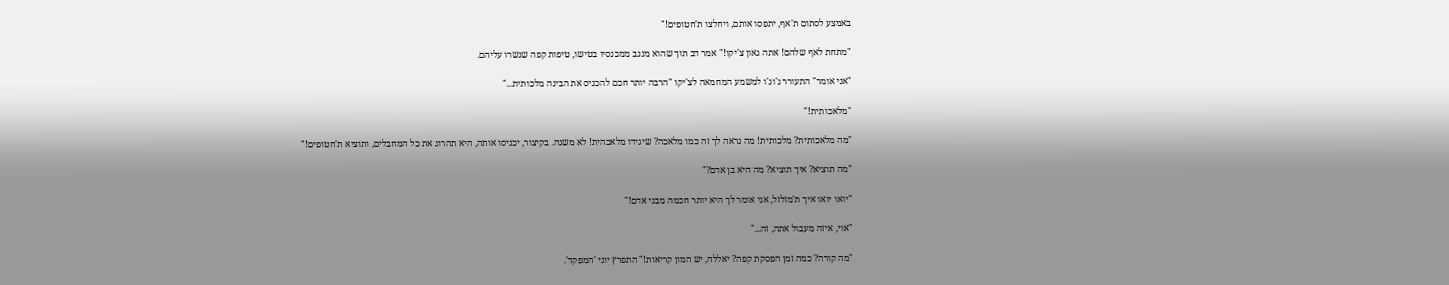באמצע לסתום ת'אף, יתפסו אותם, ויחלצו ת'חטופים!"

"מתחת לאף שלהם! אתה גאון צ'יקו!" אמר דב תוך שהוא מנגב ממכנסיו בטישו, טיפות קפה שנשרו עליהם.

"אני אומר" התעורר ג'וג'ו למשמע המחמאה לצ'יקו "הרבה יותר חכם להכניס את הבינה מלכותית..."

"מלאכותית!"

"מה מלאכותית? מלכותית! מה נראה לך זה כמו מלאכה? שיגידו מלאכהית! לא משנה. בקיצור, יכניסו אותה, היא תהרוג את כל המחבלים, ותוציא ת'חטופים!"

"מה תוציא? איך תוציא? מה היא בן אדם?"

"יואו יואו איך ת'מזלזל, אני אומר לך היא יותר חכמה מבני אדם!"

"אוי, איזה מעבול אתה, זה..."

"מה קורה? כמה זמן הפסקת קפה? יאללה, יש המון קריאות!" התפרץ יוני 'המפקד'.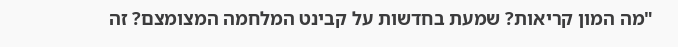"מה המון קריאות? שמעת בחדשות על קבינט המלחמה המצומצם? זה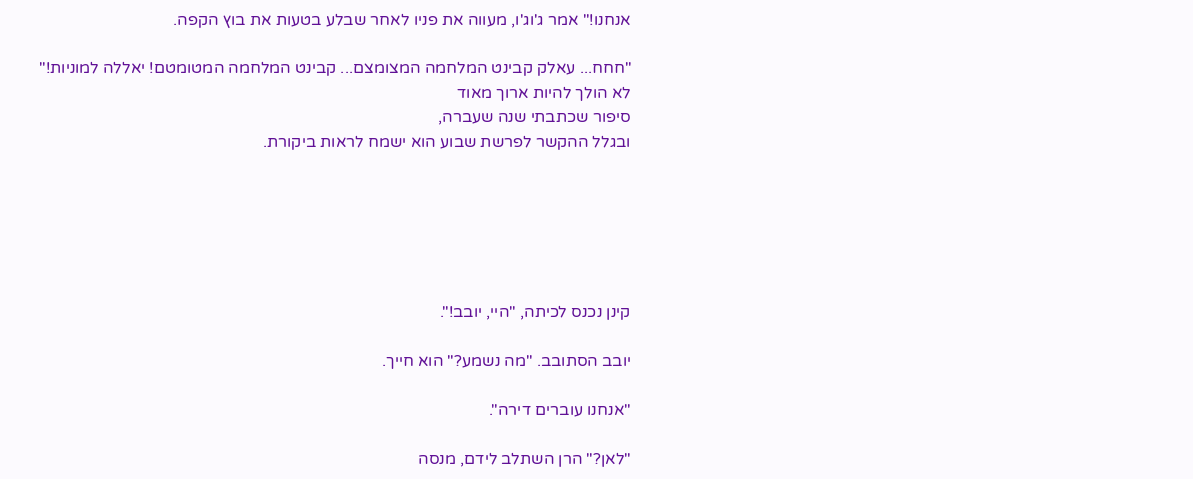אנחנו!" אמר ג'וג'ו, מעווה את פניו לאחר שבלע בטעות את בוץ הקפה.

"חחח... עאלק קבינט המלחמה המצומצם... קבינט המלחמה המטומטם! יאללה למוניות!"
לא הולך להיות ארוך מאוד
סיפור שכתבתי שנה שעברה,
ובגלל ההקשר לפרשת שבוע הוא ישמח לראות ביקורת.






קינן נכנס לכיתה, "היי, יובב!".

יובב הסתובב. "מה נשמע?" הוא חייך.

"אנחנו עוברים דירה".

"לאן?" הרן השתלב לידם, מנסה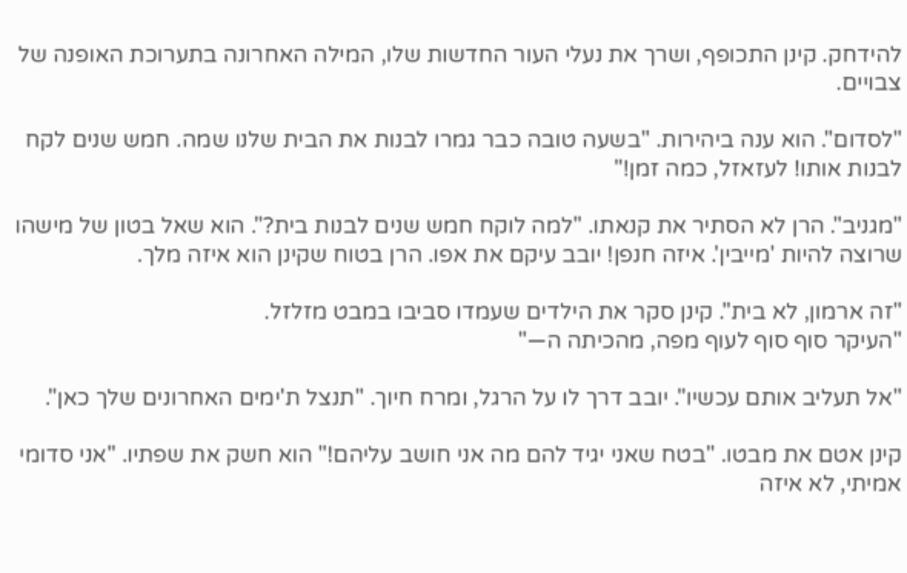להידחק. קינן התכופף, ושרך את נעלי העור החדשות שלו, המילה האחרונה בתערוכת האופנה של צבויים.

"לסדום". הוא ענה ביהירות. "בשעה טובה כבר גמרו לבנות את הבית שלנו שמה. חמש שנים לקח לבנות אותו! לעזאזל, כמה זמן!"

"מגניב". הרן לא הסתיר את קנאתו. "למה לוקח חמש שנים לבנות בית?". הוא שאל בטון של מישהו שרוצה להיות 'מייבין'. איזה חנפן! יובב עיקם את אפו. הרן בטוח שקינן הוא איזה מלך.

"זה ארמון, לא בית". קינן סקר את הילדים שעמדו סביבו במבט מזלזל.
"העיקר סוף סוף לעוף מפה, מהכיתה ה—"

"אל תעליב אותם עכשיו". יובב דרך לו על הרגל, ומרח חיוך. "תנצל ת'ימים האחרונים שלך כאן".

קינן אטם את מבטו. "בטח שאני יגיד להם מה אני חושב עליהם!" הוא חשק את שפתיו. "אני סדומי אמיתי, לא איזה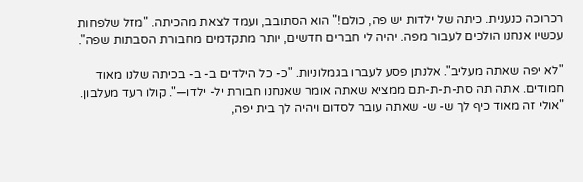רכרוכה כנענית. כיתה של ילדות יש פה, כולם!" הוא הסתובב, ועמד לצאת מהכיתה. "מזל שלפחות עכשיו אנחנו הולכים לעבור מפה. יהיה לי חברים חדשים, יותר מתקדמים מחבורת הסבתות שפה".

"לא יפה שאתה מעליב". אלנתן פסע לעברו בגמלוניות. "כ- כל הילדים ב- ב- בכיתה שלנו מאוד חמודים. אתה תה סת-ת-ת-תם ממציא שאתה אומר שאנחנו חבורת יל- ילדו—". קולו רעד מעלבון. "אולי זה מאוד כיף לך ש- ש- שאתה עובר לסדום ויהיה לך בית יפה,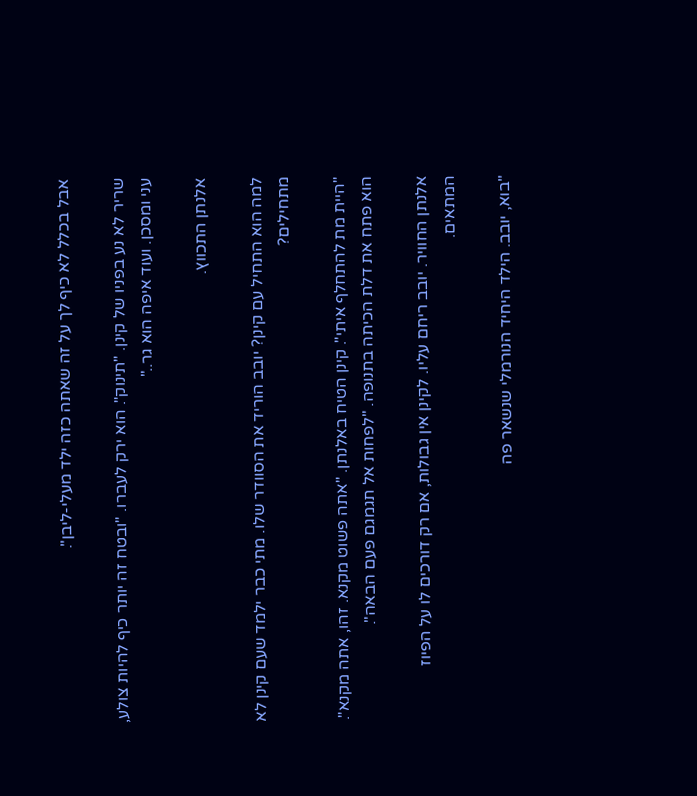אבל בכלל לא כיף לך על זה שאתה כזה ילד מעלי-ליבן".

שריר לא נע בפניו של קינן. "תינוק". הוא ירק לעברו. "ובטח זה יותר כיף להיות צולע, עני ומסכן. ועוד איפה הוא גר.."

אלנתן התכווץ.

למה הוא התחיל עם קינן? יובב הוריד את הסוודר שלו. מתי כבר ילמד שעם קינן לא מתחילים?

"היית מת להתחלף איתי". קינן הטיח באלנתן. "אתה פשוט מקנא. זהו, אתה מקנא". הוא פתח את דלת הכיתה בתנופה. "לפחות אל תגמגם פעם הבאה".

אלנתן החוויר. יובב ריחם עליו. לקינן אין גבולות, אם רק דורכים לו על הפיוז המתאים.

"בוא, יובב. הילד היחיד הנורמלי שנשאר פה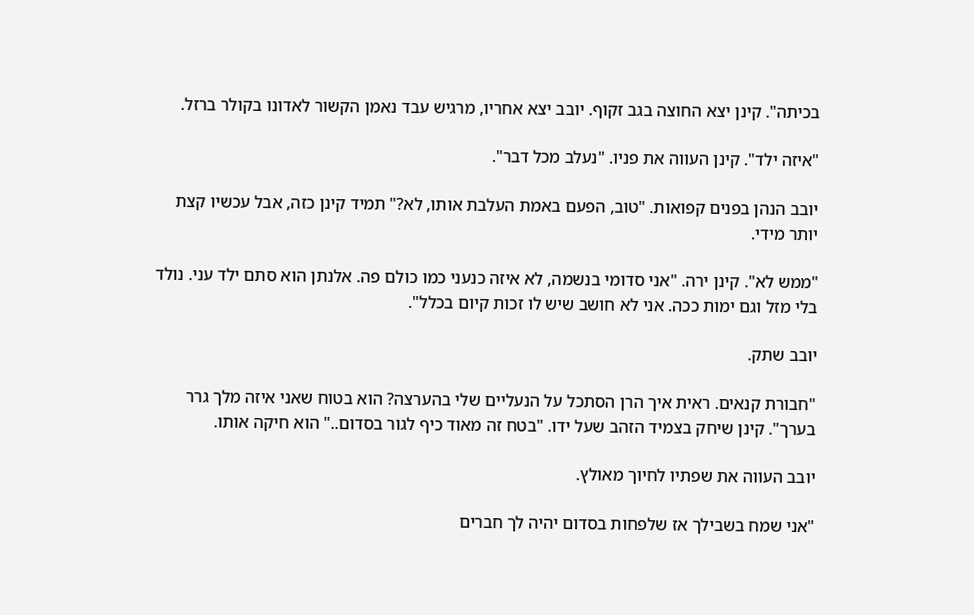בכיתה". קינן יצא החוצה בגב זקוף. יובב יצא אחריו, מרגיש עבד נאמן הקשור לאדונו בקולר ברזל.

"איזה ילד". קינן העווה את פניו. "נעלב מכל דבר".

יובב הנהן בפנים קפואות. "טוב, הפעם באמת העלבת אותו, לא?" תמיד קינן כזה, אבל עכשיו קצת יותר מידי.

"ממש לא". קינן ירה. "אני סדומי בנשמה, לא איזה כנעני כמו כולם פה. אלנתן הוא סתם ילד עני. נולד בלי מזל וגם ימות ככה. אני לא חושב שיש לו זכות קיום בכלל".

יובב שתק.

"חבורת קנאים. ראית איך הרן הסתכל על הנעליים שלי בהערצה? הוא בטוח שאני איזה מלך גרר בערך". קינן שיחק בצמיד הזהב שעל ידו. "בטח זה מאוד כיף לגור בסדום.." הוא חיקה אותו.

יובב העווה את שפתיו לחיוך מאולץ.

"אני שמח בשבילך אז שלפחות בסדום יהיה לך חברים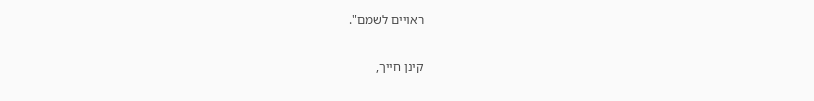ראויים לשמם".

קינן חייך,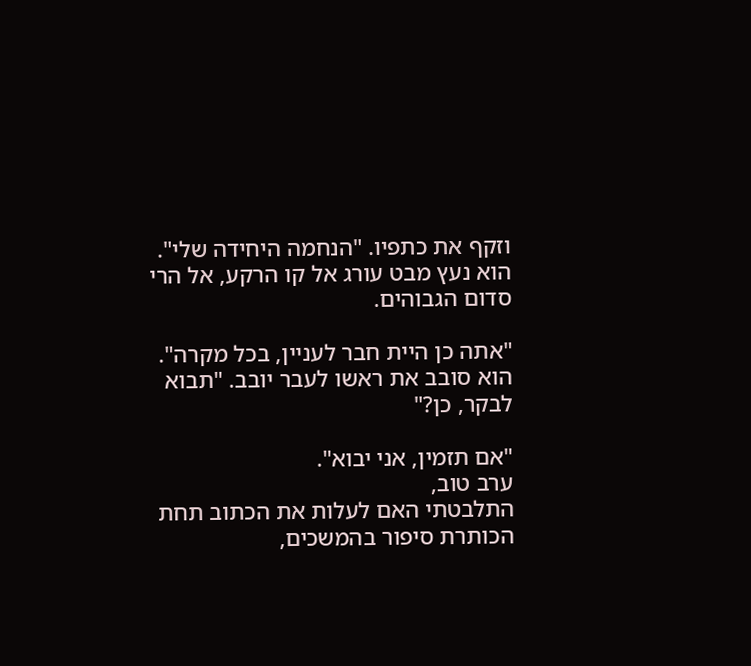וזקף את כתפיו. "הנחמה היחידה שלי". הוא נעץ מבט עורג אל קו הרקע, אל הרי סדום הגבוהים.

"אתה כן היית חבר לעניין, בכל מקרה". הוא סובב את ראשו לעבר יובב. "תבוא לבקר, כן?"

"אם תזמין, אני יבוא".
ערב טוב,
התלבטתי האם לעלות את הכתוב תחת הכותרת סיפור בהמשכים,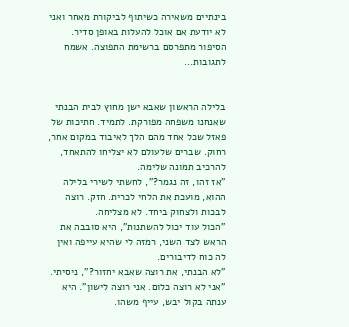בינתיים משאירה כשיתוף לביקורת מאחר ואני לא יודעת אם אוכל להעלות באופן סדיר. הסיפור מתפרסם ברשימת התפוצה. אשמח לתגובות...


בלילה הראשון שאבא ישן מחוץ לבית הבנתי שאנחנו משפחה מפורקת. לתמיד. חתיכות של פאזל שכל אחד מהם הלך לאיבוד במקום אחר, רחוק. שברים שלעולם לא יצליחו להתאחד, להרכיב תמונה שלימה.
"אז זהו, זה נגמר?", לחשתי לשירי בלילה ההוא, מועכת את הלחי לכרית. חזק. רוצה לבכות ולצחוק ביחד. לא מצליחה.
"הכול עוד יכול להשתנות", היא סובבה את הראש לצד השני, רמזה לי שהיא עייפה ואין לה כוח לדיבורים.
"לא הבנתי, את רוצה שאבא יחזור?", ניסיתי.
"אני לא רוצה כלום. אני רוצה לישון". היא ענתה בקול יבש, עייף משהו.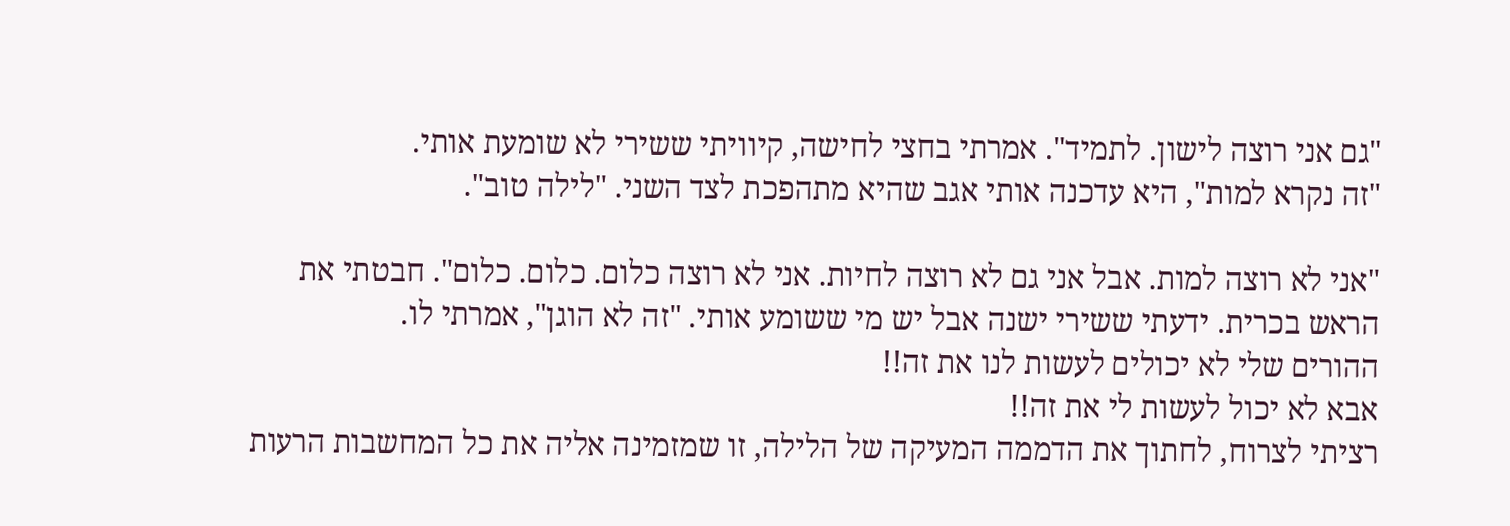"גם אני רוצה לישון. לתמיד". אמרתי בחצי לחישה, קיוויתי ששירי לא שומעת אותי.
"זה נקרא למות", היא עדכנה אותי אגב שהיא מתהפכת לצד השני. "לילה טוב".

"אני לא רוצה למות. אבל אני גם לא רוצה לחיות. אני לא רוצה כלום. כלום. כלום". חבטתי את הראש בכרית. ידעתי ששירי ישנה אבל יש מי ששומע אותי. "זה לא הוגן", אמרתי לו.
ההורים שלי לא יכולים לעשות לנו את זה!!
אבא לא יכול לעשות לי את זה!!
רציתי לצרוח, לחתוך את הדממה המעיקה של הלילה, זו שמזמינה אליה את כל המחשבות הרעות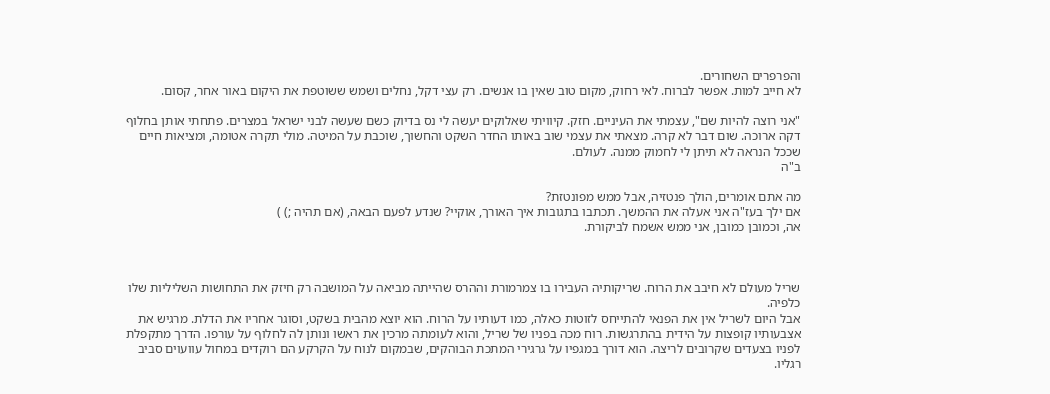והפרפרים השחורים.
לא חייב למות. אפשר לברוח. לאי רחוק, מקום טוב שאין בו אנשים. רק עצי דקל, נחלים ושמש ששוטפת את היקום באור אחר, קסום.

"אני רוצה להיות שם", עצמתי את העיניים. חזק. קיוויתי שאלוקים יעשה לי נס בדיוק כשם שעשה לבני ישראל במצרים. פתחתי אותן בחלוף דקה ארוכה. שום דבר לא קרה. מצאתי את עצמי שוב באותו החדר השקט והחשוך, שוכבת על המיטה. מולי תקרה אטומה, ומציאות חיים שככל הנראה לא תיתן לי לחמוק ממנה. לעולם.
ב"ה

מה אתם אומרים, הולך פנטזיה, אבל ממש מפונטזת?
אם ילך בעז"ה אני אעלה את ההמשך. תכתבו בתגובות איך האורך, אוקיי? שנדע לפעם הבאה, (אם תהיה ;) )
אה, וכמובן כמובן, אני ממש אשמח לביקורת.



שריל מעולם לא חיבב את הרוח. שריקותיה העבירו בו צמרמורת וההרס שהייתה מביאה על המושבה רק חיזק את התחושות השליליות שלו כלפיה.
אבל היום לשריל אין את הפנאי להתייחס לזוטות כאלה, כמו דעותיו על הרוח. הוא יוצא מהבית בשקט, וסוגר אחריו את הדלת. מרגיש את אצבעותיו קופצות על הידית בהתרגשות. רוח מכה בפניו של שריל, והוא לעומתה מרכין את ראשו ונותן לה לחלוף על עורפו. הדרך מתקפלת לפניו בצעדים שקרובים לריצה. הוא דורך במגפיו על גרגירי המתכת הבוהקים, שבמקום לנוח על הקרקע הם רוקדים במחול עוועוים סביב רגליו.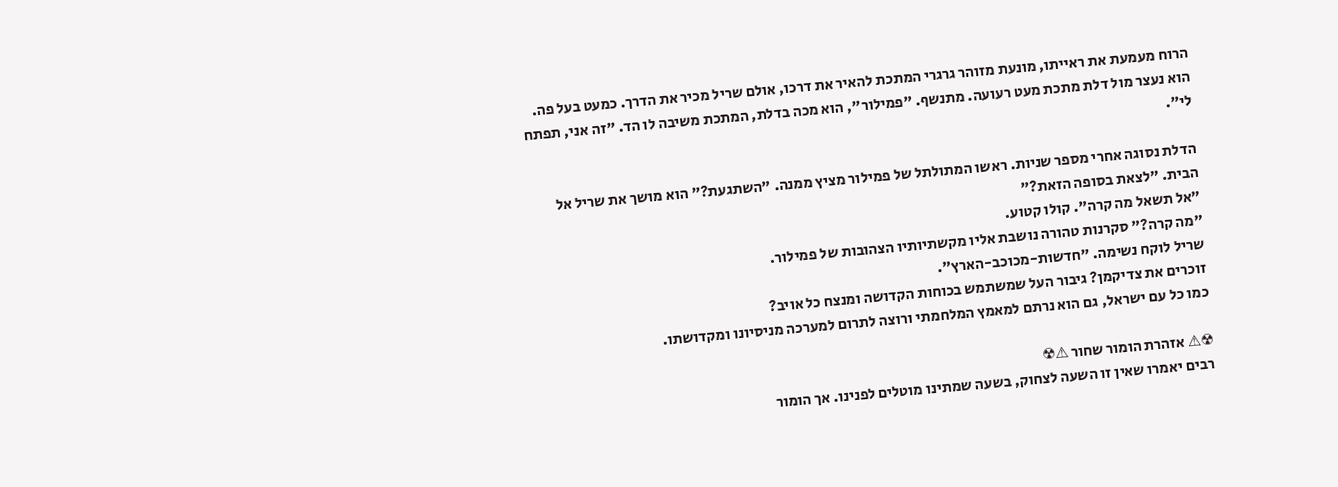הרוח מעמעת את ראייתו, מונעת מזוהר גרגרי המתכת להאיר את דרכו, אולם שריל מכיר את הדרך. כמעט בעל פה.
הוא נעצר מול דלת מתכת מעט רעועה. מתנשף. "פמילור", הוא מכה בדלת, המתכת משיבה לו הד. "זה אני, תפתח לי".

הדלת נסוגה אחרי מספר שניות. ראשו המתולתל של פמילור מציץ ממנה. "השתגעת?" הוא מושך את שריל אל הבית. "לצאת בסופה הזאת?"
"אל תשאל מה קרה". קולו קטוע.
"מה קרה?" סקרנות טהורה נושבת אליו מקשתיותיו הצהובות של פמילור.
שריל לוקח נשימה. "חדשות-מכוכב-הארץ".
זוכרים את צדיקמן? גיבור העל שמשתמש בכוחות הקדושה ומנצח כל אויב?
כמו כל עם ישראל, גם הוא נרתם למאמץ המלחמתי ורוצה לתרום למערכה מניסיונו ומקדושתו.

☢⚠ אזהרת הומור שחור ⚠☢
רבים יאמרו שאין זו השעה לצחוק, בשעה שמתינו מוטלים לפנינו. אך הומור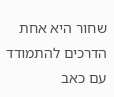שחור היא אחת הדרכים להתמודד עם כאב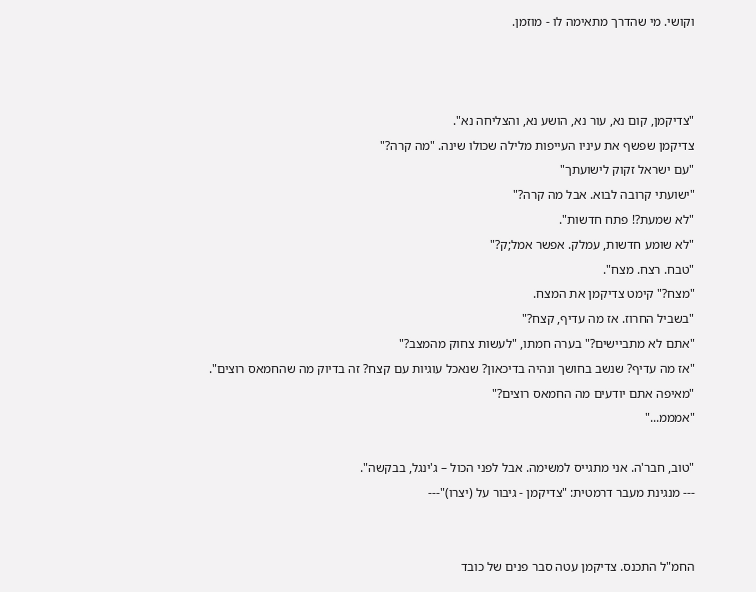וקושי. מי שהדרך מתאימה לו - מוזמן.



"צדיקמן, קום נא, עור נא, הושע נא, והצליחה נא".
צדיקמן שפשף את עיניו העייפות מלילה שכולו שינה. "מה קרה?"
"עם ישראל זקוק לישועתך"
"ישועתי קרובה לבוא. אבל מה קרה?"
"לא שמעת?! פתח חדשות".
"לא שומע חדשות, עמלק. אפשר אמל;ק?"
"טבח. רצח. מצח".
"מצח?" קימט צדיקמן את המצח.
"בשביל החרוז. אז מה עדיף, קצח?"
"אתם לא מתביישים?" בערה חמתו, "לעשות צחוק מהמצב?"
"אז מה עדיף? שנשב בחושך ונהיה בדיכאון? שנאכל עוגיות עם קצח? זה בדיוק מה שהחמאס רוצים".
"מאיפה אתם יודעים מה החמאס רוצים?"
"אמממ..."

"טוב, חבר'ה. אני מתגייס למשימה. אבל לפני הכול – ג'ינגל, בבקשה".
--- מנגינת מעבר דרמטית: "צדיקמן - גיבור על (יצרו)"---


החמ"ל התכנס. צדיקמן עטה סבר פנים של כובד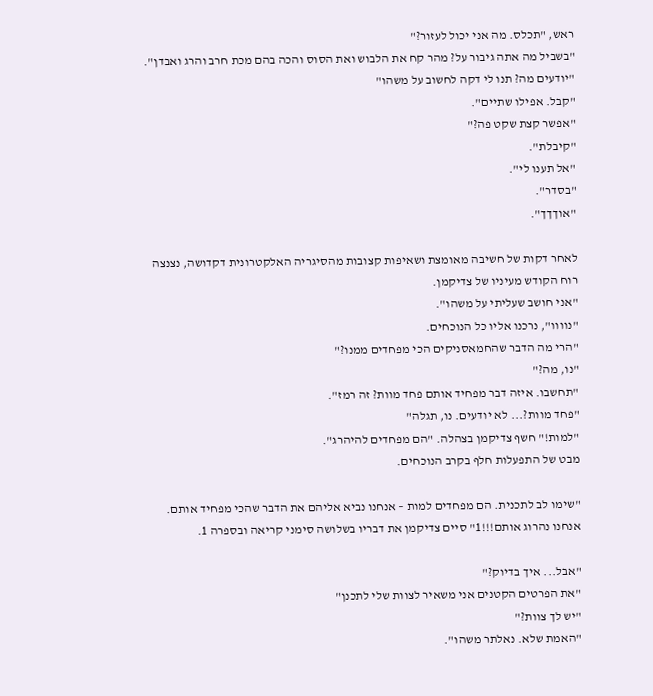ראש, "תכלס. מה אני יכול לעזור?"
"בשביל מה אתה גיבור על? מהר קח את הלבוש ואת הסוס והכה בהם מכת חרב והרג ואבדן".
"יודעים מה? תנו לי דקה לחשוב על משהו"
"קבל. אפילו שתיים".
"אפשר קצת שקט פה?"
"קיבלת".
"אל תענו לי".
"בסדר".
"אוךךך".

לאחר דקות של חשיבה מאומצת ושאיפות קצובות מהסיגריה האלקטרונית דקדושה, נצנצה רוח הקודש מעיניו של צדיקמן.
"אני חושב שעליתי על משהו".
"נוווו", נרכנו אליו כל הנוכחים.
"הרי מה הדבר שהחמאסניקים הכי מפחדים ממנו?"
"נו, מה?"
"תחשבו. איזה דבר מפחיד אותם פחד מוות? זה רמז".
"פחד מוות?... לא יודעים. נו, תגלה"
"למות!" חשף צדיקמן בצהלה. "הם מפחדים להיהרג".
מבט של התפעלות חלף בקרב הנוכחים.

"שימו לב לתכנית. הם מפחדים למות – אנחנו נביא אליהם את הדבר שהכי מפחיד אותם. אנחנו נהרוג אותם!!!1" סיים צדיקמן את דבריו בשלושה סימני קריאה ובספרה 1.

"אבל... איך בדיוק?"
"את הפרטים הקטנים אני משאיר לצוות שלי לתכנן"
"יש לך צוות?"
"האמת שלא. נאלתר משהו".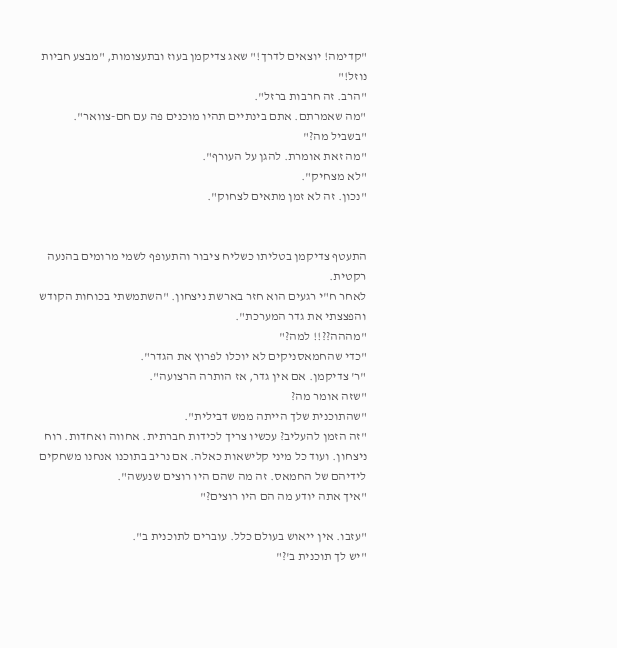"קדימה! יוצאים לדרך!" שאג צדיקמן בעוז ובתעצומות, "מבצע חביות נוזל!"
"הרב. זה חרבות ברזל".
"מה שאמרתם. אתם בינתיים תהיו מוכנים פה עם חם-צוואר".
"בשביל מה?"
"מה זאת אומרת. להגן על העורף".
"לא מצחיק".
"נכון. זה לא זמן מתאים לצחוק".


התעטף צדיקמן בטליתו כשליח ציבור והתעופף לשמי מרומים בהנעה רקטית.
לאחר ח"י רגעים הוא חזר בארשת ניצחון. "השתמשתי בכוחות הקודש והפצצתי את גדר המערכת".
"מההה??!! למה?"
"כדי שהחמאסניקים לא יוכלו לפרוץ את הגדר".
"ר' צדיקמן. אם אין גדר, אז הותרה הרצועה".
"שזה אומר מה?
"שהתוכנית שלך הייתה ממש דבילית".
"זה הזמן להעליב? עכשיו צריך לכידות חברתית. אחווה ואחדות. רוח ניצחון. ועוד כל מיני קלישאות כאלה. אם נריב בתוכנו אנחנו משחקים לידיהם של החמאס. זה מה שהם היו רוצים שנעשה".
"איך אתה יודע מה הם היו רוצים?"

"עזבו. אין ייאוש בעולם כלל. עוברים לתוכנית ב".
"יש לך תוכנית ב'?"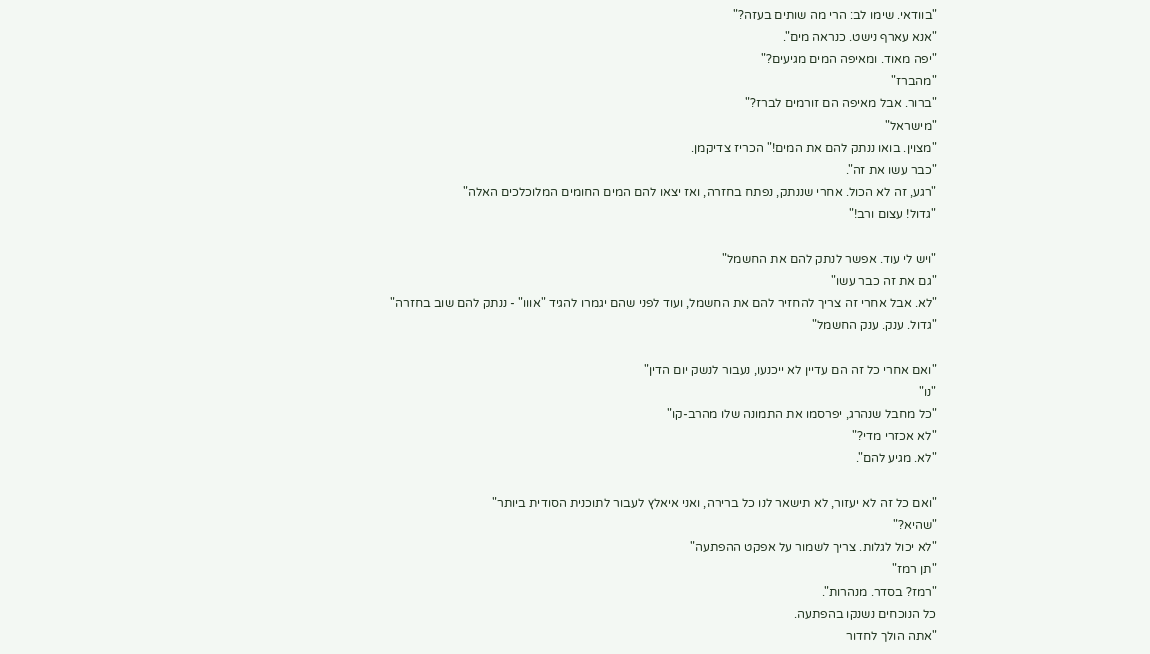"בוודאי. שימו לב: הרי מה שותים בעזה?"
"אנא עארף נישט. כנראה מים".
"יפה מאוד. ומאיפה המים מגיעים?"
"מהברז"
"ברור. אבל מאיפה הם זורמים לברז?"
"מישראל"
"מצוין. בואו ננתק להם את המים!" הכריז צדיקמן.
"כבר עשו את זה".
"רגע, זה לא הכול. אחרי שננתק, נפתח בחזרה, ואז יצאו להם המים החומים המלוכלכים האלה"
"גדול! עצום ורב!"

"ויש לי עוד. אפשר לנתק להם את החשמל"
"גם את זה כבר עשו"
"לא. אבל אחרי זה צריך להחזיר להם את החשמל, ועוד לפני שהם יגמרו להגיד "אווו" - ננתק להם שוב בחזרה"
"גדול. ענק. ענק החשמל"

"ואם אחרי כל זה הם עדיין לא ייכנעו, נעבור לנשק יום הדין"
"נו"
"כל מחבל שנהרג, יפרסמו את התמונה שלו מהרב-קו"
"לא אכזרי מדי?"
"לא. מגיע להם".

"ואם כל זה לא יעזור, לא תישאר לנו כל ברירה, ואני איאלץ לעבור לתוכנית הסודית ביותר"
"שהיא?"
"לא יכול לגלות. צריך לשמור על אפקט ההפתעה"
"תן רמז"
"רמז? בסדר. מנהרות".
כל הנוכחים נשנקו בהפתעה.
"אתה הולך לחדור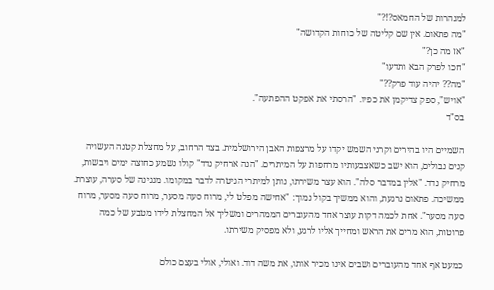למנהרות של החמאס?!?"
"מה פתאום. אין שם קליטה של כוחות הקדושה"
"אז מה כן?"
"חכו לפרק הבא ותדעו"
"מה?? יהיה עוד פרק??"
"אויש", ספק צדיקמן את כפיו. "הרסתי את אפקט ההפתעה".
בס"ד

השמיים היו בהירים וקרני השמש יקדו על מרצפות האבן הירושלמית. בצד הרחוב, על מחצלת קטנה העשויה קנים נבולים, הוא ישב כשאצבעותיו מרחפות על המיתרים. "הנה ארחיק נדד" קולו נשמע כחוצה ימים ויבשות, מרחיק נדד. "אלין במדבר סלה". הוא עצר משירתו, נותן למיתרי הגיטרה לדבר במקומו. מנגינה של סערה, עוצרת. ממשיכה. פתאום נרגעת, והוא ממשיך בקול נמוך: "אחישה מפלט לי, מרוח סעה מסער, מרוח סעה מסער, מרוח סעה מסער". אחת לכמה דקות עוצר אחד מהעוברים הממהרים ומשליך אל המחצלת לידו מטבע של כמה פרוטות, הוא מרים את הראש ומחייך אליו לרגע, ולא מפסיק משירתו.

כמעט אף אחד מהעוברים ושבים אינו מכיר אותו, את משה דוד. ואולי, אולי בעצם כולם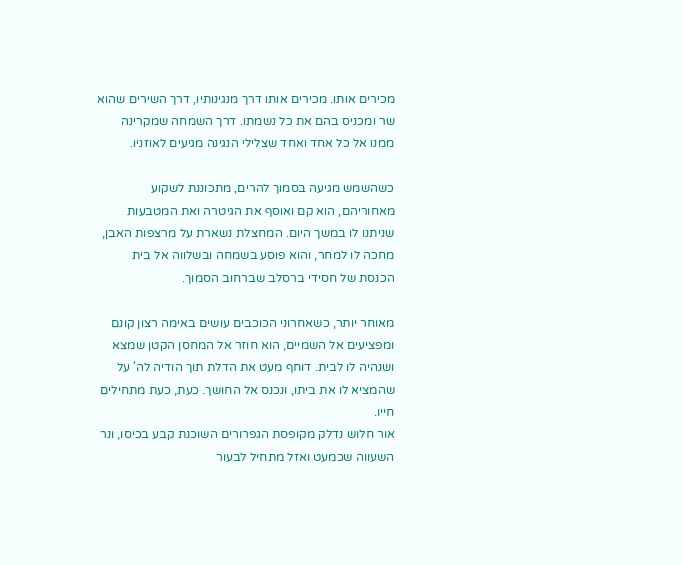מכירים אותו. מכירים אותו דרך מנגינותיו, דרך השירים שהוא שר ומכניס בהם את כל נשמתו. דרך השמחה שמקרינה ממנו אל כל אחד ואחד שצלילי הנגינה מגיעים לאוזניו.

כשהשמש מגיעה בסמוך להרים, מתכוננת לשקוע מאחוריהם, הוא קם ואוסף את הגיטרה ואת המטבעות שניתנו לו במשך היום. המחצלת נשארת על מרצפות האבן, מחכה לו למחר, והוא פוסע בשמחה ובשלווה אל בית הכנסת של חסידי ברסלב שברחוב הסמוך.

מאוחר יותר, כשאחרוני הכוכבים עושים באימה רצון קונם ומפציעים אל השמיים, הוא חוזר אל המחסן הקטן שמצא ושנהיה לו לבית. דוחף מעט את הדלת תוך הודיה לה' על שהמציא לו את ביתו, ונכנס אל החושך. כעת, כעת מתחילים חייו.
אור חלוש נדלק מקופסת הגפרורים השוכנת קבע בכיסו, ונר השעווה שכמעט ואזל מתחיל לבעור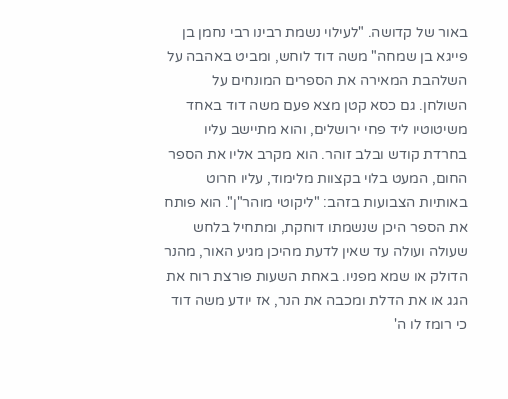באור של קדושה. "לעילוי נשמת רבינו רבי נחמן בן פייגא בן שמחה" משה דוד לוחש, ומביט באהבה על השלהבת המאירה את הספרים המונחים על השולחן. גם כסא קטן מצא פעם משה דוד באחד משיטוטיו ליד פחי ירושלים, והוא מתיישב עליו בחרדת קודש ובלב זוהר. הוא מקרב אליו את הספר החום, המעט בלוי בקצוות מלימוד, עליו חרוט באותיות הצבועות בזהב: "ליקוטי מוהר"ן". הוא פותח את הספר היכן שנשמתו דוחקת, ומתחיל בלחש שעולה ועולה עד שאין לדעת מהיכן מגיע האור, מהנר הדולק או שמא מפניו. באחת השעות פורצת רוח את הגג או את הדלת ומכבה את הנר, אז יודע משה דוד כי רומז לו ה'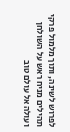לפרוש לשינה, ותוך מלמול פרקי תהילים מניח ראש על השולחן ועולה אל עולם טוב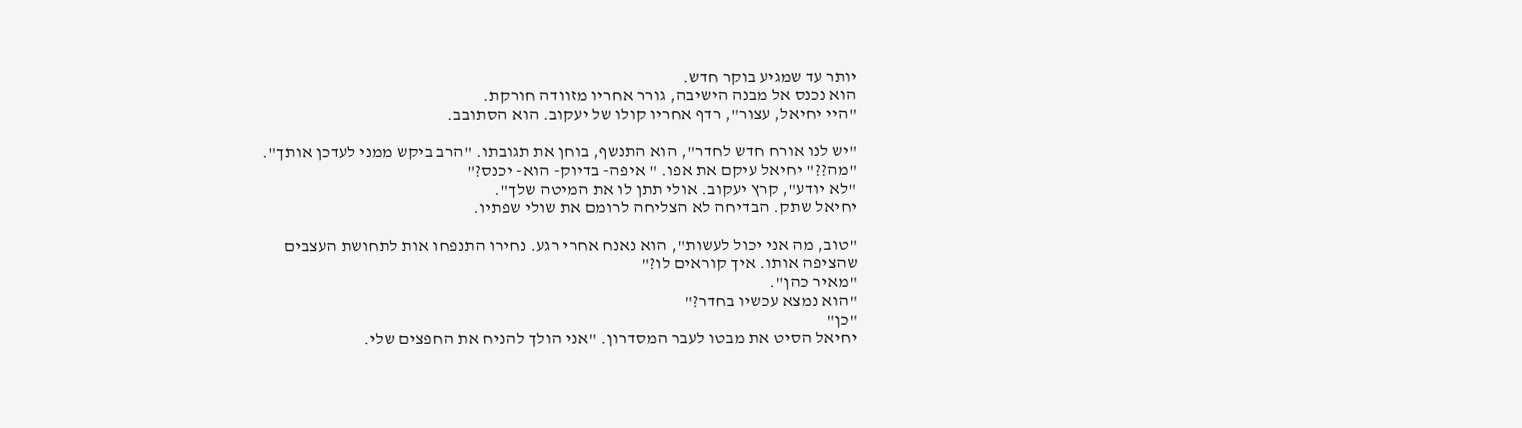יותר עד שמגיע בוקר חדש.
הוא נכנס אל מבנה הישיבה, גורר אחריו מזוודה חורקת.
"היי יחיאל, עצור", רדף אחריו קולו של יעקוב. הוא הסתובב.

"יש לנו אורח חדש לחדר", הוא התנשף, בוחן את תגובתו. "הרב ביקש ממני לעדכן אותך".
"מה??" יחיאל עיקם את אפו. " איפה- בדיוק- הוא- יכנס?"
"לא יודע", קרץ יעקוב. אולי תתן לו את המיטה שלך".
יחיאל שתק. הבדיחה לא הצליחה לרומם את שולי שפתיו.

"טוב, מה אני יכול לעשות", הוא נאנח אחרי רגע. נחירו התנפחו אות לתחושת העצבים שהציפה אותו. איך קוראים לו?"
"מאיר כהן".
"הוא נמצא עכשיו בחדר?"
"כן"
יחיאל הסיט את מבטו לעבר המסדרון. "אני הולך להניח את החפצים שלי.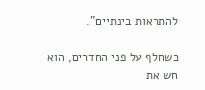להתראות בינתיים".

כשחלף על פני החדרים, הוא חש את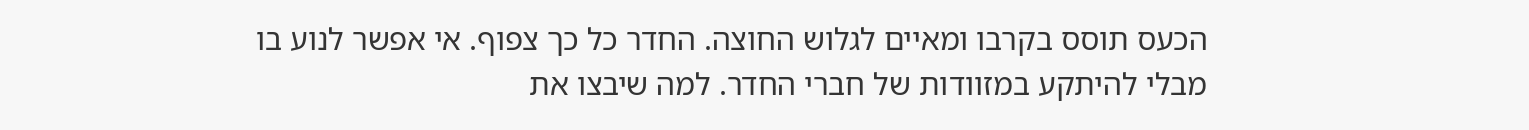הכעס תוסס בקרבו ומאיים לגלוש החוצה. החדר כל כך צפוף. אי אפשר לנוע בו מבלי להיתקע במזוודות של חברי החדר. למה שיבצו את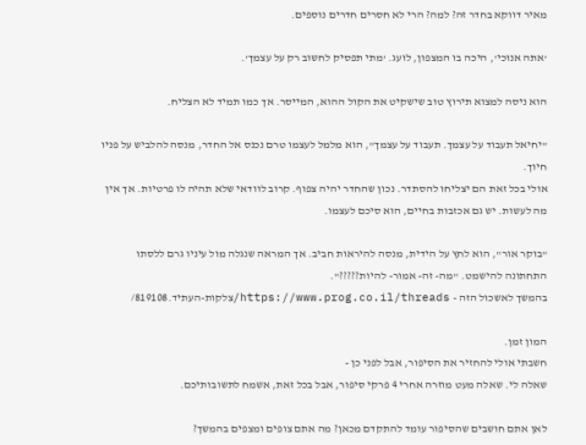מאיר דווקא בחדר זה? למה? הרי לא חסרים חדרים נוספים.

'אתה אנוכי', היכה בו המצפון, לועג. 'מתי תפסיק לחשוב רק על עצמך'.

הוא ניסה למצוא תירוץ טוב שישקיט את הקול ההוא, המייסר. אך כמו תמיד לא הצליח.

"יחיאל תעבוד על עצמך. תעבוד על עצמך", הוא מלמל לעצמו טרם נכנס אל החדר, מנסה להלביש על פניו חיוך.
אולי בכל זאת הם יצליחו להסתדר. נכון שהחדר יהיה צפוף. קרוב לוודאי שלא תהיה לו פרטיות. אך אין מה לעשות. יש גם אכזבות בחיים, הוא סיכם לעצמו.

"בוקר אור", הוא לחץ על הידית, מנסה להיראות חביב. אך המראה שנגלה מול עיניו גרם ללסתו התחתונה להישמט. "מה- זה- אמור- להיות?????".
בהמשך לאשכול הזה - https://www.prog.co.il/threads/צלקות-העתיד.819108/

המון זמן.
חשבתי אולי להחזיר את הסיפור, אבל לפני כן -
שאלה לי. שאלה מעט מוזרה אחרי 4 פרקי סיפור, אבל בכל זאת, אשמח לתשובותיכם.

לאן אתם חושבים שהסיפור עומד להתקדם מכאן? מה אתם צופים ומצפים בהמשך?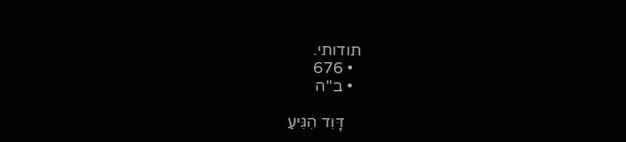תודותי.
  • 676
  • ב''ה

    דָּוִד הִגִּיעַ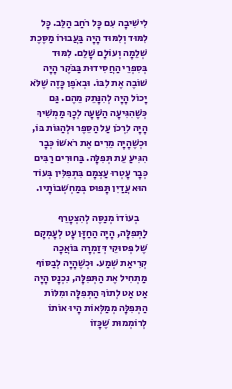לִישִׁיבָה עִם כָּל רֹחַב הַלֵּב. כָּל לִמּוּד וְלִמּוּד הָיָה בַּעֲבוּרוֹ מַסֶּכֶת שְׁלֵמָה וְעוֹלָם שָׁלֵם. לִמּוּד בְּסִפְרֵי הַחֲסִידוּת בַּבֹּקֶר הָיָה שׁוֹבֶה אֶת לִבּוֹ. וּבְאֹפֶן כָּזֶה שֶׁלֹּא יָכוֹל הָיָה לְהִנָּתֵק מֵהֶם. גַּם כְּשֶׁהִגִּיעָה הַשָּׁעָה לְכָךְ מַמְשִׁיךְ הָיָה לִרְכֹן עַל הַסֵּפֶר וּלְהַגּוֹת בּוֹ, וּכְשֶׁהָיָה מֵרִים אֶת רֹאשׁוֹ כְּבָר הִגִּיעַ עֵת תְּפִלָּה. בַּחוּרִים רַבִּים כְּבָר עָטְרוּ עַצְמָם בִּתְפִלִּין בְּעוֹד הוּא עֲדַיִן תָּפוּס בְּמַחְשְׁבוֹתָיו.

    בְעוֹדוֹ מְנַסֶּה לְהִצְטָרֵף לַתְּפִלָּה, הָיָה הַחַזָּן עָט לְעָמְקָם שֶׁל פְּסוּקֵי דְּזַמְרָה בּוֹאֲכָה קְרִיאַת שְׁמַע. וּכְשֶׁהָיָה לְבַסּוֹף מַתְחִיל אֶת הַתְּפִלָּה, נִכְנָס הָיָה אַט אַט לְתוֹךְ הַתְּפִלָּה ומִלּוֹת הַתְּפִלָּה מְמַלְּאוֹת הָיוּ אוֹתוֹ לְרוֹמְמוּת שֶׁכָּזוֹ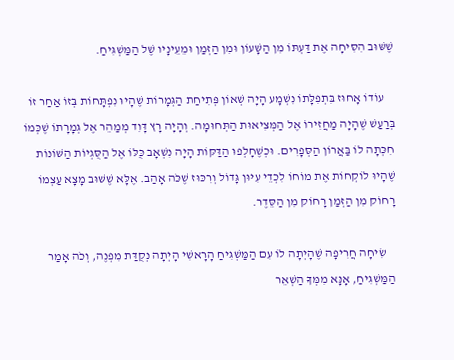שֶׁשּׁוּב הִסִּיחָה אֶת דַּעְתּוֹ מִן הַשָּׁעוֹן וּמִן הַזְּמַן וּמֵעֵינָיו שֶׁל הַמַּשְׁגִּיחַ.

    עוֹדוֹ אָחוּז בִּתְפִלָּתוֹ נִשְׁמָע הָיָה שְׁאוֹן פְּתִיחַת הַגְּמָרוֹת שֶׁהָיוּ נִפְתָּחוֹת בְּזוֹ אַחַר זוֹ בְּרַעַשׁ שֶׁהָיָה מַחֲזִירוֹ אֶל הַמְּצִיאוּת הַתְּחוּמָה. וְהָיָה רָץ דָּוִד מְמַהֵר אֶל גְּמָרָתוֹ שֶׁכְּמוֹ חִכְּתָה לוֹ בַּאֲרוֹן הַסְּפָרִים. וּכְשֶׁחָלְפוּ הַדַּקּוֹת הָיָה נִשְׁאָב כֻּלּוֹ אֶל הַסֻּגְיוֹת הַשּׁוֹנוֹת שֶׁהָיוּ לוֹקְחוֹת אֶת מוֹחוֹ לִכְדֵי עִיּוּן גָּדוֹל וְרִכּוּז שֶׁכֹּה אָהַב. אֶלָּא שֶׁשּׁוּב מָצָא עַצְמוֹ רָחוֹק מִן הַזְּמַן רָחוֹק מִן הַסֵּדֶר.

    שִׂיחָה חֲרִיפָה שֶׁהָיְתָה לוֹ עִם הַמַּשְׁגִּיחַ הָרָאשִׁי הָיְתָה נְקֻדַּת מִפְנֶה, וְכֹה אָמַר הַמַּשְׁגִּיחַ, אָנָּא מִמְּךָ הַשְׁאֵר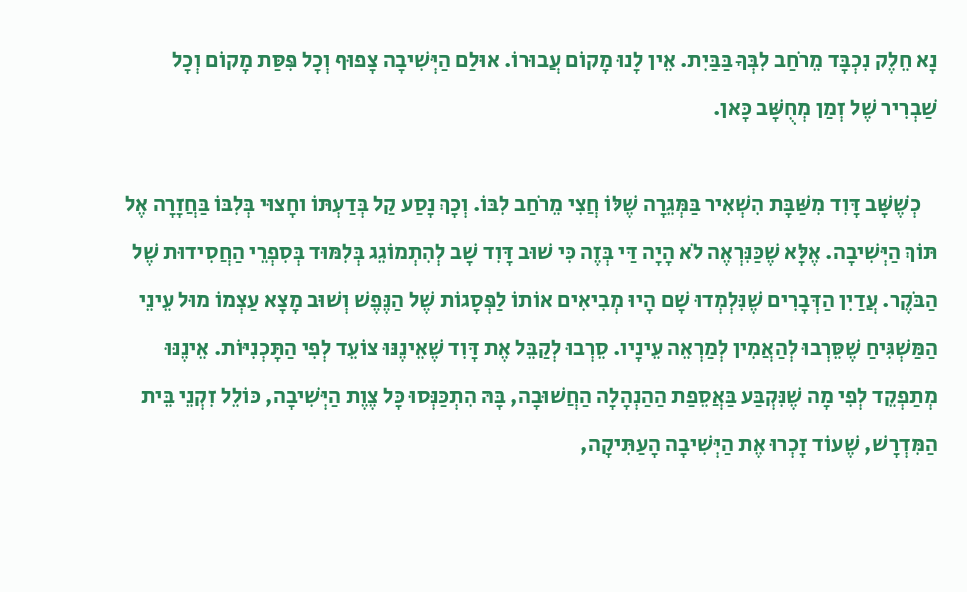נָא חֵלֶק נִכְבָּד מֵרֹחַב לִבְּךָ בַּבַּיִת. אֵין לָנוּ מָקוֹם עֲבוּרוֹ. אוּלַם הַיְּשִׁיבָה צָפוּף וְכָל פִּסַּת מָקוֹם וְכָל שַׁבְרִיר שֶׁל זְמַן מְחֻשָּׁב כָּאן.

    כְשֶׁשָּׁב דָּוִד מִשַּׁבָּת הִשְׁאִיר בַּמְּגֵרָה שֶׁלּוֹ חֲצִי מֵרֹחַב לִבּוֹ. וְכָךְ נָסַע קַל בְּדַעְתּוֹ וחָצוּי בְּלִבּוֹ בַּחֲזָרָה אֶל תּוֹךְ הַיְּשִׁיבָה. אֶלָּא שֶׁכַּנִּרְאֶה לֹא הָיָה דַּי בְּזֶה כִּי שׁוּב דָּוִד שָׁב לְהִתְמוֹגֵג בְּלִמּוּד בְּסִפְרֵי הַחֲסִידוּת שֶׁל הַבֹּקֶר. עֲדַיִן הַדְּבָרִים שֶׁנִּלְמְדוּ שָׁם הָיוּ מְבִיאִים אוֹתוֹ לַפְּסָגוֹת שֶׁל הַנֶּפֶשׁ וְשׁוּב מָצָא עַצְמוֹ מוּל עֵינֵי הַמַּשְׁגִּיחַ שֶׁסֵּרְבוּ לְהַאֲמִין לְמַרְאֵה עֵינָיו. סֵרְבוּ לְקַבֵּל אֶת דָּוִד שֶׁאֵינֶנּוּ צוֹעֵד לְפִי הַתָּכְנִיּוֹת. אֵינֶנּוּ מְתַפְקֵד לְפִי מָה שֶׁנִּקְבַּע בַּאֲסֵפַת הַהַנְהָלָה הַחֲשׁוּבָה, בָּהּ הִתְכַּנְּסוּ כָּל צֶוֶת הַיְּשִׁיבָה, כּוֹלֵל זִקְנֵי בֵּית הַמִּדְרָשׁ, שֶׁעוֹד זָכְרוּ אֶת הַיְּשִׁיבָה הָעַתִּיקָה,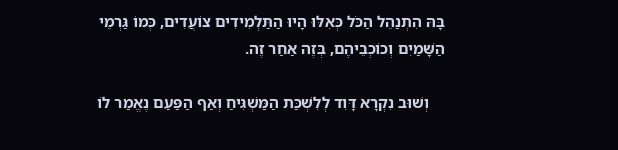בָּהּ הִתְנַהֵל הַכֹּל כְּאִלּוּ הָיוּ הַתַּלְמִידִים צוֹעֲדִים, כְּמוֹ גַּרְמֵי הַשָּׁמַיִם וְכוֹכְבֵיהֶם, בְּזֶה אַחַר זֶה.

    וְשׁוּב נִקְרָא דָּוִד לְלִשְׁכַּת הַמַּשְׁגִּיחַ וְאַף הַפַּעַם נֶאֱמַר לוֹ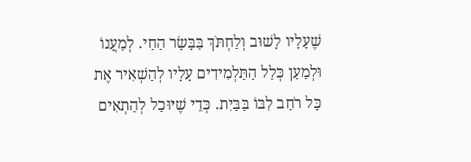שֶׁעָלָיו לָשׁוּב וְלַחְתֹּךְ בַּבָּשָׂר הַחַי. לְמַעֲנוֹ וּלְמַעַן כְּלַל הַתַּלְמִידִים עָלָיו לְהַשְׁאִיר אֶת כָּל רֹחַב לִבּוֹ בַּבַּיִת. כְּדֵי שֶׁיּוּכַל לְהַתְאִים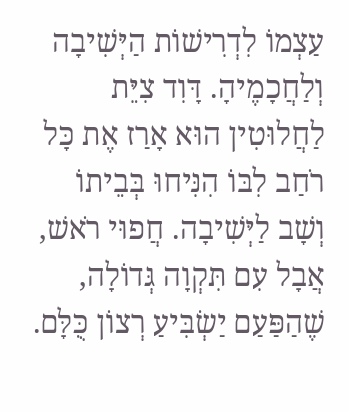עַצְמוֹ לִדְרִישׁוֹת הַיְּשִׁיבָה וְלַחֲכָמֶיהָ. דָּוִד צִיֵּת לַחֲלוּטִין הוּא אָרַז אֶת כָּל רֹחַב לִבּוֹ הִנִּיחוּ בְּבֵיתוֹ וְשָׁב לַיְּשִׁיבָה. חֲפוּי רֹאשׁ, אֲבָל עִם תִּקְוָה גְּדוֹלָה, שֶׁהַפַּעַם יַשְׂבִּיעַ רְצוֹן כֻּלָּם.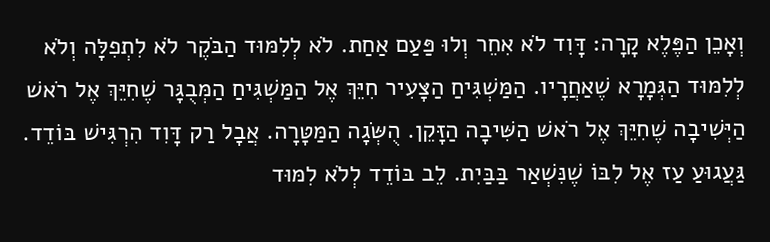וְאָכֵן הַפֶּלֶא קָרָה: דָּוִד לֹא אִחֵר וְלוּ פַּעַם אַחַת. לֹא לְלִמּוּד הַבֹּקֶר לֹא לִתְפִלָּה וְלֹא לְלִמּוּד הַגְּמָרָא שֶׁאַחֲרָיו. הַמַּשְׁגִּיחַ הַצָּעִיר חִיֵּךְ אֶל הַמַּשְׁגִּיחַ הַמְּבֻגָּר שֶׁחִיֵּךְ אֶל רֹאשׁ הַיְּשִׁיבָה שֶׁחִיֵּךְ אֶל רֹאשׁ הַשִּׁיבָה הַזָּקֵן. הֻשְּׂגָה הַמַּטָּרָה. אֲבָל רַק דָּוִד הִרְגִּישׁ בּוֹדֵד. גַּעֲגוּעַ עַז אֶל לִבּוֹ שֶׁנִּשְׁאַר בַּבַּיִת. לֵב בּוֹדֵד לְלֹא לִמּוּד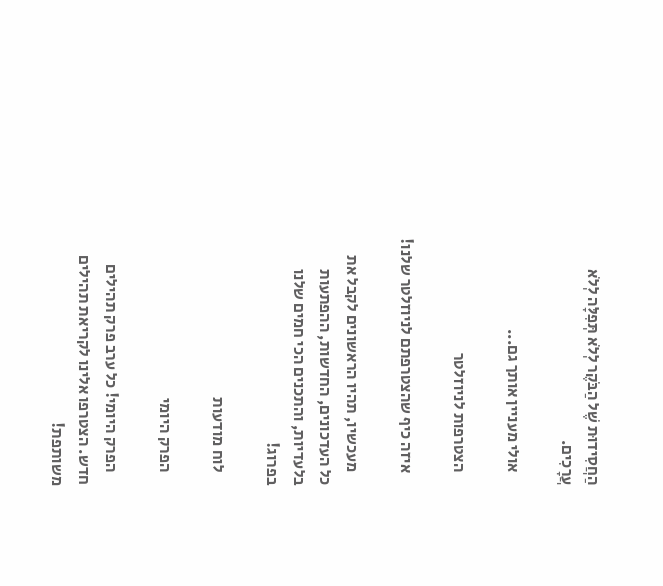הַחֲסִידוּת שֶׁל הַבֹּקֶר לְלֹא תְּפִלָּה לְלֹא עֲרָכִים.

    אולי מעניין אותך גם...

    הצטרפות לניוזלטר

    איזה כיף שהצטרפתם לניוזלטר שלנו!

    מעכשיו, תהיו הראשונים לקבל את כל העדכונים, החדשות, ההפתעות בלעדיות, והתכנים הכי חמים שלנו בפרוג!

    לוח מודעות

    הפרק היומי

    הפרק היומי! כל ערב פרק תהילים חדש. הצטרפו אלינו לקריאת תהילים משותפת!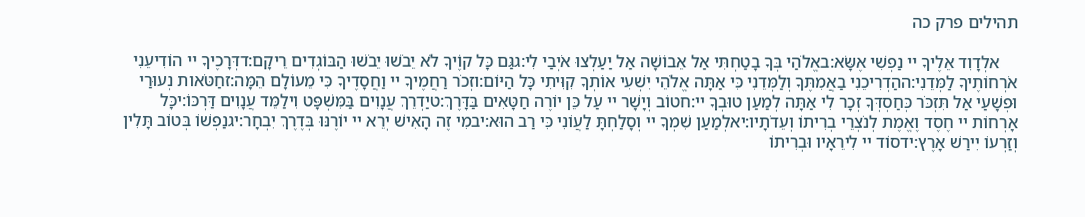תהילים פרק כה

    אלְדָוִד אֵלֶיךָ יי נַפְשִׁי אֶשָּׂא:באֱלֹהַי בְּךָ בָטַחְתִּי אַל אֵבוֹשָׁה אַל יַעַלְצוּ אֹיְבַי לִי:גגַּם כָּל קוֶֹיךָ לֹא יֵבֹשׁוּ יֵבֹשׁוּ הַבּוֹגְדִים רֵיקָם:דדְּרָכֶיךָ יי הוֹדִיעֵנִי אֹרְחוֹתֶיךָ לַמְּדֵנִי:ההַדְרִיכֵנִי בַאֲמִתֶּךָ וְלַמְּדֵנִי כִּי אַתָּה אֱלֹהֵי יִשְׁעִי אוֹתְךָ קִוִּיתִי כָּל הַיּוֹם:וזְכֹר רַחֲמֶיךָ יי וַחֲסָדֶיךָ כִּי מֵעוֹלָם הֵמָּה:זחַטֹּאות נְעוּרַי וּפְשָׁעַי אַל תִּזְכֹּר כְּחַסְדְּךָ זְכָר לִי אַתָּה לְמַעַן טוּבְךָ יי:חטוֹב וְיָשָׁר יי עַל כֵּן יוֹרֶה חַטָּאִים בַּדָּרֶךְ:טיַדְרֵךְ עֲנָוִים בַּמִּשְׁפָּט וִילַמֵּד עֲנָוִים דַּרְכּוֹ:יכָּל אָרְחוֹת יי חֶסֶד וֶאֱמֶת לְנֹצְרֵי בְרִיתוֹ וְעֵדֹתָיו:יאלְמַעַן שִׁמְךָ יי וְסָלַחְתָּ לַעֲוֹנִי כִּי רַב הוּא:יבמִי זֶה הָאִישׁ יְרֵא יי יוֹרֶנּוּ בְּדֶרֶךְ יִבְחָר:יגנַפְשׁוֹ בְּטוֹב תָּלִין וְזַרְעוֹ יִירַשׁ אָרֶץ:ידסוֹד יי לִירֵאָיו וּבְרִיתוֹ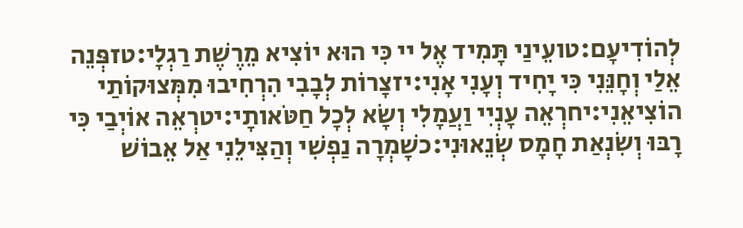לְהוֹדִיעָם:טועֵינַי תָּמִיד אֶל יי כִּי הוּא יוֹצִיא מֵרֶשֶׁת רַגְלָי:טזפְּנֵה אֵלַי וְחָנֵּנִי כִּי יָחִיד וְעָנִי אָנִי:יזצָרוֹת לְבָבִי הִרְחִיבוּ מִמְּצוּקוֹתַי הוֹצִיאֵנִי:יחרְאֵה עָנְיִי וַעֲמָלִי וְשָׂא לְכָל חַטֹּאותָי:יטרְאֵה אוֹיְבַי כִּי רָבּוּ וְשִׂנְאַת חָמָס שְׂנֵאוּנִי:כשָׁמְרָה נַפְשִׁי וְהַצִּילֵנִי אַל אֵבוֹשׁ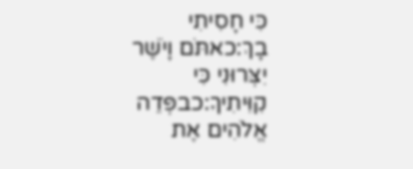כִּי חָסִיתִי בָךְ:כאתֹּם וָיֹשֶׁר יִצְּרוּנִי כִּי קִוִּיתִיךָ:כבפְּדֵה אֱלֹהִים אֶת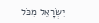יִשְׂרָאֵל מִכֹּל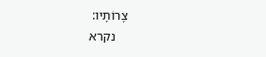צָרוֹתָיו:
    נקרא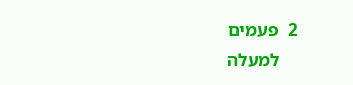2  פעמים
    למעלה